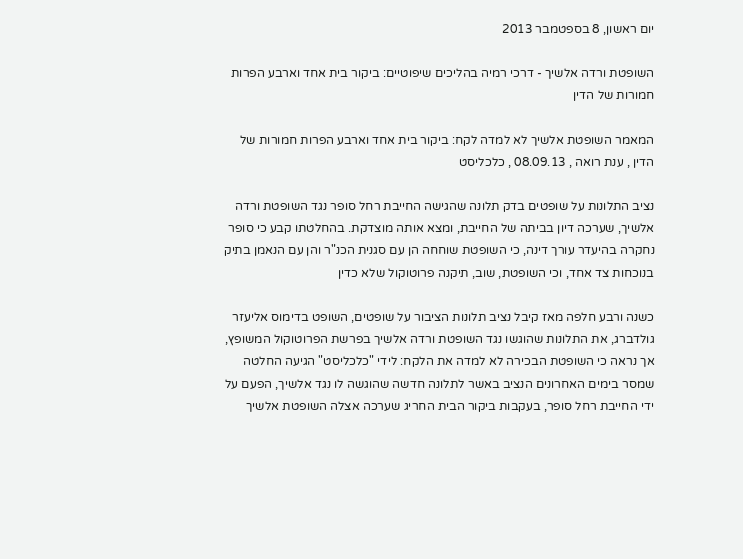יום ראשון, 8 בספטמבר 2013

השופטת ורדה אלשיך - דרכי רמיה בהליכים שיפוטיים: ביקור בית אחד וארבע הפרות חמורות של הדין

המאמר השופטת אלשיך לא למדה לקח: ביקור בית אחד וארבע הפרות חמורות של הדין , ענת רואה , 08.09.13 , כלכליסט

נציב התלונות על שופטים בדק תלונה שהגישה החייבת רחל סופר נגד השופטת ורדה אלשיך, שערכה דיון בביתה של החייבת, ומצא אותה מוצדקת. בהחלטתו קבע כי סופר נחקרה בהיעדר עורך דינה, כי השופטת שוחחה הן עם סגנית הכנ"ר והן עם הנאמן בתיק בנוכחות צד אחד, וכי השופטת, שוב, תיקנה פרוטוקול שלא כדין

כשנה ורבע חלפה מאז קיבל נציב תלונות הציבור על שופטים, השופט בדימוס אליעזר גולדברג, את התלונות שהוגשו נגד השופטת ורדה אלשיך בפרשת הפרוטוקול המשופץ, אך נראה כי השופטת הבכירה לא למדה את הלקח: לידי "כלכליסט" הגיעה החלטה שמסר בימים האחרונים הנציב באשר לתלונה חדשה שהוגשה לו נגד אלשיך, הפעם על ידי החייבת רחל סופר, בעקבות ביקור הבית החריג שערכה אצלה השופטת אלשיך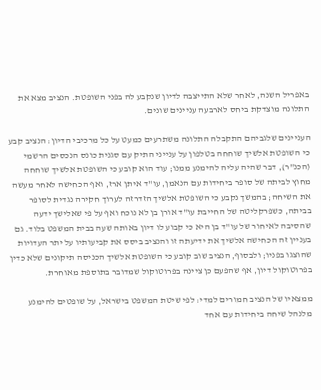באפריל השנה, לאחר שלא התייצבה לדיון שנקבע לה בפני השופטת. הנציב מצא את התלונה מוצדקת ביחס לארבעה עניינים שונים.

העניינים שלגביהם התקבלה התלונה משתרעים כמעט על כל מרכיבי הדיון: הנציב קבע כי השופטת אלשיך שוחחה בטלפון על ענייני התיק עם סגנית כונס הנכסים הרשמי (הכנ"ר), דבר שהיה עליה להימנע ממנו; עוד הוא קובע כי השופטת אלשיך שוחחה מחוץ לביתה של סופר ביחידות עם הנאמן, עו"ד איתן ארז, ואף הכחישה לאחר מעשה את השיחה; בהמשך נקבע כי השופטת אלשיך הזדרזה לערוך חקירה נגדית לסופר בביתה, כשפרקליטה של החייבת עו"ד אורן בן לא נוכח ואף על פי שאלישך ידעה שהסיבה לאיחור של עו"ד בן היא כי קבוע לו דיון באותה שעה בבית המשפט בלוד. גם בעניין זה הכחישה אלשיך את ידיעתה זו והנציב ביסס את קביעותיו על יתר העדויות שהוצגו בפניו; ולבסוף, הנציב שוב קובע כי השופטת אלשיך הכניסה תיקונים שלא כדין בפרוטוקול דיון, אף שהפעם כן ציינה בפרוטוקול שמדובר בתוספת מאוחרת.

ממצאיו של הנציב חמורים למדי: לפי שיטת המשפט בישראל, על שופטים להימנע מלנהל שיחה ביחידות עם אחד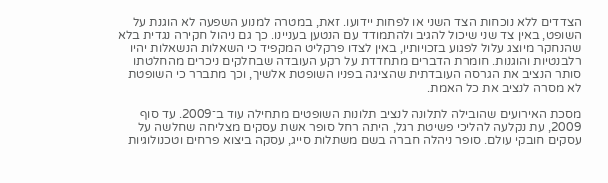הצדדים ללא נוכחות הצד השני או לפחות יידועו. זאת, במטרה למנוע השפעה לא הוגנת על השופט, באין צד שני שיכול להגיב ולהתמודד עם הנטען בעניינו. כך גם ניהול חקירה נגדית בלא שהנחקר מיוצג עלול לפגוע בזכויותיו, באין לצדו פרקליט המקפיד כי השאלות הנשאלות יהיו רלבנטיות והוגנות. חומרת הדברים מתחדדת על רקע העובדה שבחלקים ניכרים מהחלטתו סותר הנציב את הגרסה העובדתית שהציגה בפניו השופטת אלשיך, וכך מתברר כי השופטת לא מסרה לנציב את כל האמת.

מסכת האירועים שהובילה לתלונה לנציב תלונות השופטים מתחילה עוד ב־2009. עד סוף 2009, עת נקלעה להליכי פשיטת רגל, היתה רחל סופר אשת עסקים מצליחה שחלשה על עסקים חובקי עולם. סופר ניהלה חברה בשם משתלות סייג, עסקה ביצוא פרחים וטכנולוגיות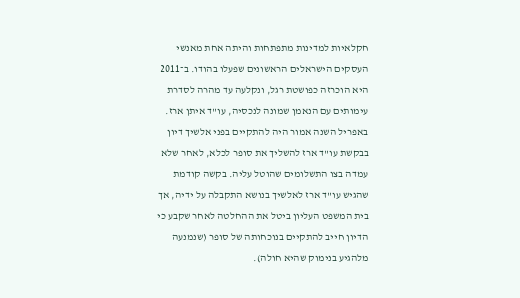חקלאיות למדינות מתפתחות והיתה אחת מאנשי העסקים הישראלים הראשונים שפעלו בהודו. ב־2011 היא הוכרזה כפושטת רגל, ונקלעה עד מהרה לסדרת עימותים עם הנאמן שמונה לנכסיה, עו"ד איתן ארז. באפריל השנה אמור היה להתקיים בפני אלשיך דיון בבקשת עו"ד ארז להשליך את סופר לכלא, לאחר שלא עמדה בצו התשלומים שהוטל עליה. בקשה קודמת שהגיש עו"ד ארז לאלשיך בנושא התקבלה על ידיה, אך בית המשפט העליון ביטל את ההחלטה לאחר שקבע כי הדיון חייב להתקיים בנוכחותה של סופר (שנמנעה מלהגיע בנימוק שהיא חולה).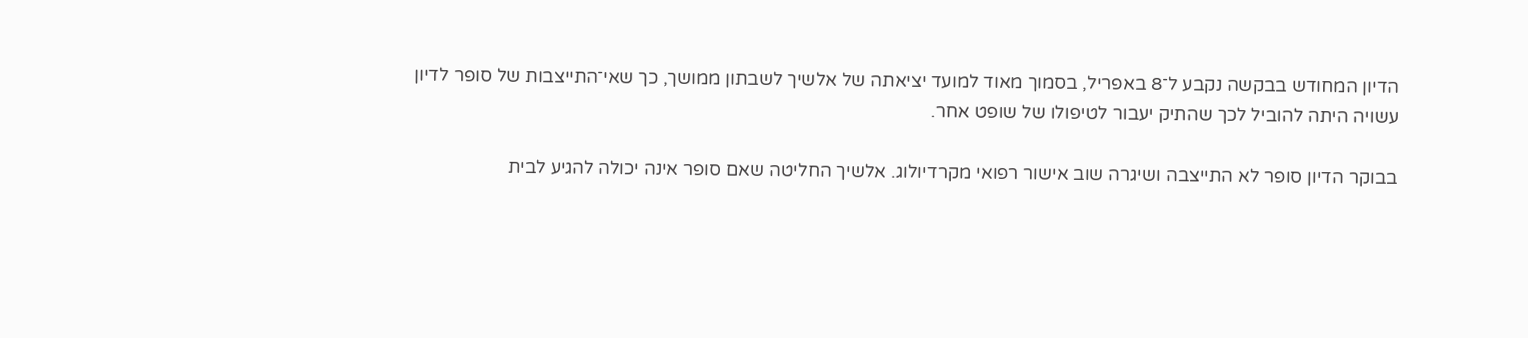הדיון המחודש בבקשה נקבע ל־8 באפריל, בסמוך מאוד למועד יציאתה של אלשיך לשבתון ממושך, כך שאי־התייצבות של סופר לדיון עשויה היתה להוביל לכך שהתיק יעבור לטיפולו של שופט אחר.

בבוקר הדיון סופר לא התייצבה ושיגרה שוב אישור רפואי מקרדיולוג. אלשיך החליטה שאם סופר אינה יכולה להגיע לבית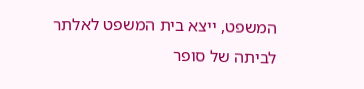המשפט, ייצא בית המשפט לאלתר לביתה של סופר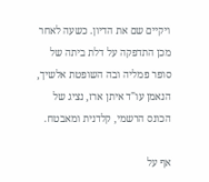ויקיים שם את הדיון. כשעה לאחר מכן התדפקה על דלת ביתה של סופר פמליה ובה השופטת אלשיך, הנאמן עו"ד איתן ארז, נציג של הכונס הרשמי, קלדנית ומאבטח.

אף על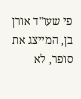פי שעו"ד אורן בן, המייצג את סופר, לא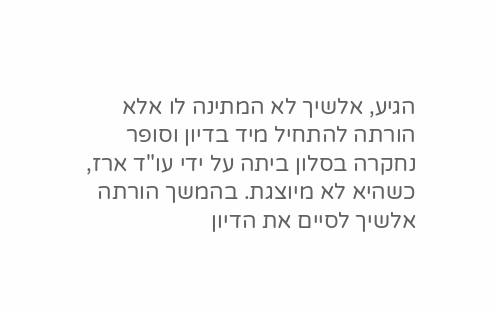הגיע, אלשיך לא המתינה לו אלא הורתה להתחיל מיד בדיון וסופר נחקרה בסלון ביתה על ידי עו"ד ארז, כשהיא לא מיוצגת. בהמשך הורתה אלשיך לסיים את הדיון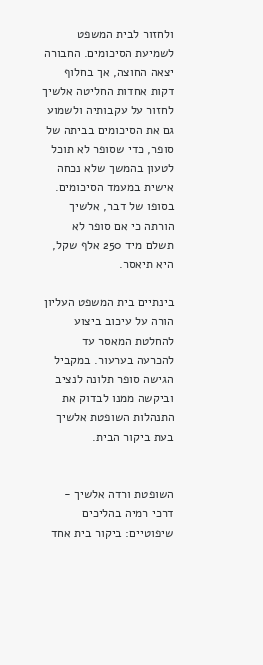ולחזור לבית המשפט לשמיעת הסיכומים. החבורה יצאה החוצה, אך בחלוף דקות אחדות החליטה אלשיך לחזור על עקבותיה ולשמוע גם את הסיכומים בביתה של סופר, כדי שסופר לא תוכל לטעון בהמשך שלא נכחה אישית במעמד הסיכומים. בסופו של דבר, אלשיך הורתה כי אם סופר לא תשלם מיד 250 אלף שקל, היא תיאסר.

בינתיים בית המשפט העליון הורה על עיכוב ביצוע להחלטת המאסר עד להכרעה בערעור. במקביל הגישה סופר תלונה לנציב וביקשה ממנו לבדוק את התנהלות השופטת אלשיך בעת ביקור הבית.


השופטת ורדה אלשיך - דרכי רמיה בהליכים שיפוטיים: ביקור בית אחד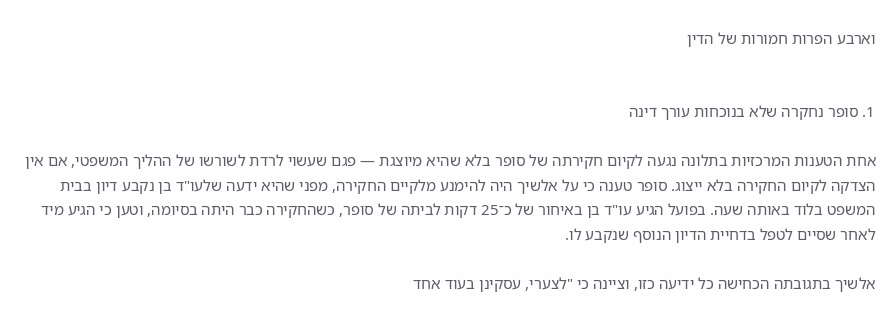וארבע הפרות חמורות של הדין


1. סופר נחקרה שלא בנוכחות עורך דינה

אחת הטענות המרכזיות בתלונה נגעה לקיום חקירתה של סופר בלא שהיא מיוצגת — פגם שעשוי לרדת לשורשו של ההליך המשפטי, אם אין הצדקה לקיום החקירה בלא ייצוג. סופר טענה כי על אלשיך היה להימנע מלקיים החקירה, מפני שהיא ידעה שלעו"ד בן נקבע דיון בבית המשפט בלוד באותה שעה. בפועל הגיע עו"ד בן באיחור של כ־25 דקות לביתה של סופר, כשהחקירה כבר היתה בסיומה, וטען כי הגיע מיד לאחר שסיים לטפל בדחיית הדיון הנוסף שנקבע לו.

אלשיך בתגובתה הכחישה כל ידיעה כזו, וציינה כי "לצערי, עסקינן בעוד אחד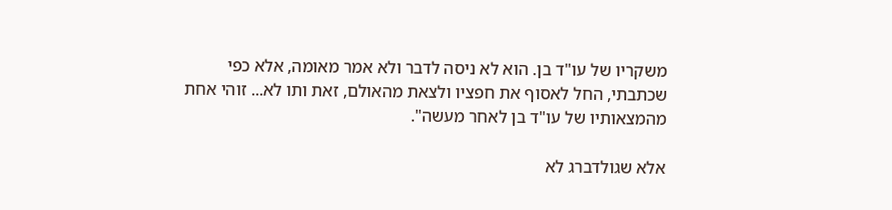משקריו של עו"ד בן. הוא לא ניסה לדבר ולא אמר מאומה, אלא כפי שכתבתי, החל לאסוף את חפציו ולצאת מהאולם, זאת ותו לא... זוהי אחת מהמצאותיו של עו"ד בן לאחר מעשה".

אלא שגולדברג לא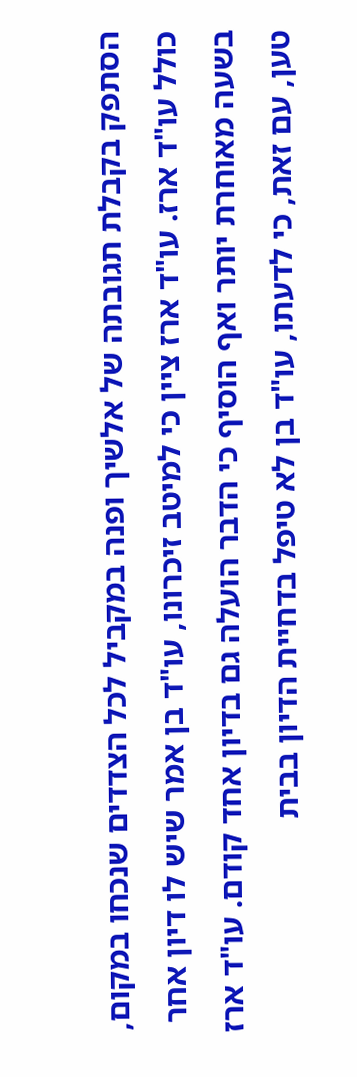הסתפק בקבלת תגובתה של אלשיך ופנה במקביל לכל הצדדים שנכחו במקום, כולל עו"ד ארז. עו"ד ארז ציין כי למיטב זיכרונו, עו"ד בן אמר שיש לו דיון אחר בשעה מאוחרת יותר ואף הוסיף כי הדבר הועלה גם בדיון אחד קודם. עו"ד ארז טען, עם זאת, כי לדעתו, עו"ד בן לא טיפל בדחיית הדיון בבית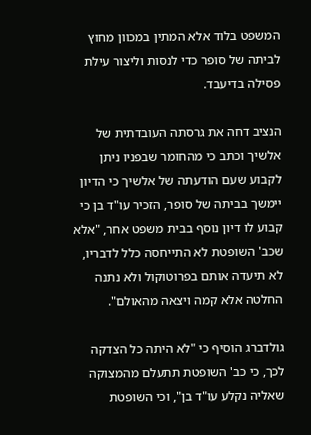המשפט בלוד אלא המתין במכוון מחוץ לביתה של סופר כדי לנסות וליצור עילת פסילה בדיעבד.

הנציב דחה את גרסתה העובדתית של אלשיך וכתב כי מהחומר שבפניו ניתן לקבוע שעם הודעתה של אלשיך כי הדיון יימשך בביתה של סופר, הזכיר עו"ד בן כי קבוע לו דיון נוסף בבית משפט אחר, "אלא שכב' השופטת לא התייחסה כלל לדבריו, לא תיעדה אותם בפרוטוקול ולא נתנה החלטה אלא קמה ויצאה מהאולם".

גולדברג הוסיף כי "לא היתה כל הצדקה לכך, כי כב' השופטת תתעלם מהמצוקה שאליה נקלע עו"ד בן", וכי השופטת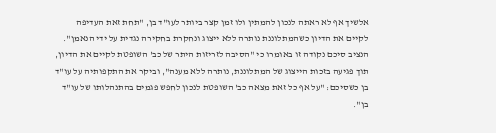אלשיך אף לא ראתה לנכון להמתין ולו זמן קצר ביותר לעו"ד בן, "תחת זאת העדיפה לקיים את הדיון כשהמתלוננת נותרה ללא ייצוג ונחקרת בחקירה נגדית על ידי הנאמן". הנציב סיכם נקודה זו באומרו כי "הסיבה לזריזות היתר של כב' השופטת לקיים את הדיון, תוך פגיעה בזכות הייצוג של המתלוננת, נותרה ללא מענה", וביקר את התקפותיה על עו"ד בן כשסיכם: "על אף כל זאת מצאה כב' השופטת לנכון לחפש פגמים בהתנהלותו של עו"ד בן".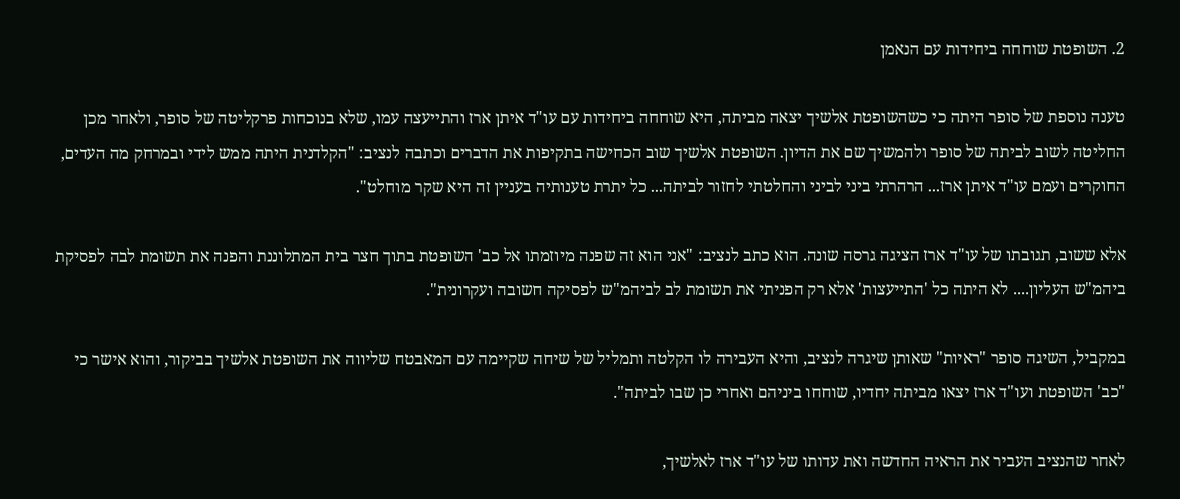2. השופטת שוחחה ביחידות עם הנאמן

טענה נוספת של סופר היתה כי כשהשופטת אלשיך יצאה מביתה, היא שוחחה ביחידות עם עו"ד איתן ארז והתייעצה עמו, שלא בנוכחות פרקליטה של סופר, ולאחר מכן החליטה לשוב לביתה של סופר ולהמשיך שם את הדיון. השופטת אלשיך שוב הכחישה בתקיפות את הדברים וכתבה לנציב: "הקלדנית היתה ממש לידי ובמרחק מה העדים, החוקרים ועמם עו"ד איתן ארז... הרהרתי ביני לביני והחלטתי לחזור לביתה... כל יתרת טענותיה בעניין זה היא שקר מוחלט".

אלא ששוב, תגובתו של עו"ד ארז הציגה גרסה שונה. הוא כתב לנציב: "אני הוא זה שפנה מיוזמתו אל כב' השופטת בתוך חצר בית המתלוננת והפנה את תשומת לבה לפסיקת ביהמ"ש העליון.... לא היתה כל 'התייעצות' אלא רק הפניתי את תשומת לב לביהמ"ש לפסיקה חשובה ועקרונית".

במקביל, השיגה סופר "ראיות" שאותן שיגרה לנציב, והיא העבירה לו הקלטה ותמליל של שיחה שקיימה עם המאבטח שליווה את השופטת אלשיך בביקור, והוא אישר כי "כב' השופטת ועו"ד ארז יצאו מביתה יחדיו, שוחחו ביניהם ואחרי כן שבו לביתה".

לאחר שהנציב העביר את הראיה החדשה ואת עדותו של עו"ד ארז לאלשיך,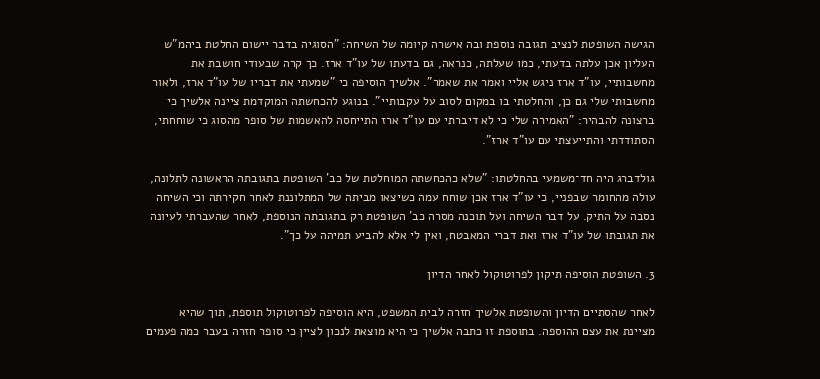הגישה השופטת לנציב תגובה נוספת ובה אישרה קיומה של השיחה: "הסוגיה בדבר יישום החלטת ביהמ"ש העליון אכן עלתה בדעתי, כמו שעלתה, כנראה, גם בדעתו של עו"ד ארז. כך קרה שבעודי חושבת את מחשבותיי, עו"ד ארז ניגש אליי ואמר את שאמר". אלשיך הוסיפה כי "שמעתי את דבריו של עו"ד ארז, ולאור מחשבותי שלי גם כן, והחלטתי בו במקום לסוב על עקבותיי". בנוגע להכחשתה המוקדמת ציינה אלשיך כי ברצונה להבהיר: "האמירה שלי כי לא דיברתי עם עו"ד ארז התייחסה להאשמות של סופר מהסוג כי שוחחתי, הסתודדתי והתייעצתי עם עו"ד ארז".

גולדברג היה חד־משמעי בהחלטתו: "שלא כהכחשתה המוחלטת של כב' השופטת בתגובתה הראשונה לתלונה, עולה מהחומר שבפניי, כי עו"ד ארז אכן שוחח עמה כשיצאו מביתה של המתלוננת לאחר חקירתה וכי השיחה נסבה על התיק. על דבר השיחה ועל תוכנה מסרה כב' השופטת רק בתגובתה הנוספת, לאחר שהעברתי לעיונה את תגובתו של עו"ד ארז ואת דברי המאבטח, ואין לי אלא להביע תמיהה על כך".

3. השופטת הוסיפה תיקון לפרוטוקול לאחר הדיון

לאחר שהסתיים הדיון והשופטת אלשיך חזרה לבית המשפט, היא הוסיפה לפרוטוקול תוספת, תוך שהיא מציינת את עצם ההוספה. בתוספת זו כתבה אלשיך כי היא מוצאת לנכון לציין כי סופר חזרה בעבר כמה פעמים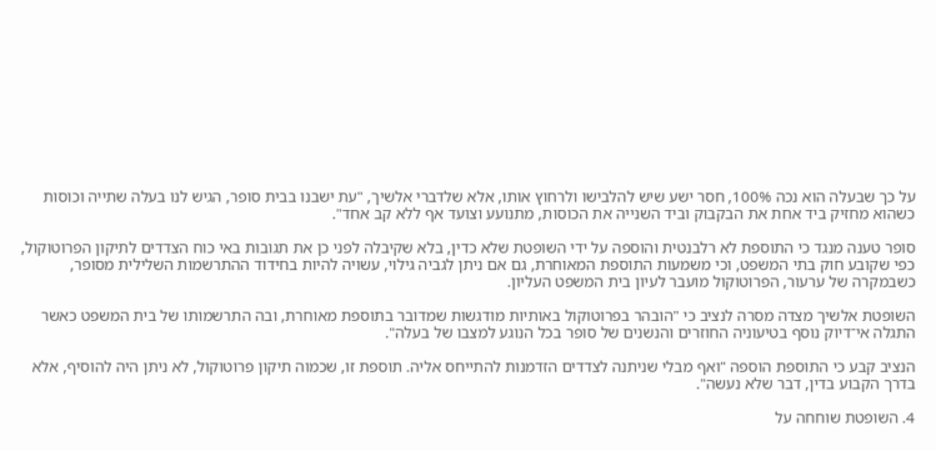על כך שבעלה הוא נכה 100%, חסר ישע שיש להלבישו ולרחוץ אותו, אלא שלדברי אלשיך, "עת ישבנו בבית סופר, הגיש לנו בעלה שתייה וכוסות כשהוא מחזיק ביד אחת את הבקבוק וביד השנייה את הכוסות, מתנועע וצועד אף ללא קב אחד".

סופר טענה מנגד כי התוספת לא רלבנטית והוספה על ידי השופטת שלא כדין, בלא שקיבלה לפני כן את תגובות באי כוח הצדדים לתיקון הפרוטוקול, כפי שקובע חוק בתי המשפט, וכי משמעות התוספת המאוחרת, גם אם ניתן לגביה גילוי, עשויה להיות בחידוד ההתרשמות השלילית מסופר, כשבמקרה של ערעור, הפרוטוקול מועבר לעיון בית המשפט העליון.

השופטת אלשיך מצדה מסרה לנציב כי "הובהר בפרוטוקול באותיות מודגשות שמדובר בתוספת מאוחרת, ובה התרשמותו של בית המשפט כאשר התגלה אי־דיוק נוסף בטיעוניה החוזרים והנשנים של סופר בכל הנוגע למצבו של בעלה".

הנציב קבע כי התוספת הוספה "ואף מבלי שניתנה לצדדים הזדמנות להתייחס אליה. תוספת זו, שכמוה תיקון פרוטוקול, לא ניתן היה להוסיף, אלא בדרך הקבוע בדין, דבר שלא נעשה".

4. השופטת שוחחה על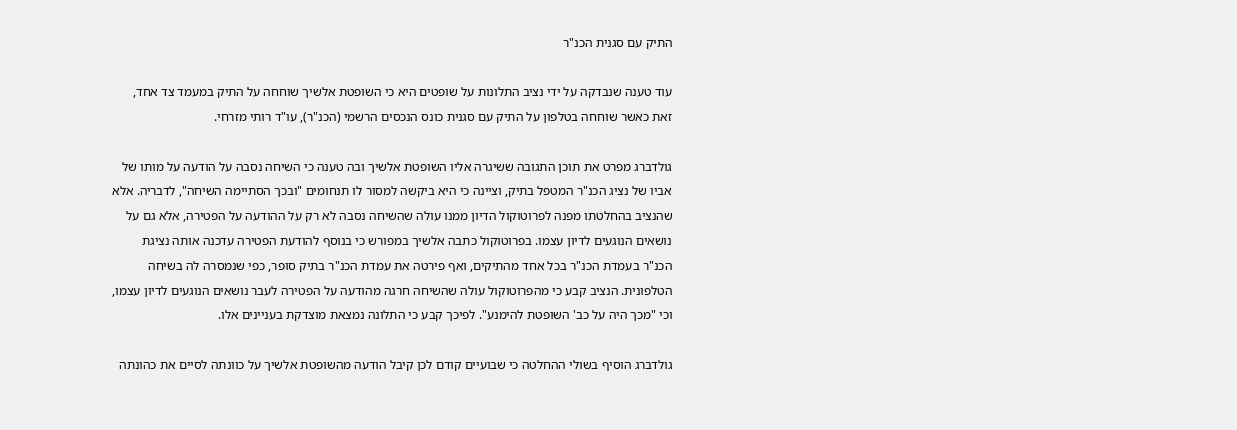התיק עם סגנית הכנ"ר

עוד טענה שנבדקה על ידי נציב התלונות על שופטים היא כי השופטת אלשיך שוחחה על התיק במעמד צד אחד, זאת כאשר שוחחה בטלפון על התיק עם סגנית כונס הנכסים הרשמי (הכנ"ר), עו"ד רותי מזרחי.

גולדברג מפרט את תוכן התגובה ששיגרה אליו השופטת אלשיך ובה טענה כי השיחה נסבה על הודעה על מותו של אביו של נציג הכנ"ר המטפל בתיק, וציינה כי היא ביקשה למסור לו תנחומים "ובכך הסתיימה השיחה", לדבריה. אלא שהנציב בהחלטתו מפנה לפרוטוקול הדיון ממנו עולה שהשיחה נסבה לא רק על ההודעה על הפטירה, אלא גם על נושאים הנוגעים לדיון עצמו. בפרוטוקול כתבה אלשיך במפורש כי בנוסף להודעת הפטירה עדכנה אותה נציגת הכנ"ר בעמדת הכנ"ר בכל אחד מהתיקים, ואף פירטה את עמדת הכנ"ר בתיק סופר, כפי שנמסרה לה בשיחה הטלפונית. הנציב קבע כי מהפרוטוקול עולה שהשיחה חרגה מהודעה על הפטירה לעבר נושאים הנוגעים לדיון עצמו, וכי "מכך היה על כב' השופטת להימנע". לפיכך קבע כי התלונה נמצאת מוצדקת בעניינים אלו.

גולדברג הוסיף בשולי ההחלטה כי שבועיים קודם לכן קיבל הודעה מהשופטת אלשיך על כוונתה לסיים את כהונתה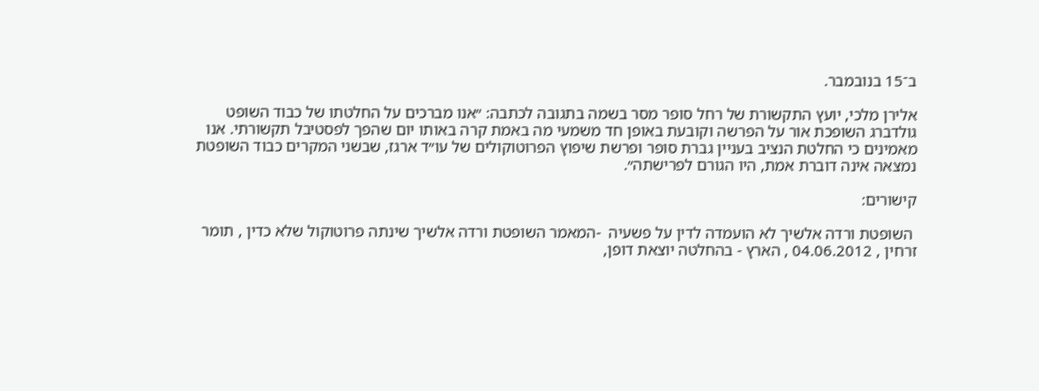ב־15 בנובמבר.

אלירן מלכי, יועץ התקשורת של רחל סופר מסר בשמה בתגובה לכתבה: ״אנו מברכים על החלטתו של כבוד השופט גולדברג השופכת אור על הפרשה וקובעת באופן חד משמעי מה באמת קרה באותו יום שהפך לפסטיבל תקשורתי. אנו מאמינים כי החלטת הנציב בעניין גברת סופר ופרשת שיפוץ הפרוטוקולים של עו״ד ארגז, שבשני המקרים כבוד השופטת נמצאה אינה דוברת אמת, היו הגורם לפרישתה״.

קישורים:

 השופטת ורדה אלשיך לא הועמדה לדין על פשעיה  -המאמר השופטת ורדה אלשיך שינתה פרוטוקול שלא כדין , תומר זרחין , 04.06.2012 , הארץ - בהחלטה יוצאת דופן,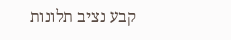קבע נציב תלונות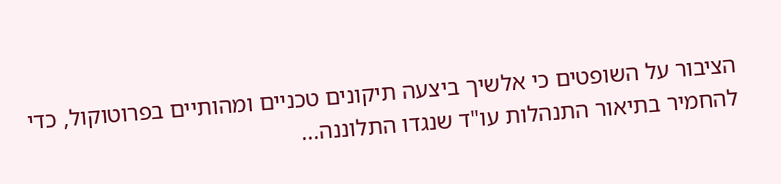הציבור על השופטים כי אלשיך ביצעה תיקונים טכניים ומהותיים בפרוטוקול, כדי להחמיר בתיאור התנהלות עו"ד שנגדו התלוננה...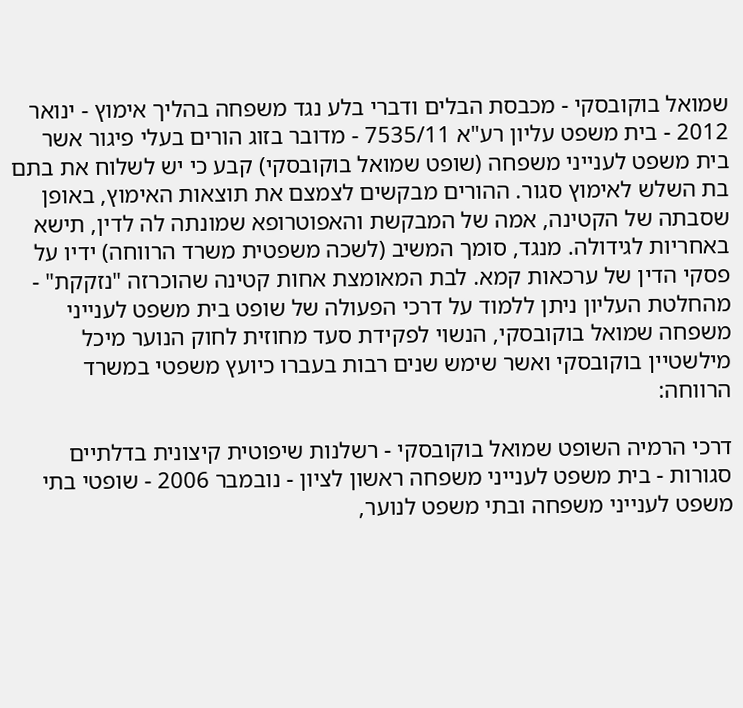שמואל בוקובסקי - מכבסת הבלים ודברי בלע נגד משפחה בהליך אימוץ - ינואר 2012 - בית משפט עליון רע"א 7535/11 - מדובר בזוג הורים בעלי פיגור אשר בית משפט לענייני משפחה (שופט שמואל בוקובסקי) קבע כי יש לשלוח את בתם בת השלש לאימוץ סגור. ההורים מבקשים לצמצם את תוצאות האימוץ, באופן שסבתה של הקטינה, אמה של המבקשת והאפוטרופא שמונתה לה לדין, תישא באחריות לגידולה. מנגד, סומך המשיב (לשכה משפטית משרד הרווחה) ידיו על פסקי הדין של ערכאות קמא. לבת המאומצת אחות קטינה שהוכרזה "נזקקת" - מהחלטת העליון ניתן ללמוד על דרכי הפעולה של שופט בית משפט לענייני משפחה שמואל בוקובסקי, הנשוי לפקידת סעד מחוזית לחוק הנוער מיכל מילשטיין בוקובסקי ואשר שימש שנים רבות בעברו כיועץ משפטי במשרד הרווחה:

דרכי הרמיה השופט שמואל בוקובסקי - רשלנות שיפוטית קיצונית בדלתיים סגורות - בית משפט לענייני משפחה ראשון לציון - נובמבר 2006 - שופטי בתי משפט לענייני משפחה ובתי משפט לנוער,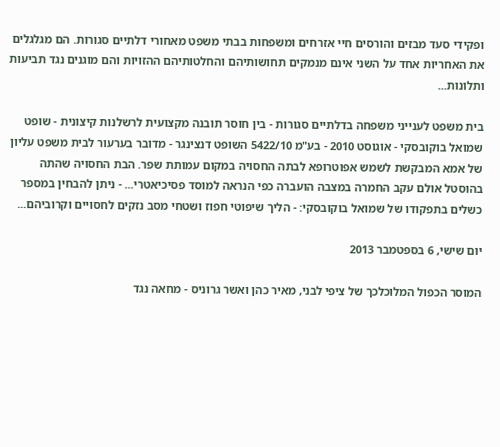ופקידי סעד מבזים והורסים חיי אזרחים ומשפחות בבתי משפט מאחורי דלתיים סגורות. הם מגלגלים את האחריות אחד על השני אינם מנמקים תחושותיהם והחלטותיהם ההזויות והם מוגנים נגד תביעות ותלונות...

בית משפט לענייני משפחה בדלתיים סגורות - בין חוסר תובנה מקצועית לרשלנות קיצונית - שופט שמואל בוקובסקי - אוגוסט 2010 - בע"מ 5422/10 השופט דנצינגר - מדובר בערעור לבית משפט עליון של אמא המבקשת לשמש אפוטרופא לבתה החסויה במקום עמותת שפר. הבת החסויה שהתה בהוסטל אולם עקב החמרה במצבה הועברה כפי הנראה למוסד פסיכיאטרי... - ניתן להבחין במספר כשלים בתפקודו של שמואל בוקובסקי: - הליך שיפוטי חפוז ושטחי מסב נזקים לחסויים וקרוביהם...

יום שישי, 6 בספטמבר 2013

המוסר הכפול המלוכלכך של ציפי לבני, מאיר כהן ואשר גרוניס - מחאה נגד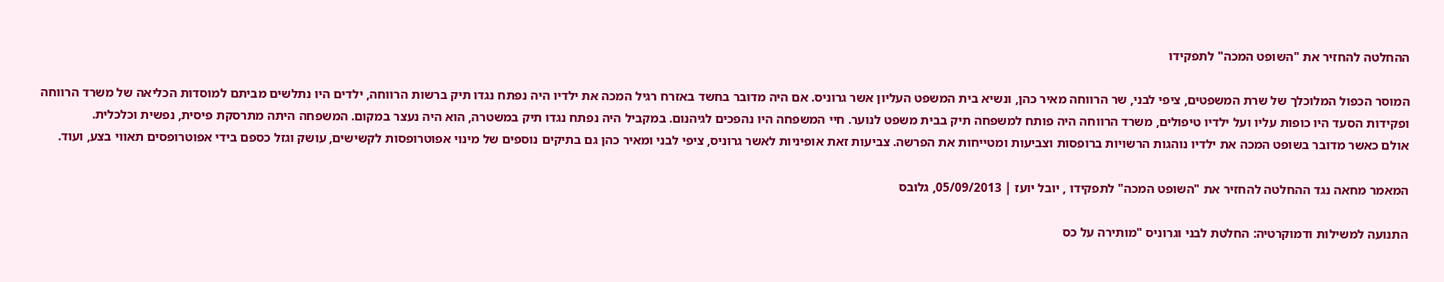ההחלטה להחזיר את "השופט המכה" לתפקידו

המוסר הכפול המלוכלך של שרת המשפטים, ציפי לבני, שר הרווחה מאיר כהן, ונשיא בית המשפט העליון אשר גרוניס. אם היה מדובר בחשד באזרח רגיל המכה את ילדיו היה נפתח נגדו תיק ברשות הרווחה, ילדים היו נתלשים מביתם למוסדות הכליאה של משרד הרווחה ופקידות הסעד היו כופות עליו ועל ילדיו טיפולים, משרד הרווחה היה פותח למשפחה תיק בבית משפט לנוער. חיי המשפחה היו נהפכים לגיהנום. במקביל היה נפתח נגדו תיק במשטרה, הוא היה נעצר במקום. המשפחה היתה מתרסקת פיסית, נפשית וכלכלית.
אולם כאשר מדובר בשופט המכה את ילדיו נוהגות הרשויות ברופסות וצביעות ומטייחות את הפרשה. צביעות זאת אופיניות לאשר גרוניס, ציפי לבני ומאיר כהן גם בתיקים נוספים של מינוי אפוטרופסות לקשישים, עושק וגזל כספם בידי אפוטרופסים תאווי בצע, ועוד.

המאמר מחאה נגד ההחלטה להחזיר את "השופט המכה" לתפקידו , יובל יועז | 05/09/2013, גלובס

התנועה למשילות ודמוקרטיה: החלטת לבני וגרוניס "מותירה על כס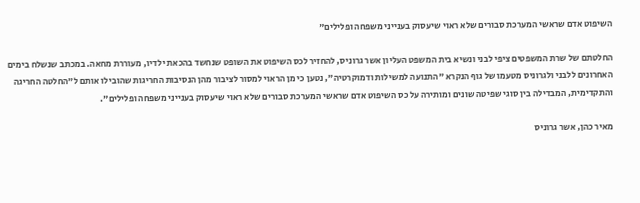השיפוט אדם שראשי המערכת סבורים שלא ראוי שיעסוק בענייני משפחה ופלילים"

החלטתם של שרת המשפטים ציפי לבני ונשיא בית המשפט העליון אשר גרוניס, להחזיר לכס השיפוט את השופט שנחשד בהכאת ילדיו, מעוררת מחאה. במכתב שנשלח בימים האחרונים ללבני ולגרוניס מטעמו של גוף הנקרא "התנועה למשילות ודמוקרטיה", נטען כי מן הראוי למסור לציבור מהן הנסיבות החריגות שהובילו אותם ל"החלטה החריגה והתקדימית, המבדילה בין סוגי שפיטה שונים ומותירה על כס השיפוט אדם שראשי המערכת סבורים שלא ראוי שיעסוק בענייני משפחה ופלילים".

מאיר כהן, אשר גרוניס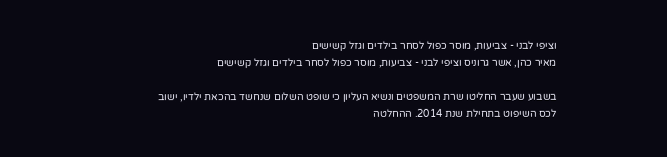וציפי לבני - צביעות, מוסר כפול לסחר בילדים וגזל קשישים
מאיר כהן, אשר גרוניס וציפי לבני - צביעות, מוסר כפול לסחר בילדים וגזל קשישים

בשבוע שעבר החליטו שרת המשפטים ונשיא העליון כי שופט השלום שנחשד בהכאת ילדיו, ישוב לכס השיפוט בתחילת שנת 2014. ההחלטה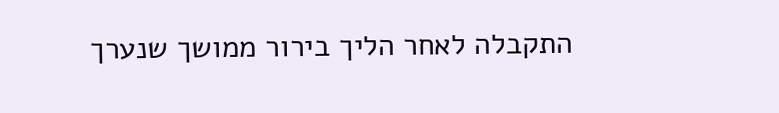התקבלה לאחר הליך בירור ממושך שנערך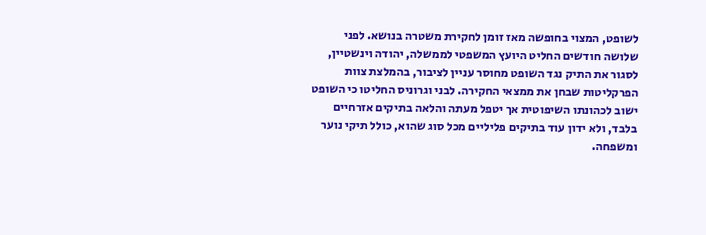לשופט, המצוי בחופשה מאז זומן לחקירת משטרה בנושא. לפני שלושה חודשים החליט היועץ המשפטי לממשלה, יהודה וינשטיין, לסגור את התיק נגד השופט מחוסר עניין לציבור, בהמלצת צוות הפרקליטות שבחן את ממצאי החקירה. לבני וגרוניס החליטו כי השופט ישוב לכהונתו השיפוטית אך יטפל מעתה והלאה בתיקים אזרחיים בלבד, ולא ידון עוד בתיקים פליליים מכל סוג שהוא, כולל תיקי נוער ומשפחה.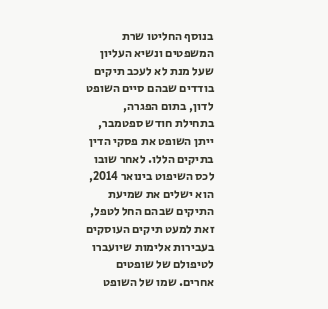בנוסף החליטו שרת המשפטים ונשיא העליון שעל מנת לא לעכב תיקים בודדים שבהם סיים השופט לדון, בתום הפגרה, בתחילת חודש ספטמבר, ייתן השופט את פסקי הדין בתיקים הללו. לאחר שובו לכס השיפוט בינואר 2014, הוא ישלים את שמיעת התיקים שבהם החל לטפל, זאת למעט תיקים העוסקים בעבירות אלימות שיועברו לטיפולם של שופטים אחרים. שמו של השופט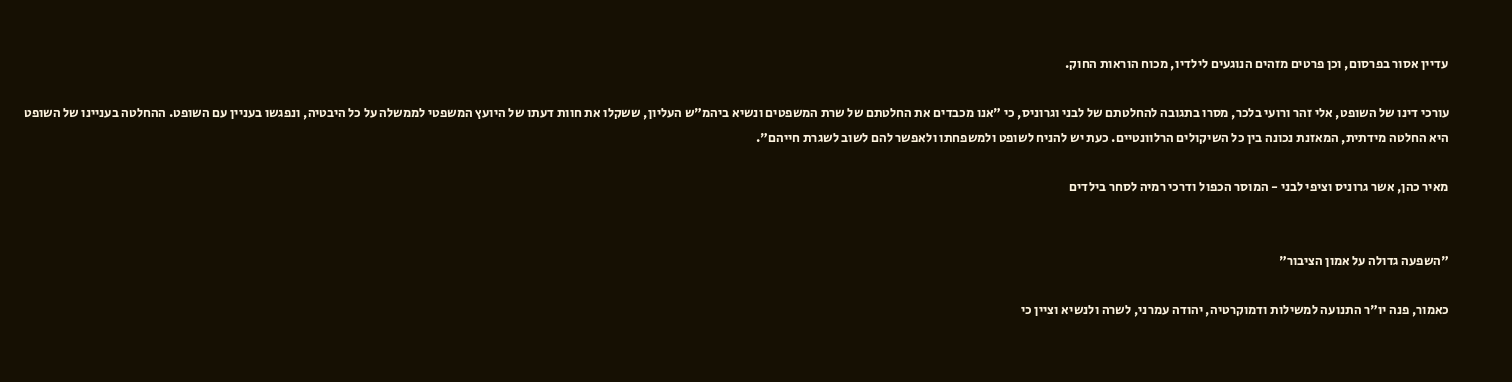עדיין אסור בפרסום, וכן פרטים מזהים הנוגעים לילדיו, מכוח הוראות החוק.

עורכי דינו של השופט, אלי זהר ורועי בלכר, מסרו בתגובה להחלטתם של לבני וגרוניס, כי "אנו מכבדים את החלטתם של שרת המשפטים ונשיא ביהמ"ש העליון, ששקלו את חוות דעתו של היועץ המשפטי לממשלה על כל היבטיה, ונפגשו בעניין עם השופט. ההחלטה בעניינו של השופט היא החלטה מידתית, המאזנת נכונה בין כל השיקולים הרלוונטיים. כעת יש להניח לשופט ולמשפחתו ולאפשר להם לשוב לשגרת חייהם".

מאיר כהן, אשר גרוניס וציפי לבני - המוסר הכפול ודרכי רמיה לסחר בילדים


"השפעה גדולה על אמון הציבור"

כאמור, פנה יו"ר התנועה למשילות ודמוקרטיה, יהודה עמרני, לשרה ולנשיא וציין כי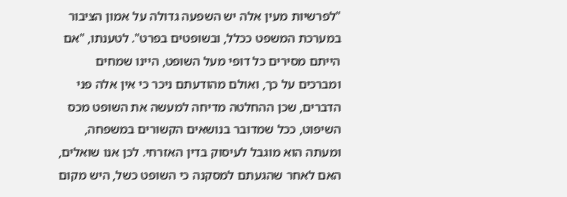"לפרשיות מעין אלה יש השפעה גדולה על אמון הציבור במערכת המשפט ככלל, ובשופטים בפרט". לטענתו, "אם הייתם מסירים כל דופי מעל השופט, היינו שמחים ומברכים על כך, ואולם מהודעתם ניכר כי אין אלה פני הדברים, שכן ההחלטה מדיחה למעשה את השופט מכס השיפוט, ככל שמדובר בנושאים הקשורים במשפחה, ומעתה הוא מוגבל לעיסוק בדין האזרחי. לכן אנו שואלים, האם לאחר שהגעתם למסקנה כי השופט כשל, היש מקום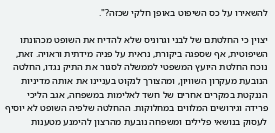להשאירו על כס השיפוט באופן חלקי שכזה?".

יצוין כי החלטתם של לבני וגרוניס שלא להדיח את השופט מכהונתו השיפוטית, אף שספגה ביקורת, נראית על פניה מידתית וראויה. זאת, נוכח החלטת היועץ המשפטי לממשלה לסגור את התיק נגדו, החלטה הנובעת מעקרון השוויון, ומהצורך לנקוט בעניינו את אותה מדיניות הננקטת במקרים אחרים של חשד לאלימות במשפחה, אגב הליכי פרידה וגירושים המלווים במחלוקות. ההחלטה שלפיה השופט לא יוסיף לעסוק בנושאי פלילים ומשפחה נובעת מהרצון להימנע מטענות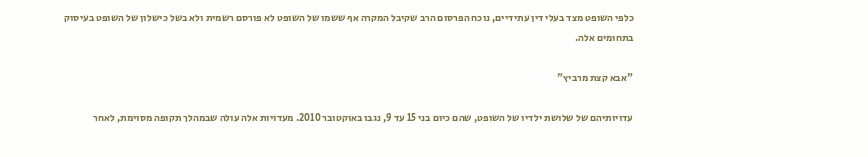כלפי השופט מצד בעלי דין עתידיים, נוכח הפרסום הרב שקיבל המקרה אף ששמו של השופט לא פורסם רשמית ולא בשל כישלון של השופט בעיסוק בתחומים אלה.

"אבא קצת מרביץ"

עדויותיהם של שלושת ילדיו של השופט, שהם כיום בני 15 עד 9, נגבו באוקטובר 2010. מעדויות אלה עולה שבמהלך תקופה מסוימת, לאחר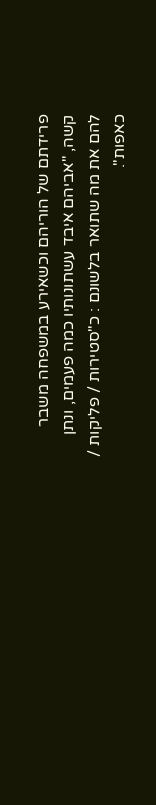פרידתם של הוריהם וכשאירע במשפחה משבר קשה, "אביהם איבד עשתונותיו כמה פעמים, ונתן להם את מה שתואר בלשונם : כ"סטירות / פליקות / כאפות".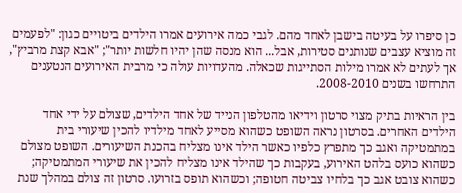כן סיפרו על בעיטה בישבן לאחד מהם. לגבי כמה אירועים אמרו הילדים ביטויים כגון: "לפעמים זה מוציא עצבים שנותנים סטירות, אבל... הוא מנסה שהן יהיו חלשות יותר"; "אבא קצת מרביץ", אך לעתים לא אמרו מילות הסתייגות שכאלה. מהעדויות עולה כי מרבית האירועים הנטענים התרחשו בשנים 2008-2010.

בין הראיות בתיק מצוי סרטון וידיאו מהטלפון הנייד של אחד הילדים, שצולם על ידי אחד הילדים האחרים. בסרטון נראה השופט כשהוא מסייע לאחד מילדיו להכין שיעורי בית במתמטיקה ואגב כך מתפרץ כלפיו כאשר הילד אינו מצליח בהכנת השיעורים. השופט מצולם כשהוא כועס בלהט האירוע, בעקבות כך שהילד אינו מצליח להכין את שיעורי המתמטיקה; כשהוא צובט אגב כך בלחיו צביטה חטופה; וכשהוא תופס בזרועו. סרטון זה צולם במהלך שנת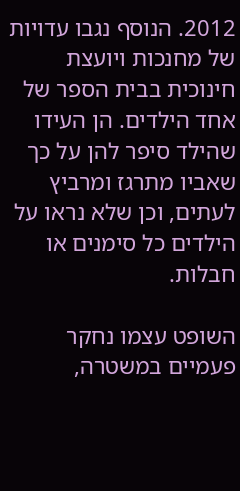2012. הנוסף נגבו עדויות של מחנכות ויועצת חינוכית בבית הספר של אחד הילדים. הן העידו שהילד סיפר להן על כך שאביו מתרגז ומרביץ לעתים, וכן שלא נראו על הילדים כל סימנים או חבלות.

השופט עצמו נחקר פעמיים במשטרה,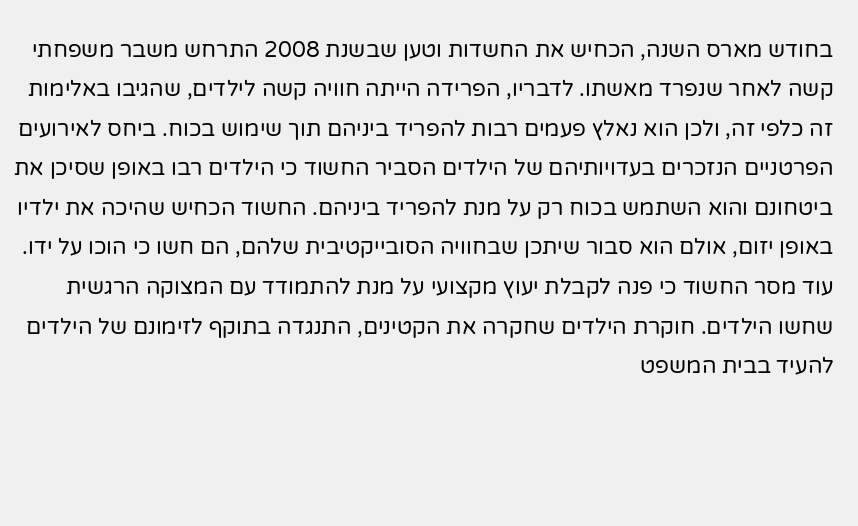בחודש מארס השנה, הכחיש את החשדות וטען שבשנת 2008 התרחש משבר משפחתי קשה לאחר שנפרד מאשתו. לדבריו, הפרידה הייתה חוויה קשה לילדים, שהגיבו באלימות זה כלפי זה, ולכן הוא נאלץ פעמים רבות להפריד ביניהם תוך שימוש בכוח. ביחס לאירועים הפרטניים הנזכרים בעדויותיהם של הילדים הסביר החשוד כי הילדים רבו באופן שסיכן את ביטחונם והוא השתמש בכוח רק על מנת להפריד ביניהם. החשוד הכחיש שהיכה את ילדיו באופן יזום, אולם הוא סבור שיתכן שבחוויה הסובייקטיבית שלהם, הם חשו כי הוכו על ידו. עוד מסר החשוד כי פנה לקבלת יעוץ מקצועי על מנת להתמודד עם המצוקה הרגשית שחשו הילדים. חוקרת הילדים שחקרה את הקטינים, התנגדה בתוקף לזימונם של הילדים להעיד בבית המשפט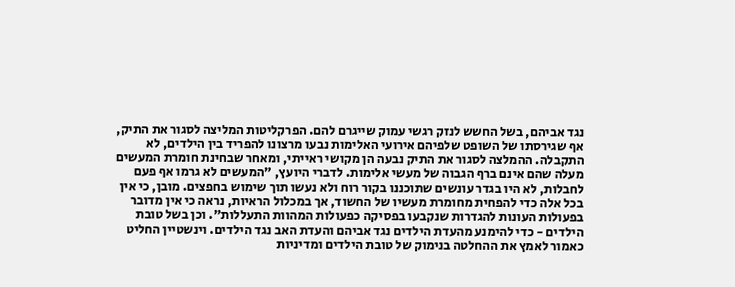נגד אביהם, בשל החשש לנזק רגשי עמוק שייגרם להם. הפרקליטות המליצה לסגור את התיק, אף שגירסתו של השופט שלפיהם אירועי האלימות נבעו מרצונו להפריד בין הילדים, לא התקבלה. ההמלצה לסגור את התיק נבעה הן מקושי ראייתי, ומאחר שבחינת חומרת המעשים מעלה שהם אינם ברף הגבוה של מעשי אלימות. לדברי היועץ, "המעשים לא גרמו אף פעם לחבלות, לא היו בגדר עונשים שתוכננו בקור רוח ולא נעשו תוך שימוש בחפצים. מובן, כי אין בכל אלה כדי להפחית מחומרת מעשיו של החשוד, אך במכלול הראיות, נראה כי אין מדובר בפעולות העונות להגדרות שנקבעו בפסיקה כפעולות המהוות התעללות". וכן בשל טובת הילדים - כדי להימנע מהעדת הילדים נגד אביהם והעדת האב נגד הילדים. וינשטיין החליט כאמור לאמץ את ההחלטה בנימוק של טובת הילדים ומדיניות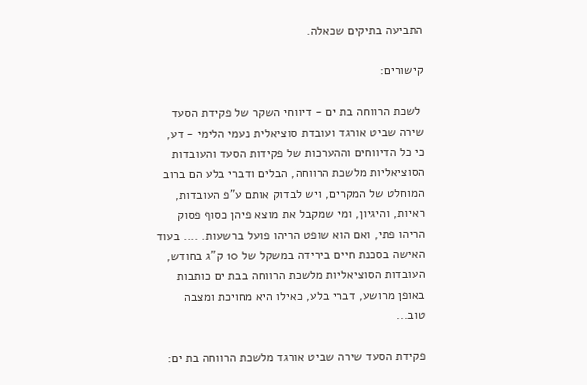התביעה בתיקים שכאלה.

קישורים:

 לשכת הרווחה בת ים - דיווחי השקר של פקידת הסעד שירה שביט אורגד ועובדת סוציאלית נעמי הלימי - דע, כי כל הדיווחים וההערכות של פקידות הסעד והעובדות הסוציאליות מלשכת הרווחה, הבלים ודברי בלע הם ברוב המוחלט של המקרים, ויש לבדוק אותם ע"פ העובדות, ראיות, והיגיון, ומי שמקבל את מוצא פיהן כסוף פסוק הריהו פתי, ואם הוא שופט הריהו פועל ברשעות. .... בעוד האישה בסכנת חיים בירידה במשקל של 10 ק"ג בחודש, העובדות הסוציאליות מלשכת הרווחה בבת ים כותבות באופן מרושע, דברי בלע, כאילו היא מחויכת ומצבה טוב...

פקידת הסעד שירה שביט אורגד מלשכת הרווחה בת ים: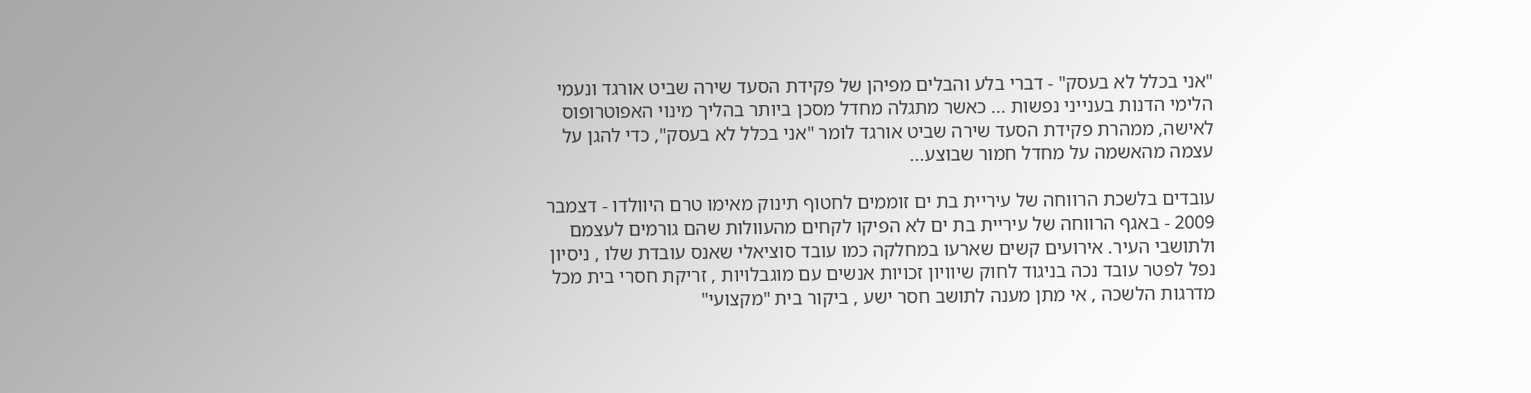"אני בכלל לא בעסק" - דברי בלע והבלים מפיהן של פקידת הסעד שירה שביט אורגד ונעמי הלימי הדנות בענייני נפשות ... כאשר מתגלה מחדל מסכן ביותר בהליך מינוי האפוטרופוס לאישה, ממהרת פקידת הסעד שירה שביט אורגד לומר "אני בכלל לא בעסק", כדי להגן על עצמה מהאשמה על מחדל חמור שבוצע...

עובדים בלשכת הרווחה של עיריית בת ים זוממים לחטוף תינוק מאימו טרם היוולדו - דצמבר 2009 - באגף הרווחה של עיריית בת ים לא הפיקו לקחים מהעוולות שהם גורמים לעצמם ולתושבי העיר. אירועים קשים שארעו במחלקה כמו עובד סוציאלי שאנס עובדת שלו , ניסיון נפל לפטר עובד נכה בניגוד לחוק שיוויון זכויות אנשים עם מוגבלויות , זריקת חסרי בית מכל מדרגות הלשכה , אי מתן מענה לתושב חסר ישע , ביקור בית "מקצועי"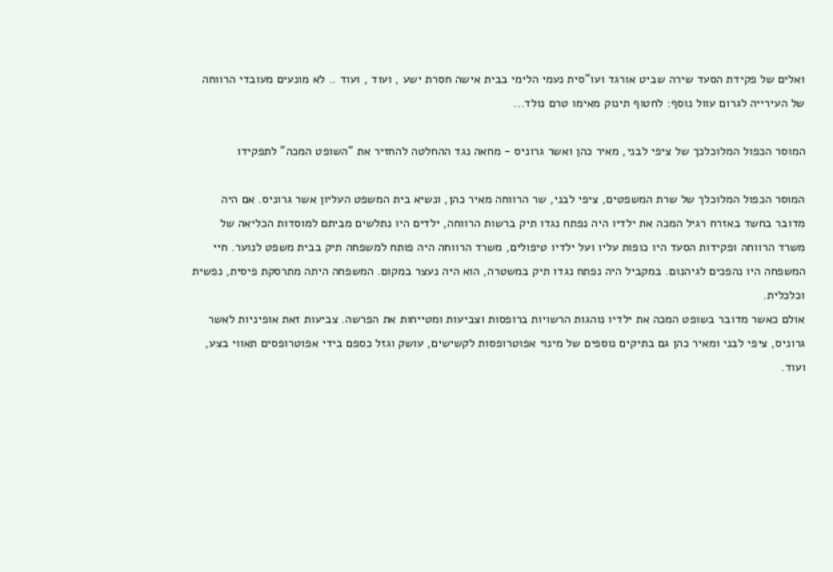ואלים של פקידת הסעד שירה שביט אורגד ועו"סית נעמי הלימי בבית אישה חסרת ישע , ועוד , ועוד .. לא מונעים מעובדי הרווחה של העירייה לגרום עוול נוסף: לחטוף תינוק מאימו טרם נולד...

המוסר הכפול המלוכלכך של ציפי לבני, מאיר כהן ואשר גרוניס - מחאה נגד ההחלטה להחזיר את "השופט המכה" לתפקידו

המוסר הכפול המלוכלך של שרת המשפטים, ציפי לבני, שר הרווחה מאיר כהן, ונשיא בית המשפט העליון אשר גרוניס. אם היה מדובר בחשד באזרח רגיל המכה את ילדיו היה נפתח נגדו תיק ברשות הרווחה, ילדים היו נתלשים מביתם למוסדות הכליאה של משרד הרווחה ופקידות הסעד היו כופות עליו ועל ילדיו טיפולים, משרד הרווחה היה פותח למשפחה תיק בבית משפט לנוער. חיי המשפחה היו נהפכים לגיהנום. במקביל היה נפתח נגדו תיק במשטרה, הוא היה נעצר במקום. המשפחה היתה מתרסקת פיסית, נפשית וכלכלית.
אולם כאשר מדובר בשופט המכה את ילדיו נוהגות הרשויות ברופסות וצביעות ומטייחות את הפרשה. צביעות זאת אופיניות לאשר גרוניס, ציפי לבני ומאיר כהן גם בתיקים נוספים של מינוי אפוטרופסות לקשישים, עושק וגזל כספם בידי אפוטרופסים תאווי בצע, ועוד.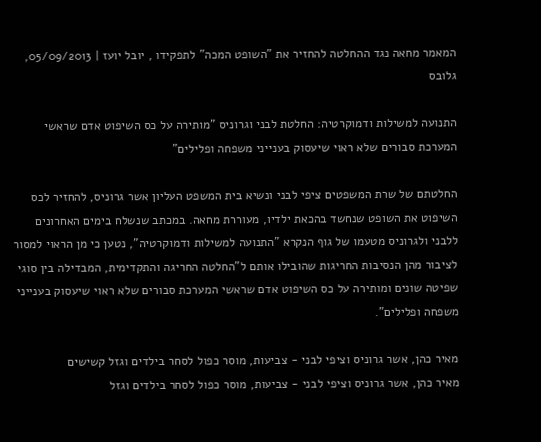המאמר מחאה נגד ההחלטה להחזיר את "השופט המכה" לתפקידו , יובל יועז | 05/09/2013, גלובס

התנועה למשילות ודמוקרטיה: החלטת לבני וגרוניס "מותירה על כס השיפוט אדם שראשי המערכת סבורים שלא ראוי שיעסוק בענייני משפחה ופלילים"

החלטתם של שרת המשפטים ציפי לבני ונשיא בית המשפט העליון אשר גרוניס, להחזיר לכס השיפוט את השופט שנחשד בהכאת ילדיו, מעוררת מחאה. במכתב שנשלח בימים האחרונים ללבני ולגרוניס מטעמו של גוף הנקרא "התנועה למשילות ודמוקרטיה", נטען כי מן הראוי למסור לציבור מהן הנסיבות החריגות שהובילו אותם ל"החלטה החריגה והתקדימית, המבדילה בין סוגי שפיטה שונים ומותירה על כס השיפוט אדם שראשי המערכת סבורים שלא ראוי שיעסוק בענייני משפחה ופלילים".

מאיר כהן, אשר גרוניס וציפי לבני - צביעות, מוסר כפול לסחר בילדים וגזל קשישים
מאיר כהן, אשר גרוניס וציפי לבני - צביעות, מוסר כפול לסחר בילדים וגזל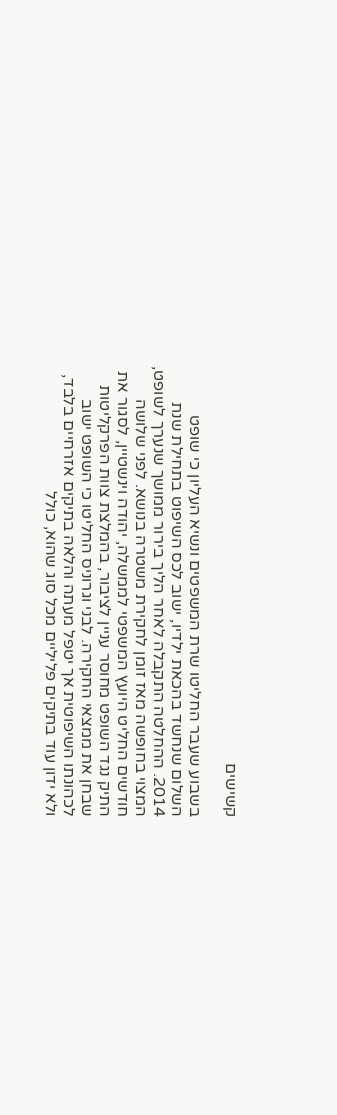קשישים

בשבוע שעבר החליטו שרת המשפטים ונשיא העליון כי שופט השלום שנחשד בהכאת ילדיו, ישוב לכס השיפוט בתחילת שנת 2014. ההחלטה התקבלה לאחר הליך בירור ממושך שנערך לשופט, המצוי בחופשה מאז זומן לחקירת משטרה בנושא. לפני שלושה חודשים החליט היועץ המשפטי לממשלה, יהודה וינשטיין, לסגור את התיק נגד השופט מחוסר עניין לציבור, בהמלצת צוות הפרקליטות שבחן את ממצאי החקירה. לבני וגרוניס החליטו כי השופט ישוב לכהונתו השיפוטית אך יטפל מעתה והלאה בתיקים אזרחיים בלבד, ולא ידון עוד בתיקים פליליים מכל סוג שהוא, כולל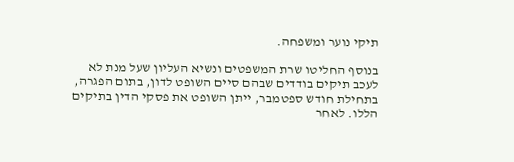תיקי נוער ומשפחה.

בנוסף החליטו שרת המשפטים ונשיא העליון שעל מנת לא לעכב תיקים בודדים שבהם סיים השופט לדון, בתום הפגרה, בתחילת חודש ספטמבר, ייתן השופט את פסקי הדין בתיקים הללו. לאחר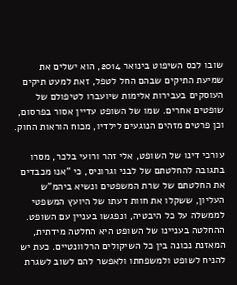שובו לכס השיפוט בינואר 2014, הוא ישלים את שמיעת התיקים שבהם החל לטפל, זאת למעט תיקים העוסקים בעבירות אלימות שיועברו לטיפולם של שופטים אחרים. שמו של השופט עדיין אסור בפרסום, וכן פרטים מזהים הנוגעים לילדיו, מכוח הוראות החוק.

עורכי דינו של השופט, אלי זהר ורועי בלכר, מסרו בתגובה להחלטתם של לבני וגרוניס, כי "אנו מכבדים את החלטתם של שרת המשפטים ונשיא ביהמ"ש העליון, ששקלו את חוות דעתו של היועץ המשפטי לממשלה על כל היבטיה, ונפגשו בעניין עם השופט. ההחלטה בעניינו של השופט היא החלטה מידתית, המאזנת נכונה בין כל השיקולים הרלוונטיים. כעת יש להניח לשופט ולמשפחתו ולאפשר להם לשוב לשגרת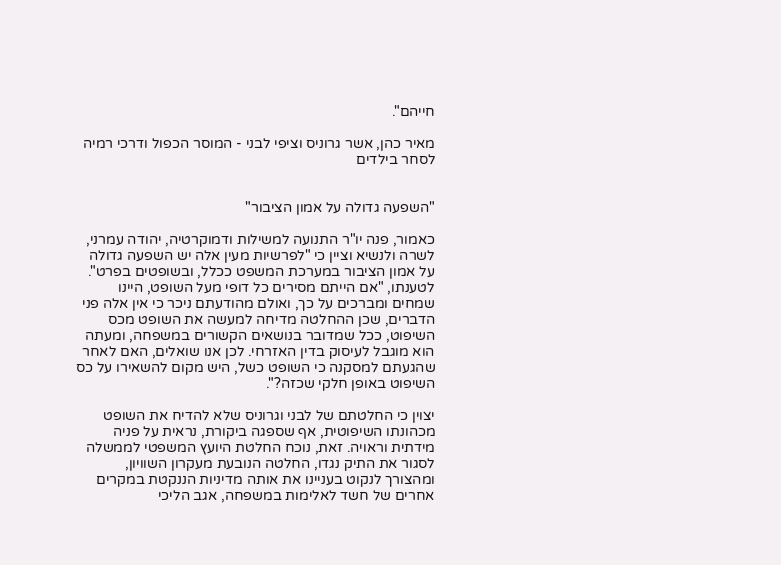חייהם".

מאיר כהן, אשר גרוניס וציפי לבני - המוסר הכפול ודרכי רמיה לסחר בילדים


"השפעה גדולה על אמון הציבור"

כאמור, פנה יו"ר התנועה למשילות ודמוקרטיה, יהודה עמרני, לשרה ולנשיא וציין כי "לפרשיות מעין אלה יש השפעה גדולה על אמון הציבור במערכת המשפט ככלל, ובשופטים בפרט". לטענתו, "אם הייתם מסירים כל דופי מעל השופט, היינו שמחים ומברכים על כך, ואולם מהודעתם ניכר כי אין אלה פני הדברים, שכן ההחלטה מדיחה למעשה את השופט מכס השיפוט, ככל שמדובר בנושאים הקשורים במשפחה, ומעתה הוא מוגבל לעיסוק בדין האזרחי. לכן אנו שואלים, האם לאחר שהגעתם למסקנה כי השופט כשל, היש מקום להשאירו על כס השיפוט באופן חלקי שכזה?".

יצוין כי החלטתם של לבני וגרוניס שלא להדיח את השופט מכהונתו השיפוטית, אף שספגה ביקורת, נראית על פניה מידתית וראויה. זאת, נוכח החלטת היועץ המשפטי לממשלה לסגור את התיק נגדו, החלטה הנובעת מעקרון השוויון, ומהצורך לנקוט בעניינו את אותה מדיניות הננקטת במקרים אחרים של חשד לאלימות במשפחה, אגב הליכי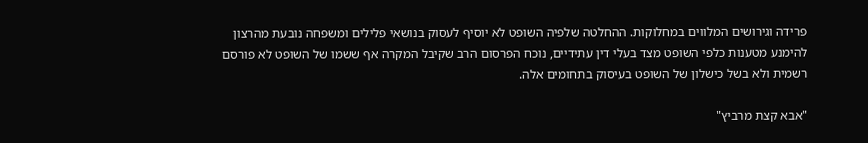פרידה וגירושים המלווים במחלוקות. ההחלטה שלפיה השופט לא יוסיף לעסוק בנושאי פלילים ומשפחה נובעת מהרצון להימנע מטענות כלפי השופט מצד בעלי דין עתידיים, נוכח הפרסום הרב שקיבל המקרה אף ששמו של השופט לא פורסם רשמית ולא בשל כישלון של השופט בעיסוק בתחומים אלה.

"אבא קצת מרביץ"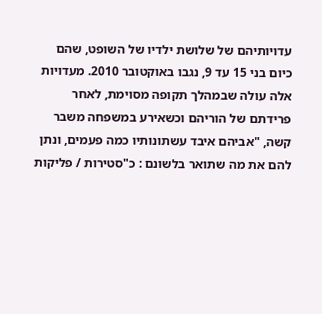עדויותיהם של שלושת ילדיו של השופט, שהם כיום בני 15 עד 9, נגבו באוקטובר 2010. מעדויות אלה עולה שבמהלך תקופה מסוימת, לאחר פרידתם של הוריהם וכשאירע במשפחה משבר קשה, "אביהם איבד עשתונותיו כמה פעמים, ונתן להם את מה שתואר בלשונם : כ"סטירות / פליקות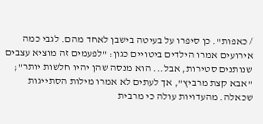/ כאפות". כן סיפרו על בעיטה בישבן לאחד מהם. לגבי כמה אירועים אמרו הילדים ביטויים כגון: "לפעמים זה מוציא עצבים שנותנים סטירות, אבל... הוא מנסה שהן יהיו חלשות יותר"; "אבא קצת מרביץ", אך לעתים לא אמרו מילות הסתייגות שכאלה. מהעדויות עולה כי מרבית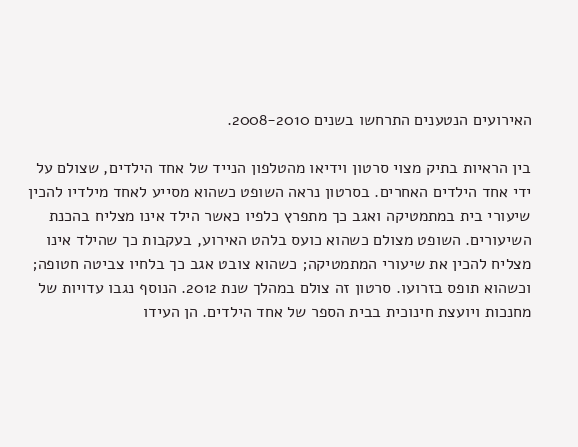האירועים הנטענים התרחשו בשנים 2008-2010.

בין הראיות בתיק מצוי סרטון וידיאו מהטלפון הנייד של אחד הילדים, שצולם על ידי אחד הילדים האחרים. בסרטון נראה השופט כשהוא מסייע לאחד מילדיו להכין שיעורי בית במתמטיקה ואגב כך מתפרץ כלפיו כאשר הילד אינו מצליח בהכנת השיעורים. השופט מצולם כשהוא כועס בלהט האירוע, בעקבות כך שהילד אינו מצליח להכין את שיעורי המתמטיקה; כשהוא צובט אגב כך בלחיו צביטה חטופה; וכשהוא תופס בזרועו. סרטון זה צולם במהלך שנת 2012. הנוסף נגבו עדויות של מחנכות ויועצת חינוכית בבית הספר של אחד הילדים. הן העידו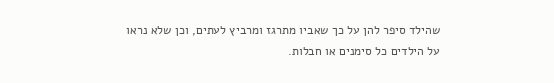שהילד סיפר להן על כך שאביו מתרגז ומרביץ לעתים, וכן שלא נראו על הילדים כל סימנים או חבלות.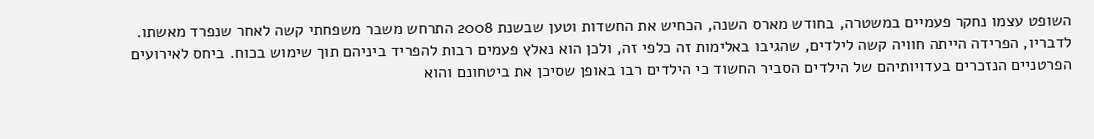השופט עצמו נחקר פעמיים במשטרה, בחודש מארס השנה, הכחיש את החשדות וטען שבשנת 2008 התרחש משבר משפחתי קשה לאחר שנפרד מאשתו. לדבריו, הפרידה הייתה חוויה קשה לילדים, שהגיבו באלימות זה כלפי זה, ולכן הוא נאלץ פעמים רבות להפריד ביניהם תוך שימוש בכוח. ביחס לאירועים הפרטניים הנזכרים בעדויותיהם של הילדים הסביר החשוד כי הילדים רבו באופן שסיכן את ביטחונם והוא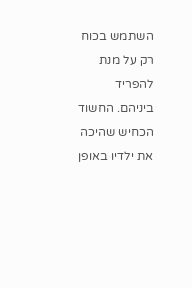השתמש בכוח רק על מנת להפריד ביניהם. החשוד הכחיש שהיכה את ילדיו באופן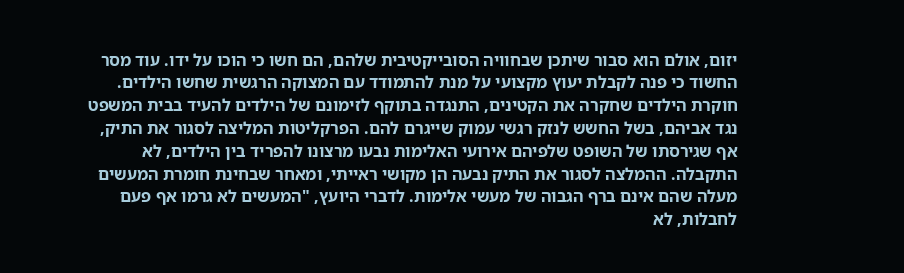יזום, אולם הוא סבור שיתכן שבחוויה הסובייקטיבית שלהם, הם חשו כי הוכו על ידו. עוד מסר החשוד כי פנה לקבלת יעוץ מקצועי על מנת להתמודד עם המצוקה הרגשית שחשו הילדים. חוקרת הילדים שחקרה את הקטינים, התנגדה בתוקף לזימונם של הילדים להעיד בבית המשפט נגד אביהם, בשל החשש לנזק רגשי עמוק שייגרם להם. הפרקליטות המליצה לסגור את התיק, אף שגירסתו של השופט שלפיהם אירועי האלימות נבעו מרצונו להפריד בין הילדים, לא התקבלה. ההמלצה לסגור את התיק נבעה הן מקושי ראייתי, ומאחר שבחינת חומרת המעשים מעלה שהם אינם ברף הגבוה של מעשי אלימות. לדברי היועץ, "המעשים לא גרמו אף פעם לחבלות, לא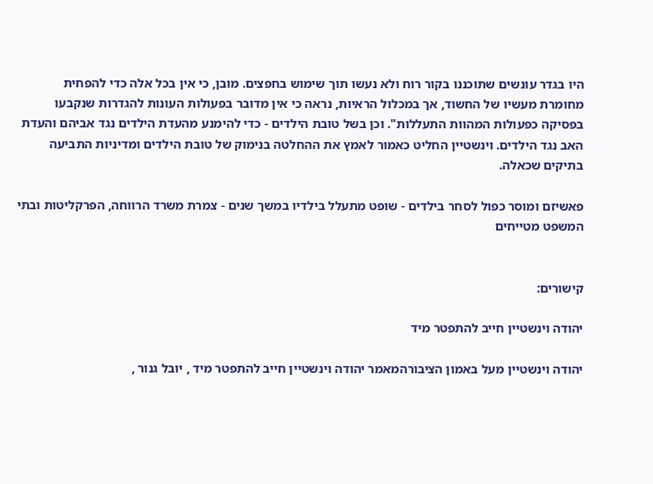היו בגדר עונשים שתוכננו בקור רוח ולא נעשו תוך שימוש בחפצים. מובן, כי אין בכל אלה כדי להפחית מחומרת מעשיו של החשוד, אך במכלול הראיות, נראה כי אין מדובר בפעולות העונות להגדרות שנקבעו בפסיקה כפעולות המהוות התעללות". וכן בשל טובת הילדים - כדי להימנע מהעדת הילדים נגד אביהם והעדת האב נגד הילדים. וינשטיין החליט כאמור לאמץ את ההחלטה בנימוק של טובת הילדים ומדיניות התביעה בתיקים שכאלה.

פאשיזם ומוסר כפול לסחר בילדים - שופט מתעלל בילדיו במשך שנים - צמרת משרד הרווחה, הפרקליטות ובתי המשפט מטייחים


קישורים:

יהודה וינשטיין חייב להתפטר מיד

יהודה וינשטיין מעל באמון הציבורהמאמר יהודה וינשטיין חייב להתפטר מיד , יובל גנור ,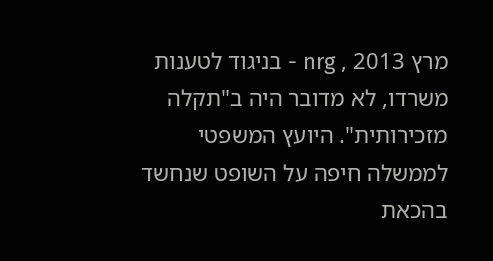מרץ 2013 , nrg - בניגוד לטענות משרדו, לא מדובר היה ב"תקלה מזכירותית". היועץ המשפטי לממשלה חיפה על השופט שנחשד בהכאת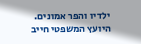ילדיו והפר אמונים. היועץ המשפטי חייב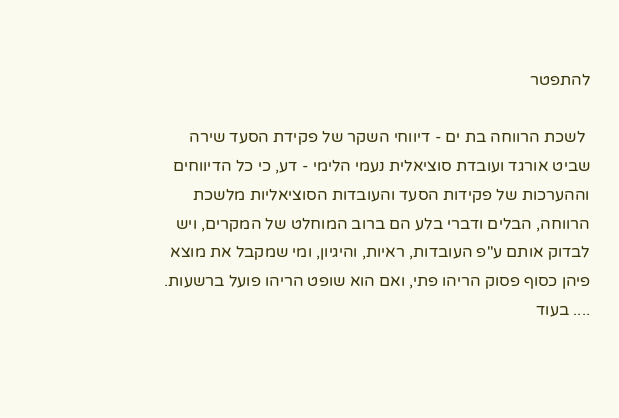להתפטר

 לשכת הרווחה בת ים - דיווחי השקר של פקידת הסעד שירה שביט אורגד ועובדת סוציאלית נעמי הלימי - דע, כי כל הדיווחים וההערכות של פקידות הסעד והעובדות הסוציאליות מלשכת הרווחה, הבלים ודברי בלע הם ברוב המוחלט של המקרים, ויש לבדוק אותם ע"פ העובדות, ראיות, והיגיון, ומי שמקבל את מוצא פיהן כסוף פסוק הריהו פתי, ואם הוא שופט הריהו פועל ברשעות. .... בעוד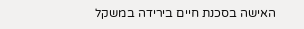האישה בסכנת חיים בירידה במשקל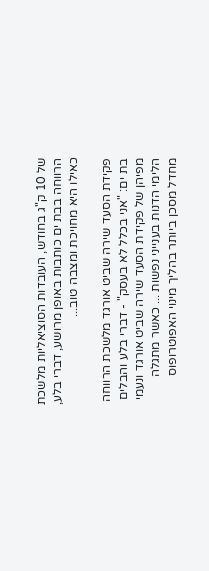של 10 ק"ג בחודש, העובדות הסוציאליות מלשכת הרווחה בבת ים כותבות באופן מרושע, דברי בלע, כאילו היא מחויכת ומצבה טוב...

פקידת הסעד שירה שביט אורגד מלשכת הרווחה בת ים: "אני בכלל לא בעסק" - דברי בלע והבלים מפיהן של פקידת הסעד שירה שביט אורגד ונעמי הלימי הדנות בענייני נפשות ... כאשר מתגלה מחדל מסכן ביותר בהליך מינוי האפוטרופוס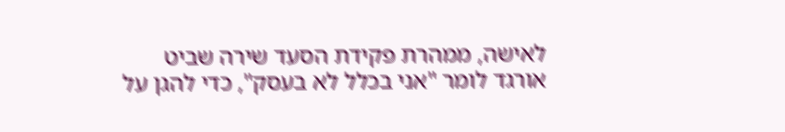לאישה, ממהרת פקידת הסעד שירה שביט אורגד לומר "אני בכלל לא בעסק", כדי להגן על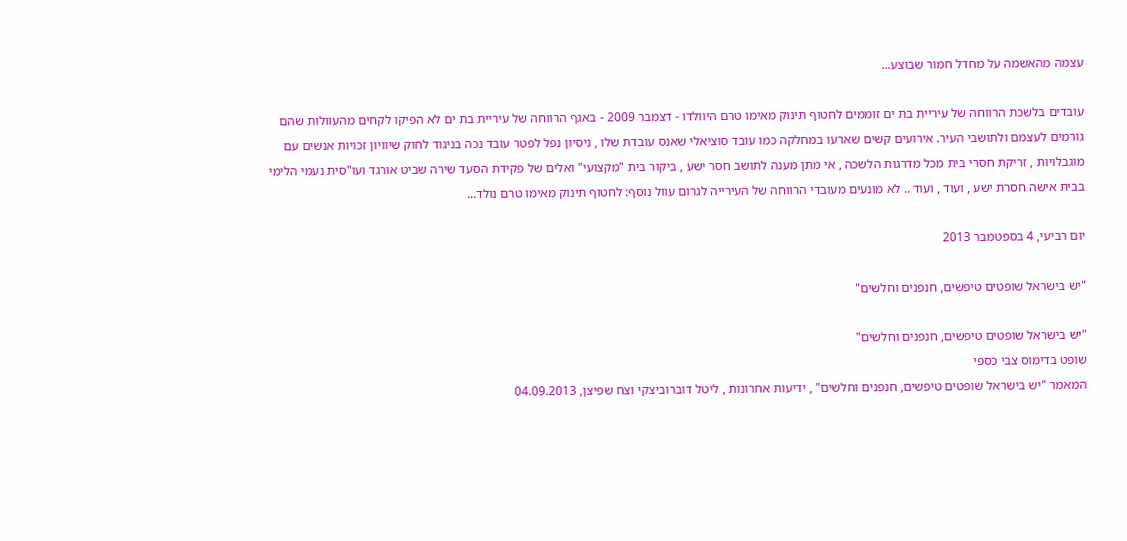עצמה מהאשמה על מחדל חמור שבוצע...

עובדים בלשכת הרווחה של עיריית בת ים זוממים לחטוף תינוק מאימו טרם היוולדו - דצמבר 2009 - באגף הרווחה של עיריית בת ים לא הפיקו לקחים מהעוולות שהם גורמים לעצמם ולתושבי העיר. אירועים קשים שארעו במחלקה כמו עובד סוציאלי שאנס עובדת שלו , ניסיון נפל לפטר עובד נכה בניגוד לחוק שיוויון זכויות אנשים עם מוגבלויות , זריקת חסרי בית מכל מדרגות הלשכה , אי מתן מענה לתושב חסר ישע , ביקור בית "מקצועי" ואלים של פקידת הסעד שירה שביט אורגד ועו"סית נעמי הלימי בבית אישה חסרת ישע , ועוד , ועוד .. לא מונעים מעובדי הרווחה של העירייה לגרום עוול נוסף: לחטוף תינוק מאימו טרם נולד...

יום רביעי, 4 בספטמבר 2013

"יש בישראל שופטים טיפשים, חנפנים וחלשים"

"יש בישראל שופטים טיפשים, חנפנים וחלשים"
שופט בדימוס צבי כספי
המאמר "יש בישראל שופטים טיפשים, חנפנים וחלשים" , ידיעות אחרונות , ליטל דוברוביצקי וצח שפיצן, 04.09.2013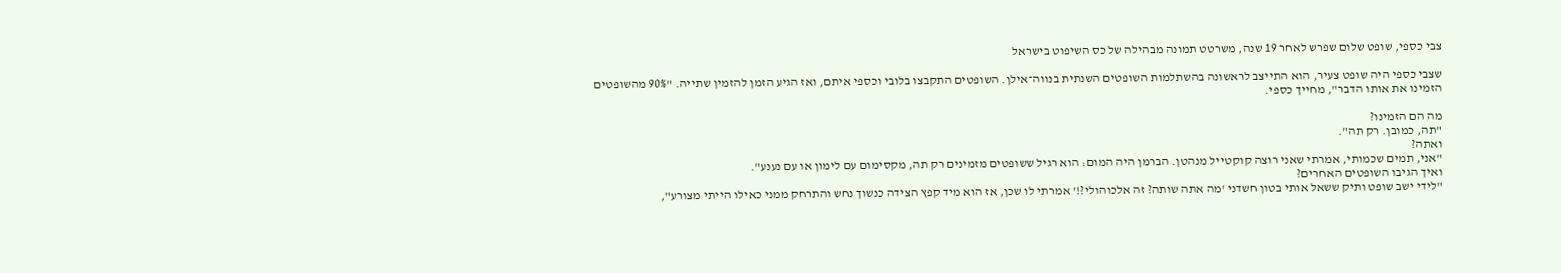צבי כספי, שופט שלום שפרש לאחר 19 שנה, משרטט תמונה מבהילה של כס השיפוט בישראל

שצבי כספי היה שופט צעיר, הוא התייצב לראשונה בהשתלמות השופטים השנתית בנווה־אילן. השופטים התקבצו בלובי וכספי איתם, ואז הגיע הזמן להזמין שתייה. "90% מהשופטים הזמינו את אותו הדבר", מחייך כספי.

מה הם הזמינו?
"תה, כמובן. רק תה".
ואתה?
"אני, תמים שכמותי, אמרתי שאני רוצה קוקטייל מנהטן. הברמן היה המום: הוא רגיל ששופטים מזמינים רק תה, מקסימום עם לימון או עם נענע".
ואיך הגיבו השופטים האחרים?
"לידי ישב שופט ותיק ששאל אותי בטון חשדני 'מה אתה שותה? זה אלכוהולי?!' אמרתי לו שכן, אז הוא מיד קפץ הצידה כנשוך נחש והתרחק ממני כאילו הייתי מצורע",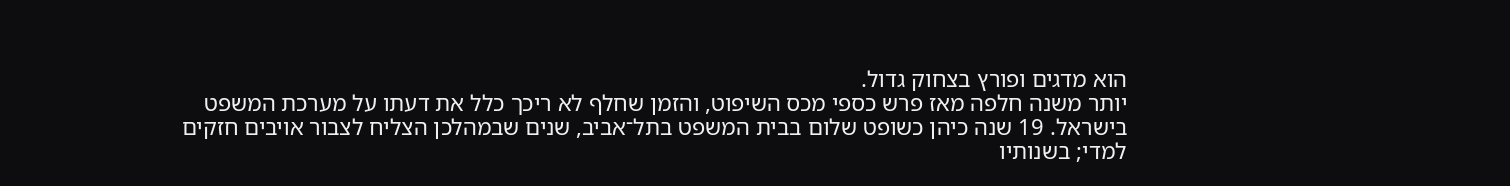הוא מדגים ופורץ בצחוק גדול.
יותר משנה חלפה מאז פרש כספי מכס השיפוט, והזמן שחלף לא ריכך כלל את דעתו על מערכת המשפט בישראל. 19 שנה כיהן כשופט שלום בבית המשפט בתל־אביב, שנים שבמהלכן הצליח לצבור אויבים חזקים למדי; בשנותיו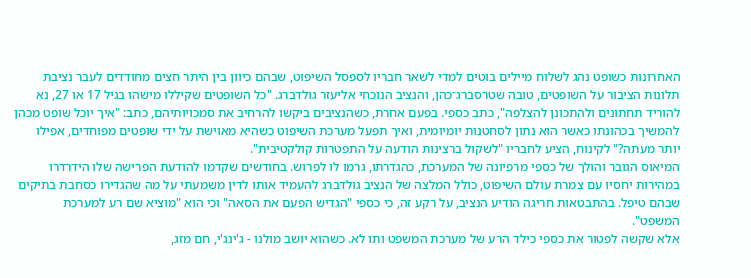האחרונות כשופט נהג לשלוח מיילים בוטים למדי לשאר חבריו לספסל השיפוט, שבהם כיוון בין היתר חצים מחודדים לעבר נציבת תלונות הציבור על השופטים, טובה שטרסברג־כהן, והנציב הנוכחי אליעזר גולדברג. "כל השופטים שקיללו מישהו בגיל 17 או 27, נא להוריד תחתונים ולהתכונן להצלפה", כתב כספי. בפעם אחרת, כשהנציבים ביקשו להרחיב את סמכויותיהם, כתב: "איך יוכל שופט מכהן להמשיך בכהונתו כאשר הוא נתון לסחטנות יומיומית, ואיך תפעל מערכת השיפוט כשהיא מאוישת על ידי שופטים מפוחדים, אפילו יותר מעתה?" לקינוח, הציע לחבריו "לשקול ברצינות הודעה על התפטרות קולקטיבית".
המיאוס הגובר והולך של כספי מרפיונה של המערכת, כהגדרתו, גרמו לו לפרוש. בחודשים שקדמו להודעת הפרישה שלו הידרדרו במהירות יחסיו עם צמרת עולם השיפוט, כולל המלצה של הנציב גולדברג להעמיד אותו לדין משמעתי על מה שהגדירו כסחבת בתיקים שבהם טיפל. בהתבטאות חריגה הודיע הנציב, על רקע זה, כי כספי "הגדיש הפעם את הסאה" וכי הוא "מוציא שם רע למערכת המשפט".
אלא שקשה לפטור את כספי כילד הרע של מערכת המשפט ותו לא. כשהוא יושב מולנו - ג'ינג'י, חם מזג,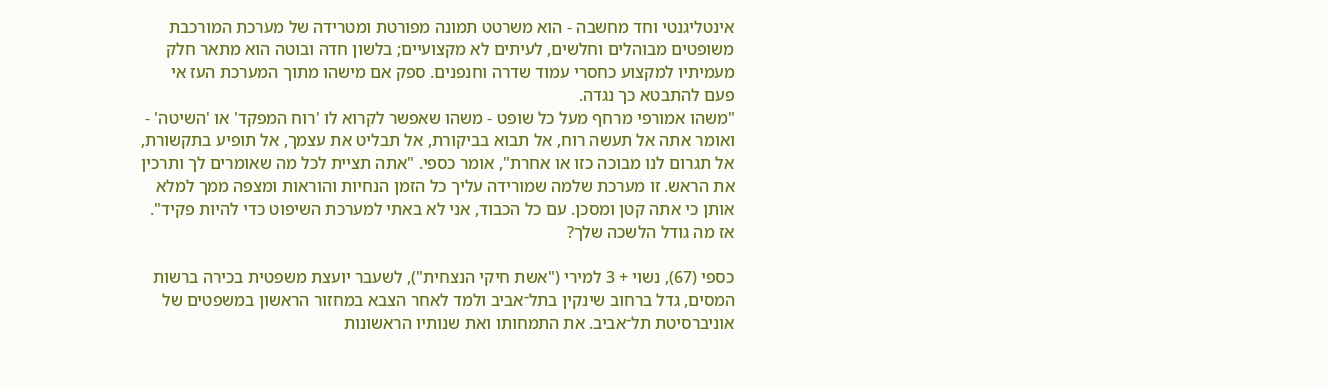אינטליגנטי וחד מחשבה - הוא משרטט תמונה מפורטת ומטרידה של מערכת המורכבת משופטים מבוהלים וחלשים, לעיתים לא מקצועיים; בלשון חדה ובוטה הוא מתאר חלק מעמיתיו למקצוע כחסרי עמוד שדרה וחנפנים. ספק אם מישהו מתוך המערכת העז אי פעם להתבטא כך נגדה.
"משהו אמורפי מרחף מעל כל שופט - משהו שאפשר לקרוא לו 'רוח המפקד' או 'השיטה' - ואומר אתה אל תעשה רוח, אל תבוא בביקורת, אל תבליט את עצמך, אל תופיע בתקשורת, אל תגרום לנו מבוכה כזו או אחרת", אומר כספי. "אתה תציית לכל מה שאומרים לך ותרכין את הראש. זו מערכת שלמה שמורידה עליך כל הזמן הנחיות והוראות ומצפה ממך למלא אותן כי אתה קטן ומסכן. עם כל הכבוד, אני לא באתי למערכת השיפוט כדי להיות פקיד".
אז מה גודל הלשכה שלך?

כספי (67), נשוי + 3 למירי ("אשת חיקי הנצחית"), לשעבר יועצת משפטית בכירה ברשות המסים, גדל ברחוב שינקין בתל־אביב ולמד לאחר הצבא במחזור הראשון במשפטים של אוניברסיטת תל־אביב. את התמחותו ואת שנותיו הראשונות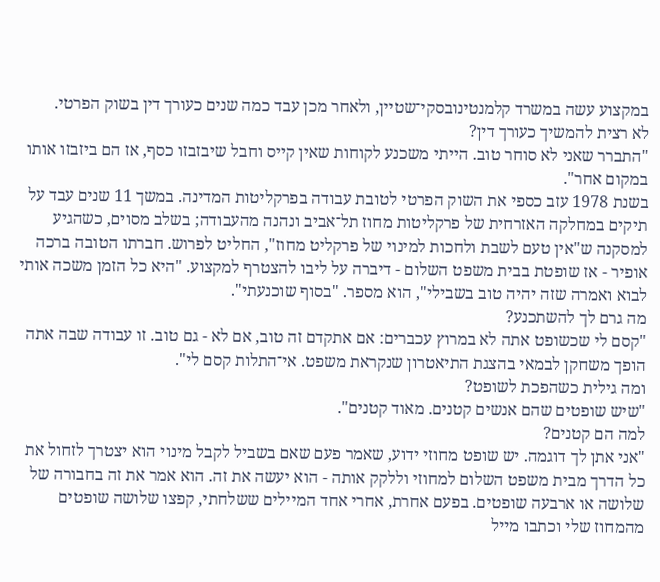במקצוע עשה במשרד קלמנטינובסקי־שטיין, ולאחר מכן עבד כמה שנים כעורך דין בשוק הפרטי.
לא רצית להמשיך כעורך דין?
"התברר שאני לא סוחר טוב. הייתי משכנע לקוחות שאין קייס וחבל שיבזבזו כסף, אז הם ביזבזו אותו במקום אחר".
בשנת 1978 עזב כספי את השוק הפרטי לטובת עבודה בפרקליטות המדינה. במשך 11 שנים עבד על תיקים במחלקה האזרחית של פרקליטות מחוז תל־אביב ונהנה מהעבודה; בשלב מסוים, כשהגיע למסקנה ש"אין טעם לשבת ולחכות למינוי של פרקליט מחוז", החליט לפרוש. חברתו הטובה ברכה אופיר - אז שופטת בבית משפט השלום - דיברה על ליבו להצטרף למקצוע. "היא כל הזמן משכה אותי לבוא ואמרה שזה יהיה טוב בשבילי", הוא מספר. "בסוף שוכנעתי".
מה גרם לך להשתכנע?
"קסם לי שכשופט אתה לא במרוץ עכברים: אם אתקדם זה טוב, אם לא - גם טוב. זו עבודה שבה אתה הופך משחקן לבמאי בהצגת התיאטרון שנקראת משפט. אי־התלות קסם לי".
ומה גילית כשהפכת לשופט?
"שיש שופטים שהם אנשים קטנים. מאוד קטנים".
למה הם קטנים?
"אני אתן לך דוגמה. יש שופט מחוזי ידוע, שאמר פעם שאם בשביל לקבל מינוי הוא יצטרך לזחול את כל הדרך מבית משפט השלום למחוזי וללקק אותה - הוא יעשה את זה. הוא אמר את זה בחבורה של שלושה או ארבעה שופטים. בפעם אחרת, אחרי אחד המיילים ששלחתי, קפצו שלושה שופטים מהמחוז שלי וכתבו מייל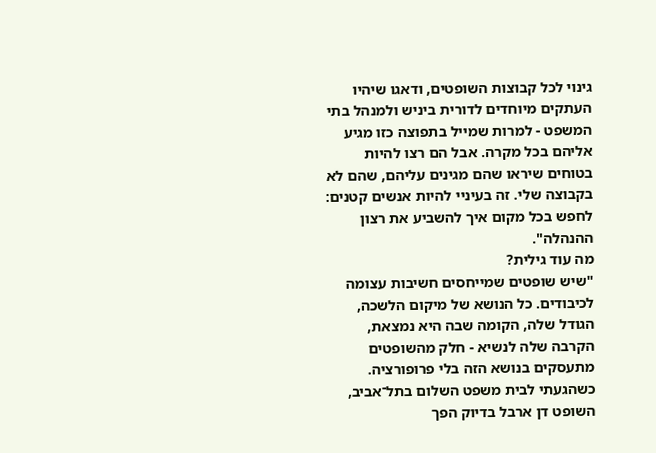גינוי לכל קבוצות השופטים, ודאגו שיהיו העתקים מיוחדים לדורית ביניש ולמנהל בתי המשפט - למרות שמייל בתפוצה כזו מגיע אליהם בכל מקרה. אבל הם רצו להיות בטוחים שיראו שהם מגינים עליהם, שהם לא בקבוצה שלי. זה בעיניי להיות אנשים קטנים: לחפש בכל מקום איך להשביע את רצון ההנהלה".
מה עוד גילית?
"שיש שופטים שמייחסים חשיבות עצומה לכיבודים. כל הנושא של מיקום הלשכה, הגודל שלה, הקומה שבה היא נמצאת, הקרבה שלה לנשיא - חלק מהשופטים מתעסקים בנושא הזה בלי פרופורציה. כשהגעתי לבית משפט השלום בתל־אביב, השופט דן ארבל בדיוק הפך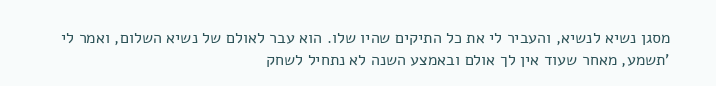מסגן נשיא לנשיא, והעביר לי את כל התיקים שהיו שלו. הוא עבר לאולם של נשיא השלום, ואמר לי 'תשמע, מאחר שעוד אין לך אולם ובאמצע השנה לא נתחיל לשחק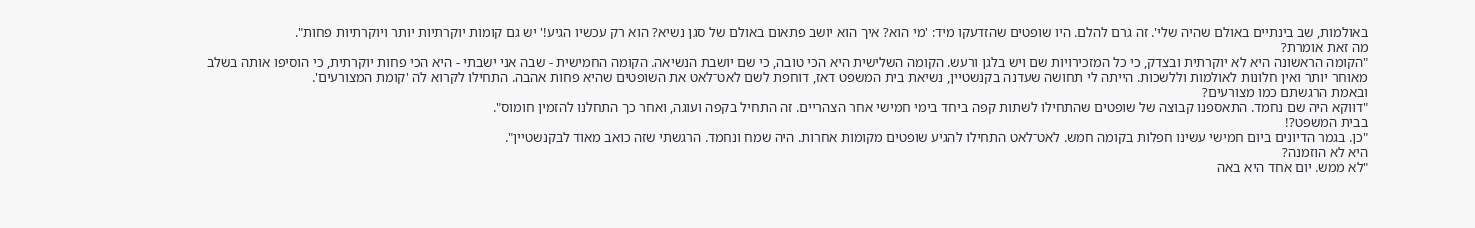באולמות, שב בינתיים באולם שהיה שלי'. זה גרם להלם. היו שופטים שהזדעקו מיד: 'מי הוא? איך הוא יושב פתאום באולם של סגן נשיא? הוא רק עכשיו הגיע!' יש גם קומות יוקרתיות יותר ויוקרתיות פחות".
מה זאת אומרת?
"הקומה הראשונה היא לא יוקרתית ובצדק, כי כל המזכירויות שם ויש בלגן ורעש. הקומה השלישית היא הכי טובה, כי שם יושבת הנשיאה. הקומה החמישית - שבה אני ישבתי - היא הכי פחות יוקרתית, כי הוסיפו אותה בשלב מאוחר יותר ואין חלונות לאולמות וללשכות. הייתה לי תחושה שעדנה בקנשטיין, נשיאת בית המשפט דאז, דוחפת לשם לאט־לאט את השופטים שהיא פחות אהבה. התחילו לקרוא לה 'קומת המצורעים'.
ובאמת הרגשתם כמו מצורעים?
"דווקא היה שם נחמד. התאספנו קבוצה של שופטים שהתחילו לשתות קפה ביחד בימי חמישי אחר הצהריים. זה התחיל בקפה ועוגה, ואחר כך התחלנו להזמין חומוס".
בבית המשפט?!
"כן. בגמר הדיונים ביום חמישי עשינו חפלות בקומה חמש. לאט־לאט התחילו להגיע שופטים מקומות אחרות. היה שמח ונחמד. הרגשתי שזה כואב מאוד לבקנשטיין".
היא לא הוזמנה?
"לא ממש. יום אחד היא באה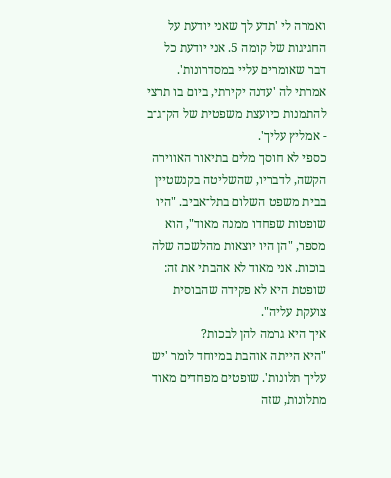ואמרה לי 'תדע לך שאני יודעת על החגיגות של קומה 5. אני יודעת כל דבר שאומרים עליי במסדרונות'. אמרתי לה 'עדנה יקירתי, ביום בו תרצי להתמנות כיועצת משפטית של הק־ג־ב - אמליץ עליך'.
כספי לא חוסך מלים בתיאור האווירה הקשה, לדבריו, שהשליטה בקנשטיין בבית משפט השלום בתל־אביב. "היו שופטות שפחדו ממנה מאוד", הוא מספר, "הן היו יוצאות מהלשכה שלה בוכות. אני מאוד לא אהבתי את זה: שופטת היא לא פקידה שהבוסית צועקת עליה".
איך היא גרמה להן לבכות?
"היא הייתה אוהבת במיוחד לומר 'יש עליך תלונות'. שופטים מפחדים מאוד מתלונות, שזה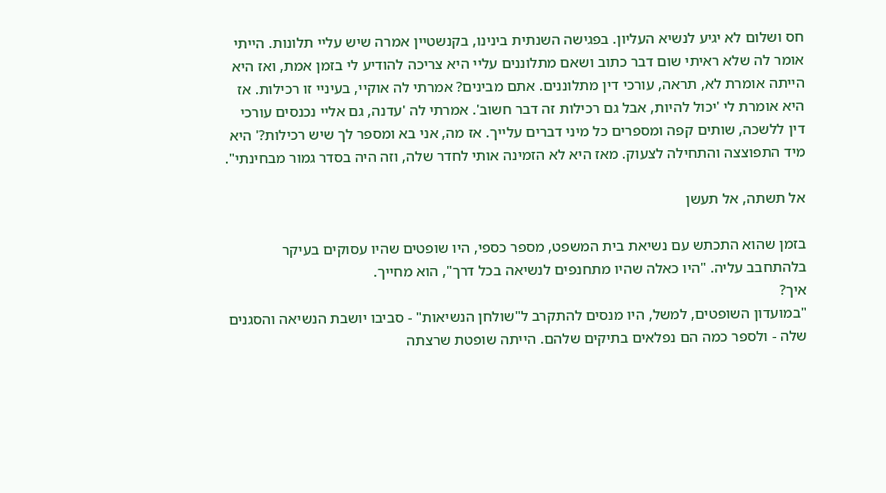חס ושלום לא יגיע לנשיא העליון. בפגישה השנתית בינינו, בקנשטיין אמרה שיש עליי תלונות. הייתי אומר לה שלא ראיתי שום דבר כתוב ושאם מתלוננים עליי היא צריכה להודיע לי בזמן אמת, ואז היא הייתה אומרת לא, תראה, עורכי דין מתלוננים. אתם מבינים? אמרתי לה אוקיי, בעיניי זו רכילות. אז היא אומרת לי 'יכול להיות, אבל גם רכילות זה דבר חשוב'. אמרתי לה 'עדנה, גם אליי נכנסים עורכי דין ללשכה, שותים קפה ומספרים כל מיני דברים עלייך. אז מה, אני בא ומספר לך שיש רכילות?' היא מיד התפוצצה והתחילה לצעוק. מאז היא לא הזמינה אותי לחדר שלה, וזה היה בסדר גמור מבחינתי".

אל תשתה, אל תעשן

בזמן שהוא התכתש עם נשיאת בית המשפט, מספר כספי, היו שופטים שהיו עסוקים בעיקר בלהתחבב עליה. "היו כאלה שהיו מתחנפים לנשיאה בכל דרך", הוא מחייך.
איך?
"במועדון השופטים, למשל, היו מנסים להתקרב ל"שולחן הנשיאות" - סביבו יושבת הנשיאה והסגנים שלה - ולספר כמה הם נפלאים בתיקים שלהם. הייתה שופטת שרצתה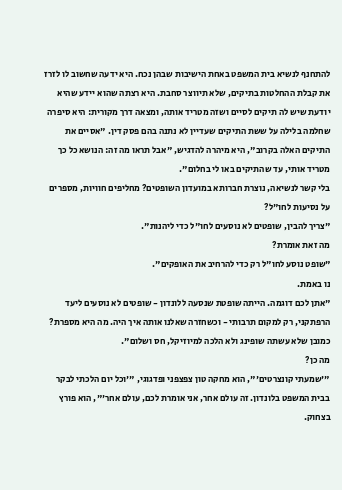להתחנף לנשיא בית המשפט באחת הישיבות שבהן נכח. היא ידעה שחשוב לו לזרז את קבלת ההחלטות בתיקים, שלא תיווצר סחבת. היא רצתה שהוא יידע שהיא יודעת שיש לה תיקים לסיים ושזה מטריד אותה, ומצאה דרך מקורית: היא סיפרה שחלמה בלילה על ששת התיקים שעדיין לא נתנה בהם פסק דין. "אסיים את התיקים האלה בקרוב", היא מיהרה להדגיש, "אבל תראו מה זה: הנושא כל כך מטריד אותי, עד שהתיקים באו לי בחלום".
בלי קשר לנשיאה, נוצרת חברותא במועדון השופטים? מחליפים חוויות, מספרים על נסיעות לחו"ל?
"צריך להבין, שופטים לא נוסעים לחו"ל כדי ליהנות".
מה זאת אומרת?
"שופט נוסע לחו"ל רק כדי להרחיב את האופקים".
נו באמת.
"אתן לכם דוגמה. הייתה שופטת שנסעה ללונדון - שופטים לא נוסעים ליעד הרפתקני, רק למקום תרבותי - וכשחזרה שאלנו אותה איך היה. מה היא מספרת? כמובן שלא עשתה שופינג ולא הלכה למיוזיקל, חס ושלום".
מה כן?
"'שמעתי קונצרטים'", הוא מחקה טון צפצפני ופדגוגי, "'וכל יום הלכתי לבקר בבית המשפט בלונדון. זה עולם אחר, אני אומרת לכם, עולם אחר'", הוא פורץ בצחוק.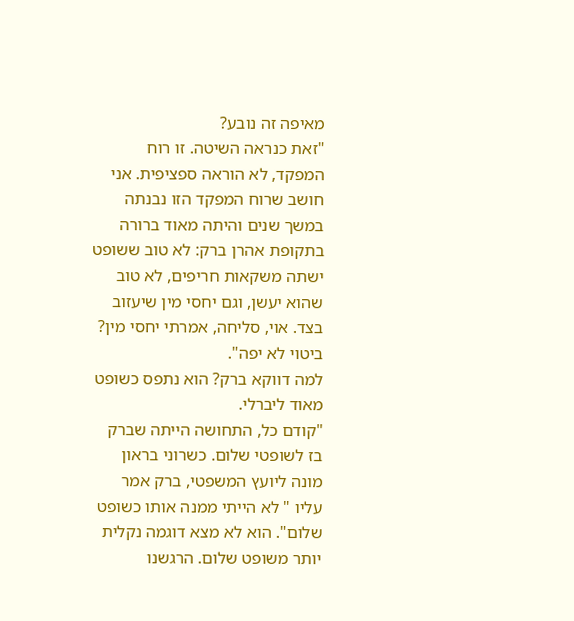מאיפה זה נובע?
"זאת כנראה השיטה. זו רוח המפקד, לא הוראה ספציפית. אני חושב שרוח המפקד הזו נבנתה במשך שנים והיתה מאוד ברורה בתקופת אהרן ברק: לא טוב ששופט ישתה משקאות חריפים, לא טוב שהוא יעשן, וגם יחסי מין שיעזוב בצד. אוי, סליחה, אמרתי יחסי מין? ביטוי לא יפה".
למה דווקא ברק? הוא נתפס כשופט מאוד ליברלי.
"קודם כל, התחושה הייתה שברק בז לשופטי שלום. כשרוני בראון מונה ליועץ המשפטי, ברק אמר עליו " לא הייתי ממנה אותו כשופט שלום". הוא לא מצא דוגמה נקלית יותר משופט שלום. הרגשנו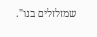שמזלזלים בנו".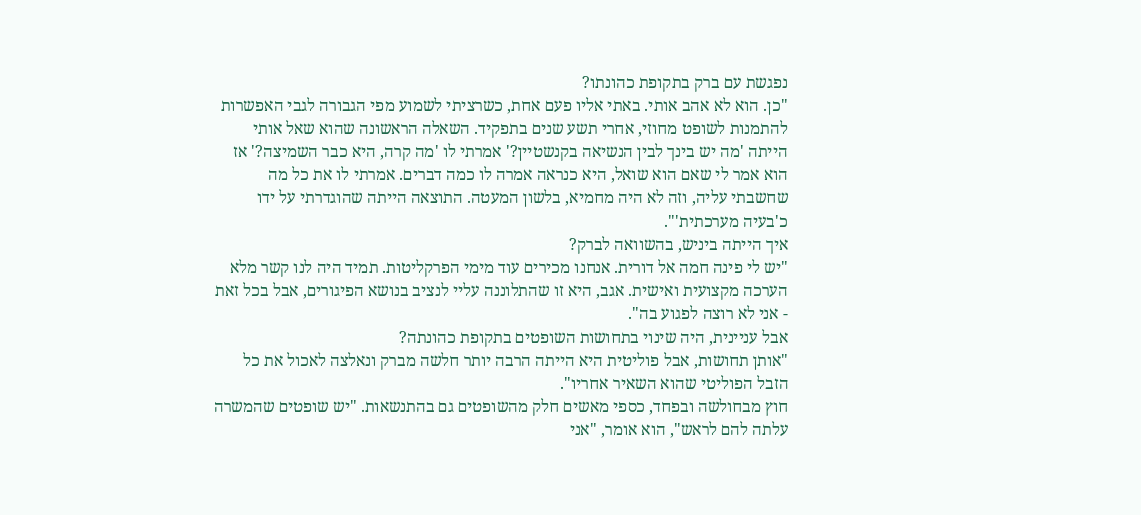נפגשת עם ברק בתקופת כהונתו?
"כן. הוא לא אהב אותי. באתי אליו פעם אחת, כשרציתי לשמוע מפי הגבורה לגבי האפשרות להתמנות לשופט מחוזי, אחרי תשע שנים בתפקיד. השאלה הראשונה שהוא שאל אותי הייתה 'מה יש בינך לבין הנשיאה בקנשטיין?' אמרתי לו 'מה קרה, היא כבר השמיצה?' אז הוא אמר לי שאם הוא שואל, היא כנראה אמרה לו כמה דברים. אמרתי לו את כל מה שחשבתי עליה, וזה לא היה מחמיא, בלשון המעטה. התוצאה הייתה שהוגדרתי על ידו כ'בעיה מערכתית'".
איך הייתה ביניש, בהשוואה לברק?
"יש לי פינה חמה אל דורית. אנחנו מכירים עוד מימי הפרקליטות. תמיד היה לנו קשר מלא הערכה מקצועית ואישית. אגב, היא זו שהתלוננה עליי לנציב בנושא הפיגורים, אבל בכל זאת - אני לא רוצה לפגוע בה".
אבל עניינית, היה שינוי בתחושות השופטים בתקופת כהונתה?
"אותן תחושות, אבל פוליטית היא הייתה הרבה יותר חלשה מברק ונאלצה לאכול את כל הזבל הפוליטי שהוא השאיר אחריו".
חוץ מבחולשה ובפחד, כספי מאשים חלק מהשופטים גם בהתנשאות. "יש שופטים שהמשרה עלתה להם לראש", הוא אומר, "אני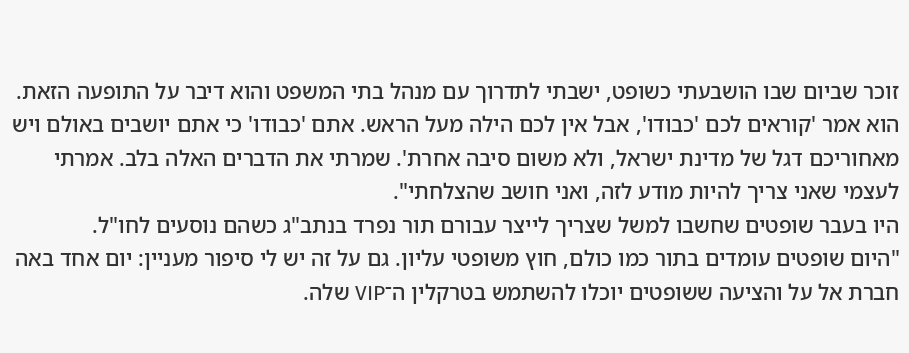זוכר שביום שבו הושבעתי כשופט, ישבתי לתדרוך עם מנהל בתי המשפט והוא דיבר על התופעה הזאת. הוא אמר 'קוראים לכם 'כבודו', אבל אין לכם הילה מעל הראש. אתם 'כבודו' כי אתם יושבים באולם ויש מאחוריכם דגל של מדינת ישראל, ולא משום סיבה אחרת'. שמרתי את הדברים האלה בלב. אמרתי לעצמי שאני צריך להיות מודע לזה, ואני חושב שהצלחתי".
היו בעבר שופטים שחשבו למשל שצריך לייצר עבורם תור נפרד בנתב"ג כשהם נוסעים לחו"ל.
"היום שופטים עומדים בתור כמו כולם, חוץ משופטי עליון. גם על זה יש לי סיפור מעניין: יום אחד באה חברת אל על והציעה ששופטים יוכלו להשתמש בטרקלין ה־VIP שלה.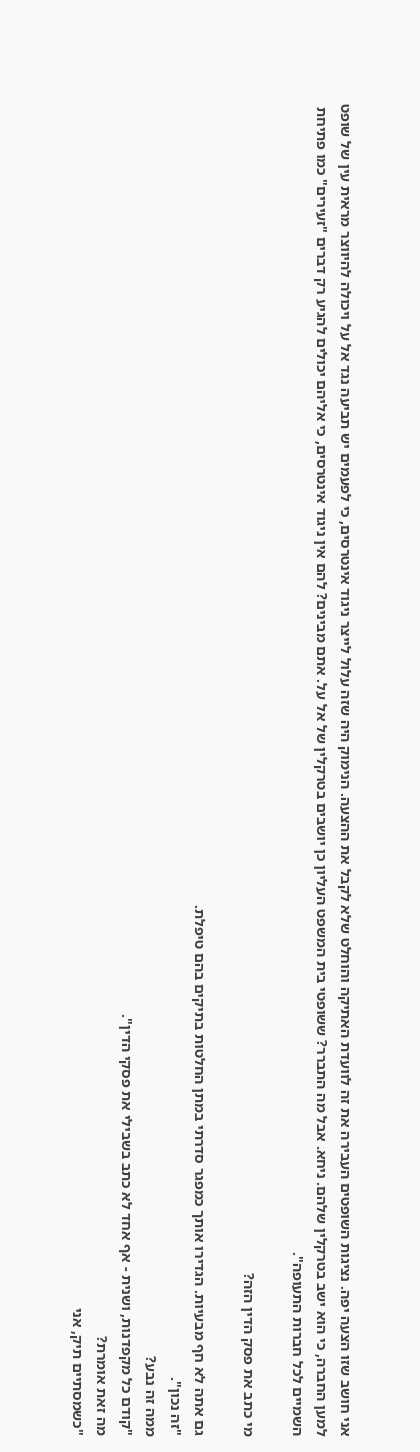אני חושב שזו הצעה יפה. נציגות השופטים העבירה את זה לוועדת האתיקה והוחלט שלא לקבל את ההצעה. הנימוק היה שזה עלול לייצר ניגוד אינטרסים, כי לפעמים יש תביעה נגד אל על ויכולה להיווצר מראית עין של שופט למען החברה, כי הוא ישב בטרקלין שלהם. ניחא. אבל מה התברר? ששופטי בית המשפט העליון כן יושבים בטרקלין של אל על. אתם מבינים? להם אין ניגוד אינטרסים, כי אליהם יכולים להגיע רק דברים "זעירים" כמו פתיחת השמיים לכל חברות התעופה".

מי כתב את פסק הדין הזה?

גם אתה לא חף מבעיות. הגדירו אותך כמפגר סדרתי במתן החלטות בתיקים בהם טיפלת.
"זה נכון".
ממה זה נבע?
"קודם כל מקפדנות, ושנית - אף אחד לא כתב בשבילי את פסקי הדין".
מה זאת אומרת?
"כשמסתיים תיק, אני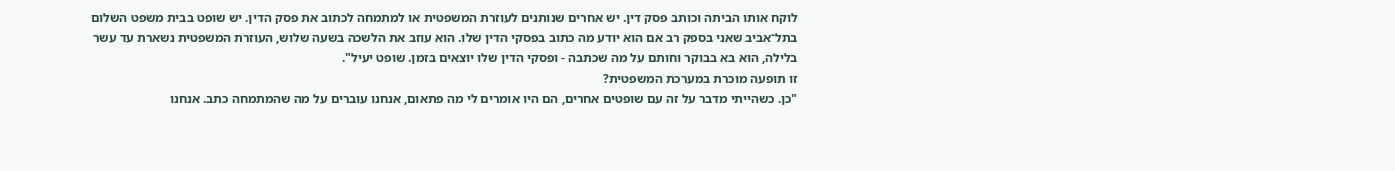לוקח אותו הביתה וכותב פסק דין. יש אחרים שנותנים לעוזרת המשפטית או למתמחה לכתוב את פסק הדין. יש שופט בבית משפט השלום בתל־אביב שאני בספק רב אם הוא יודע מה כתוב בפסקי הדין שלו. הוא עוזב את הלשכה בשעה שלוש, העוזרת המשפטית נשארת עד עשר בלילה, הוא בא בבוקר וחותם על מה שכתבה - ופסקי הדין שלו יוצאים בזמן. שופט יעיל".
זו תופעה מוכרת במערכת המשפטית?
"כן. כשהייתי מדבר על זה עם שופטים אחרים, הם היו אומרים לי מה פתאום, אנחנו עוברים על מה שהמתמחה כתב. אנחנו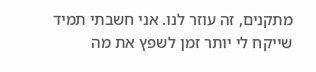מתקנים, זה עוזר לנו. אני חשבתי תמיד שייקח לי יותר זמן לשפץ את מה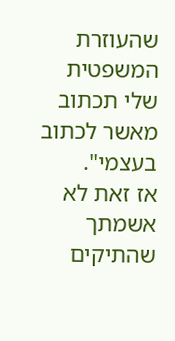שהעוזרת המשפטית שלי תכתוב מאשר לכתוב בעצמי".
אז זאת לא אשמתך שהתיקים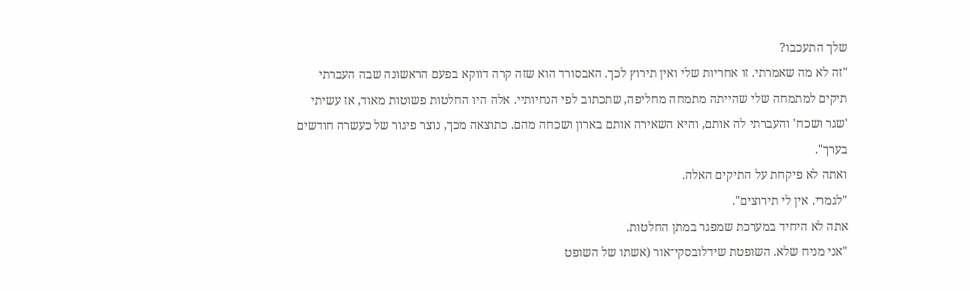שלך התעכבו?
"זה לא מה שאמרתי. זו אחריות שלי ואין תירוץ לכך. האבסורד הוא שזה קרה דווקא בפעם הראשונה שבה העברתי תיקים למתמחה שלי שהייתה מתמחה מחליפה, שתכתוב לפי הנחיותיי. אלה היו החלטות פשוטות מאוד, אז עשיתי 'שגר ושכח' והעברתי לה אותם, והיא השאירה אותם בארון ושכחה מהם. כתוצאה מכך, נוצר פיגור של כעשרה חודשים בערך".
ואתה לא פיקחת על התיקים האלה.
"לגמרי. אין לי תירוצים".
אתה לא היחיד במערכת שמפגר במתן החלטות.
"אני מניח שלא. השופטת שידלובסקי־אור (אשתו של השופט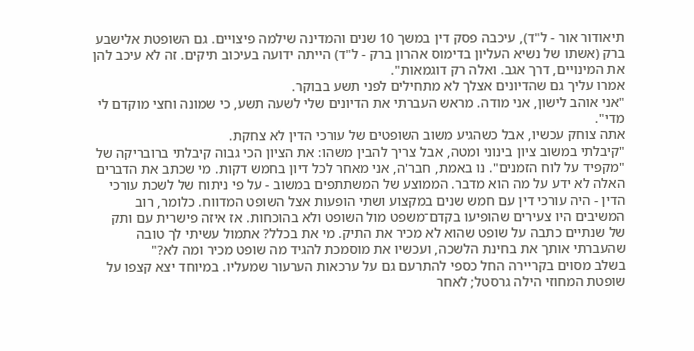תיאודור אור - ל"ד), עיכבה פסק דין במשך 10 שנים והמדינה שילמה פיצויים. גם השופטת אלישבע ברק (אשתו של נשיא העליון בדימוס אהרון ברק - ל"ד) הייתה ידועה בעיכוב תיקים. זה לא עיכב להן את המינויים, דרך אגב. ואלה רק דוגמאות".
אמרו עליך גם שהדיונים אצלך לא מתחילים לפני תשע בבוקר.
"אני אוהב לישון, אני מודה. מראש העברתי את הדיונים שלי לשעה תשע, כי שמונה וחצי מוקדם לי מדי".
אתה צוחק עכשיו, אבל כשהגיע משוב השופטים של עורכי הדין לא צחקת.
"קיבלתי במשוב ציון בינוני ומטה, אבל צריך להבין משהו: את הציון הכי גבוה קיבלתי ברובריקה של "מקפיד על לוח הזמנים". נו באמת, חבר'ה, אני מאחר לכל דיון בחמש דקות. מי שכתב את הדברים האלה לא ידע על מה הוא מדבר. הממוצע של המשתתפים במשוב - על פי ניתוח של לשכת עורכי הדין - היה עורכי דין עם חמש שנים במקצוע ושתי הופעות אצל השופט המדווח. כלומר, רוב המשיבים היו צעירים שהופיעו בקדם־משפט מול השופט ולא בהוכחות. אז איזה פישרית עם ותק של שנתיים כתבה על שופט שהוא לא מכיר את התיק. מי את בכלל? אתמול עשיתי לך טובה שהעברתי אותך את בחינת הלשכה, ועכשיו את מוסמכת להגיד מה שופט מכיר ומה לא?"
בשלב מסוים בקריירה החל כספי להתרעם גם על ערכאות הערעור שמעליו. במיוחד יצא קצפו על שופטת המחוזי הילה גרסטל; לאחר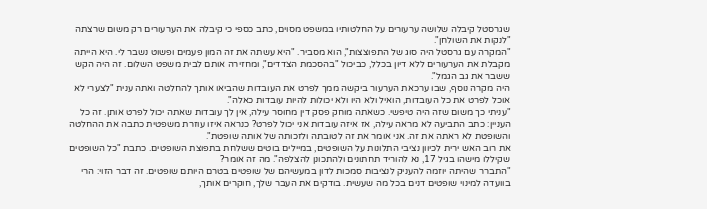שגרסטל קיבלה שלושה ערעורים על החלטותיו במשפט מסוים, כתב כספי כי קיבלה את הערעורים רק משום שרצתה "לנקות את השולחן".
"המקרה עם גרסטל היה סוג של התפוצצות", הוא מסביר. "היא עשתה את זה המון פעמים ופשוט נשבר לי. היא הייתה מקבלת את הערעורים ללא דיון בכלל, כביכול "בהסכמת הצדדים", ומחזירה אותם לבית משפט השלום. זה היה הקש ששבר את גב הגמל".
היה מקרה נוסף, שבו ערכאת הערעור ביקשה ממך לפרט את העובדות שהביאו אותך להחלטה ואתה ענית "לצערי לא אוכל לפרט את כל העובדות, הואיל ולא היו ולא יכולות להיות עובדות כאלה".
"עניתי כך משום שזה היה טיפשי. כשאתה מוחק פסק דין מחוסר עילה, אין לך עובדות שאתה יכול לפרט אותן. זה כל העניין: כתב התביעה לא מראה עילה, אז איזה עובדות אני יכול לפרט? כנראה איזו עוזרת משפטית כתבה את ההחלטה והשופטת לא ראתה את זה. אני אומר את זה לטובתה ולזכותה של אותה שופטת".
את רוב האש ירית לכיוון נציבי התלונות על השופטים, במיילים בוטים ששלחת בתפוצת השופטים. כתבת "כל השופטים שקיללו מישהו בגיל 17, נא להוריד תחתונים ולהתכונן להצלפה". מה זה אומר?
"התברר שהיתה יוזמה להעניק לנציבות סמכות לדון במעשיהם של שופטים בטרם היותם שופטים. זה דבר הזוי: הרי בוועדה למינוי שופטים דנים בכל מה שעשית. בודקים את העבר שלך, חוקרים אותך,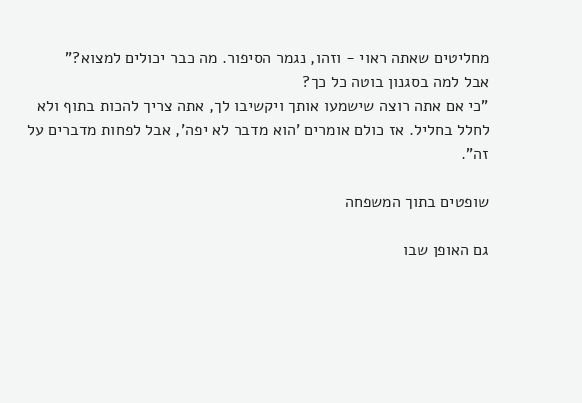מחליטים שאתה ראוי - וזהו, נגמר הסיפור. מה כבר יכולים למצוא?"
אבל למה בסגנון בוטה כל כך?
"כי אם אתה רוצה שישמעו אותך ויקשיבו לך, אתה צריך להכות בתוף ולא לחלל בחליל. אז כולם אומרים 'הוא מדבר לא יפה', אבל לפחות מדברים על זה".

שופטים בתוך המשפחה

גם האופן שבו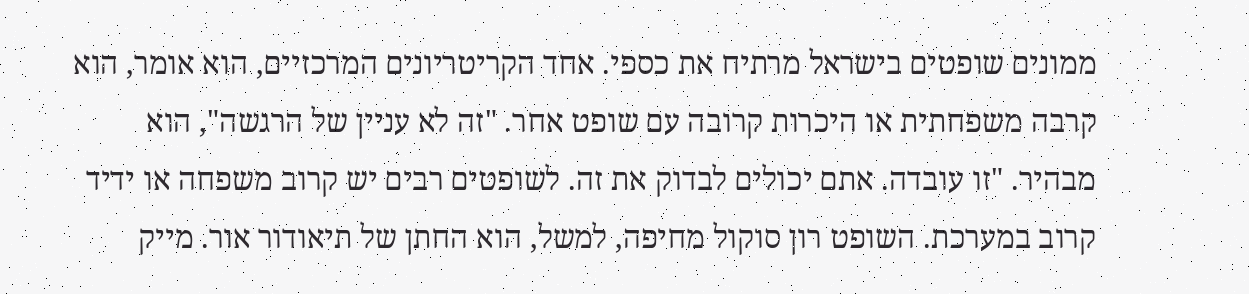ממונים שופטים בישראל מרתיח את כספי. אחד הקריטריונים המרכזיים, הוא אומר, הוא קרבה משפחתית או היכרות קרובה עם שופט אחר. "זה לא עניין של הרגשה", הוא מבהיר. "זו עובדה. אתם יכולים לבדוק את זה. לשופטים רבים יש קרוב משפחה או ידיד קרוב במערכת. השופט רון סוקול מחיפה, למשל, הוא החתן של תיאודור אור. מייק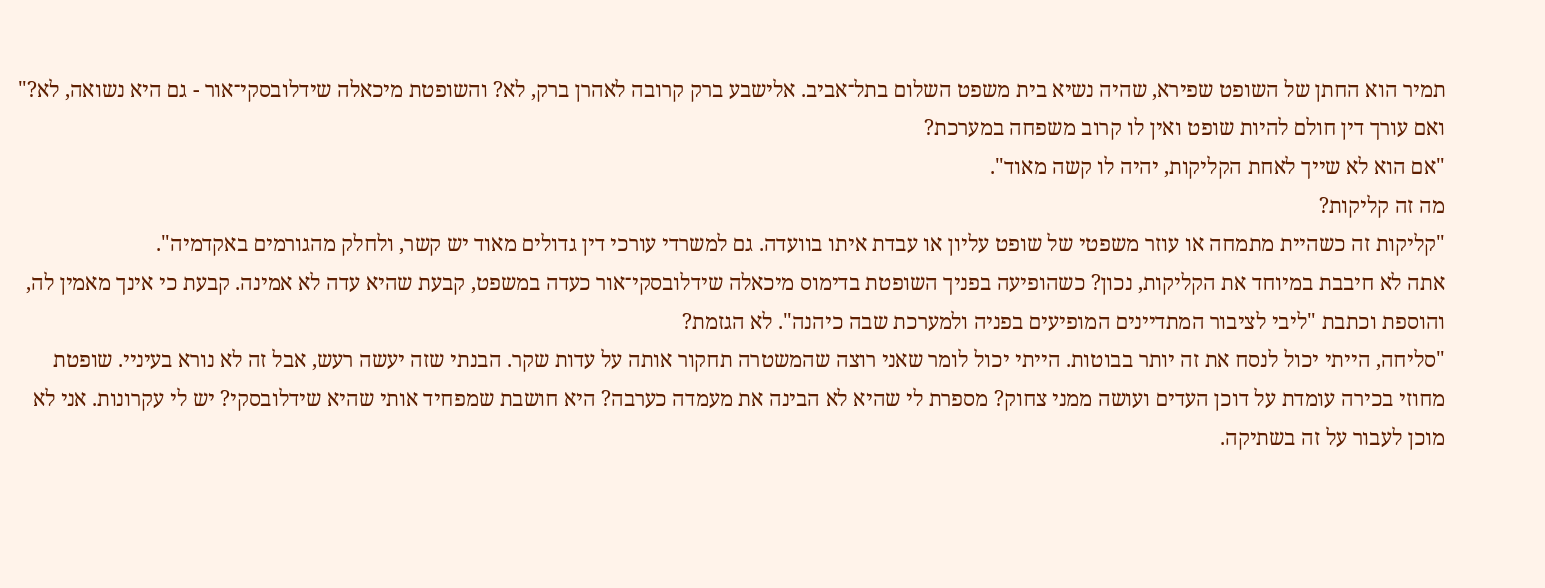תמיר הוא החתן של השופט שפירא, שהיה נשיא בית משפט השלום בתל־אביב. אלישבע ברק קרובה לאהרן ברק, לא? והשופטת מיכאלה שידלובסקי־אור - גם היא נשואה, לא?"
ואם עורך דין חולם להיות שופט ואין לו קרוב משפחה במערכת?
"אם הוא לא שייך לאחת הקליקות, יהיה לו קשה מאוד".
מה זה קליקות?
"קליקות זה כשהיית מתמחה או עוזר משפטי של שופט עליון או עבדת איתו בוועדה. גם למשרדי עורכי דין גדולים מאוד יש קשר, ולחלק מהגורמים באקדמיה".
אתה לא חיבבת במיוחד את הקליקות, נכון? כשהופיעה בפניך השופטת בדימוס מיכאלה שידלובסקי־אור כעדה במשפט, קבעת שהיא עדה לא אמינה. קבעת כי אינך מאמין לה, והוספת וכתבת "ליבי לציבור המתדיינים המופיעים בפניה ולמערכת שבה כיהנה". לא הגזמת?
"סליחה, הייתי יכול לנסח את זה יותר בבוטות. הייתי יכול לומר שאני רוצה שהמשטרה תחקור אותה על עדות שקר. הבנתי שזה יעשה רעש, אבל זה לא נורא בעיניי. שופטת מחוזי בכירה עומדת על דוכן העדים ועושה ממני צחוק? מספרת לי שהיא לא הבינה את מעמדה כערבה? היא חושבת שמפחיד אותי שהיא שידלובסקי? יש לי עקרונות. אני לא מוכן לעבור על זה בשתיקה.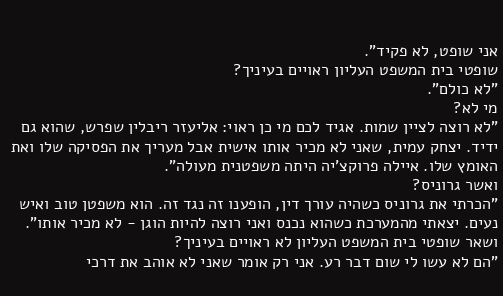אני שופט, לא פקיד".
שופטי בית המשפט העליון ראויים בעיניך?
"לא כולם".
מי לא?
"לא רוצה לציין שמות. אגיד לכם מי כן ראוי: אליעזר ריבלין שפרש, שהוא גם ידיד. יצחק עמית, שאני לא מכיר אותו אישית אבל מעריך את הפסיקה שלו ואת האומץ שלו. איילה פרוקצ'יה היתה משפטנית מעולה".
ואשר גרוניס?
"הכרתי את גרוניס כשהיה עורך דין, הופענו זה נגד זה. הוא משפטן טוב ואיש נעים. יצאתי מהמערכת כשהוא נכנס ואני רוצה להיות הוגן - לא מכיר אותו".
ושאר שופטי בית המשפט העליון לא ראויים בעיניך?
"הם לא עשו לי שום דבר רע. אני רק אומר שאני לא אוהב את דרכי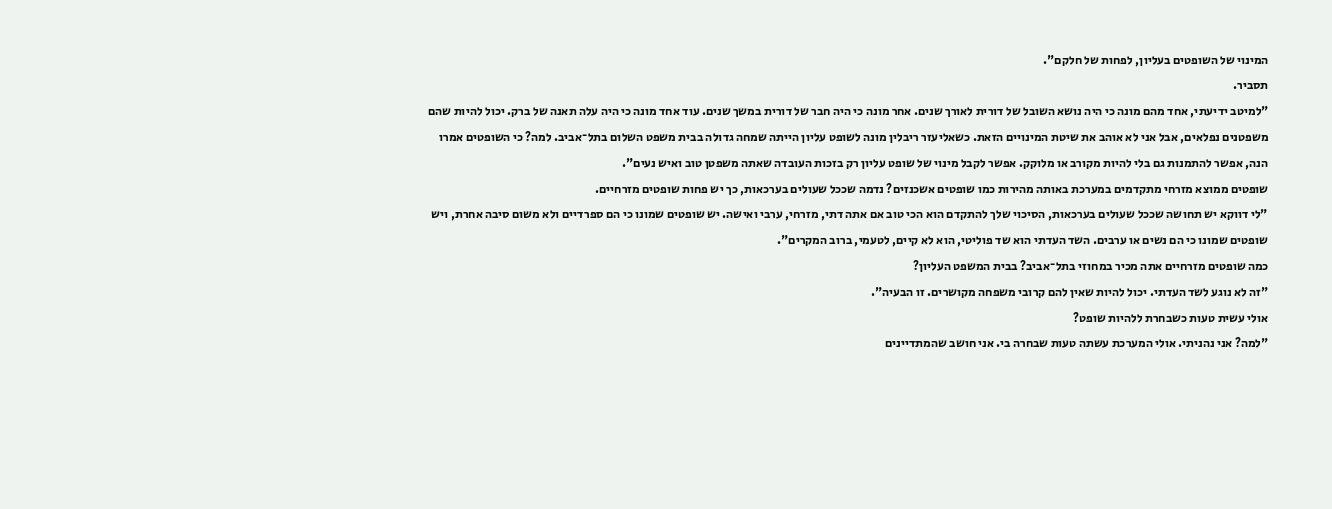המינוי של השופטים בעליון, לפחות של חלקם".
תסביר.
"למיטב ידיעתי, אחד מהם מונה כי היה נושא השובל של דורית לאורך שנים. אחר מונה כי היה חבר של דורית במשך שנים. עוד אחד מונה כי היה עלה תאנה של ברק. יכול להיות שהם משפטנים נפלאים, אבל אני לא אוהב את שיטת המינויים הזאת. כשאליעזר ריבלין מונה לשופט עליון הייתה שמחה גדולה בבית משפט השלום בתל־אביב. למה? כי השופטים אמרו הנה, אפשר להתמנות גם בלי להיות מקורב או מלוקק. אפשר לקבל מינוי של שופט עליון רק בזכות העובדה שאתה משפטן טוב ואיש נעים".
שופטים ממוצא מזרחי מתקדמים במערכת באותה מהירות כמו שופטים אשכנזים? נדמה שככל שעולים בערכאות, כך יש פחות שופטים מזרחיים.
"לי דווקא יש תחושה שככל שעולים בערכאות, הסיכוי שלך להתקדם הוא הכי טוב אם אתה דתי, מזרחי, ערבי ואישה. יש שופטים שמונו כי הם ספרדיים ולא משום סיבה אחרת, ויש שופטים שמונו כי הם נשים או ערבים. השד העדתי הוא שד פוליטי, הוא לא קיים, לטעמי, ברוב המקרים".
כמה שופטים מזרחיים אתה מכיר במחוזי בתל־אביב? בבית המשפט העליון?
"זה לא נוגע לשד העדתי. יכול להיות שאין להם קרובי משפחה מקושרים. זו הבעיה".
אולי עשית טעות כשבחרת ללהיות שופט?
"למה? אני נהניתי. אולי המערכת עשתה טעות שבחרה בי. אני חושב שהמתדיינים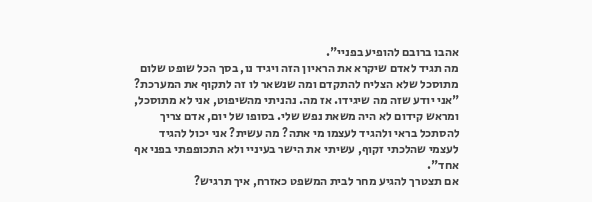אהבו ברובם להופיע בפניי".
מה תגיד לאדם שיקרא את הראיון הזה ויגיד נו, בסך הכל שופט שלום מתוסכל שלא הצליח להתקדם ומה שנשאר לו זה לתקוף את המערכת?
"אני יודע שזה מה שיגידו. אז מה. נהניתי מהשיפוט, אני לא מתוסכל, ומראש קידום לא היה משאת נפש שלי. בסופו של יום, אדם צריך להסתכל בראי ולהגיד לעצמו מי אתה? מה עשית? אני יכול להגיד לעצמי שהלכתי זקוף, עשיתי את הישר בעיניי ולא התכופפתי בפני אף אחד".
אם תצטרך להגיע מחר לבית המשפט כאזרח, איך תרגיש?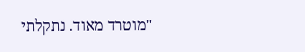"מוטרד מאוד. נתקלתי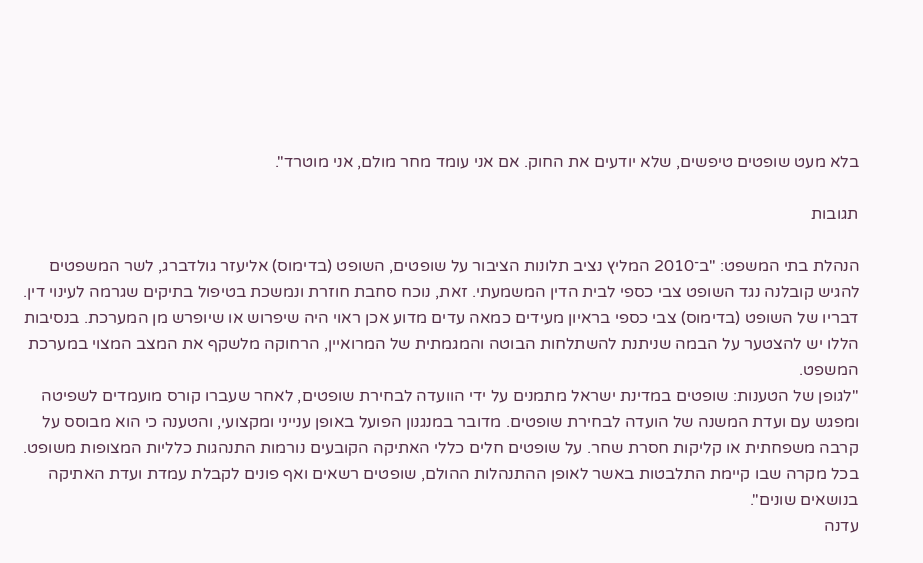בלא מעט שופטים טיפשים, שלא יודעים את החוק. אם אני עומד מחר מולם, אני מוטרד".

תגובות

הנהלת בתי המשפט: "ב־2010 המליץ נציב תלונות הציבור על שופטים, השופט (בדימוס) אליעזר גולדברג, לשר המשפטים להגיש קובלנה נגד השופט צבי כספי לבית הדין המשמעתי. זאת, נוכח סחבת חוזרת ונמשכת בטיפול בתיקים שגרמה לעינוי דין. דבריו של השופט (בדימוס) צבי כספי בראיון מעידים כמאה עדים מדוע אכן ראוי היה שיפרוש או שיופרש מן המערכת. בנסיבות הללו יש להצטער על הבמה שניתנת להשתלחות הבוטה והמגמתית של המרואיין, הרחוקה מלשקף את המצב המצוי במערכת המשפט.
"לגופן של הטענות: שופטים במדינת ישראל מתמנים על ידי הוועדה לבחירת שופטים, לאחר שעברו קורס מועמדים לשפיטה ומפגש עם ועדת המשנה של הועדה לבחירת שופטים. מדובר במנגנון הפועל באופן ענייני ומקצועי, והטענה כי הוא מבוסס על קרבה משפחתית או קליקות חסרת שחר. על שופטים חלים כללי האתיקה הקובעים נורמות התנהגות כלליות המצופות משופט. בכל מקרה שבו קיימת התלבטות באשר לאופן ההתנהלות ההולם, שופטים רשאים ואף פונים לקבלת עמדת ועדת האתיקה בנושאים שונים".
עדנה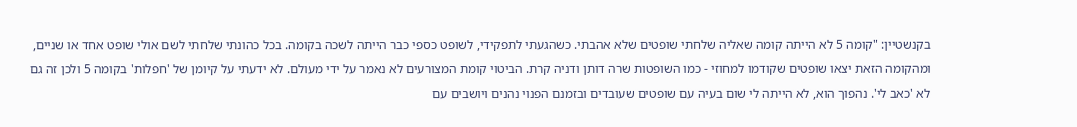בקנשטיין: "קומה 5 לא הייתה קומה שאליה שלחתי שופטים שלא אהבתי. כשהגעתי לתפקידי, לשופט כספי כבר הייתה לשכה בקומה. בכל כהונתי שלחתי לשם אולי שופט אחד או שניים, ומהקומה הזאת יצאו שופטים שקודמו למחוזי - כמו השופטות שרה דותן ודניה קרת. הביטוי קומת המצורעים לא נאמר על ידי מעולם. לא ידעתי על קיומן של 'חפלות' בקומה 5 ולכן זה גם לא 'כאב לי'. נהפוך הוא, לא הייתה לי שום בעיה עם שופטים שעובדים ובזמנם הפנוי נהנים ויושבים עם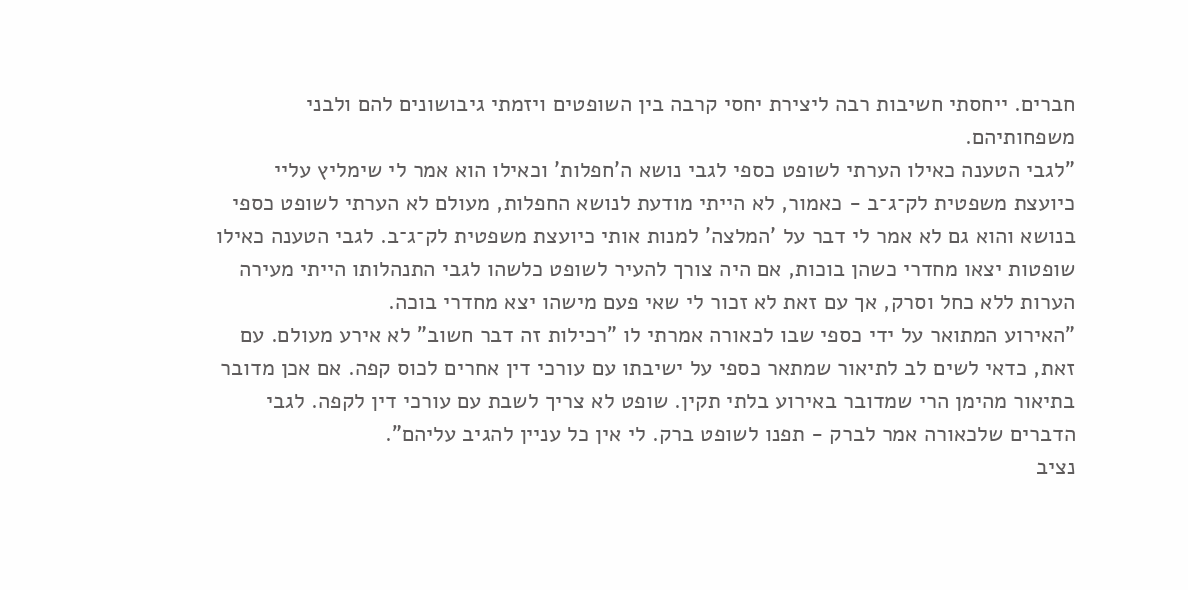חברים. ייחסתי חשיבות רבה ליצירת יחסי קרבה בין השופטים ויזמתי גיבושונים להם ולבני משפחותיהם.
"לגבי הטענה כאילו הערתי לשופט כספי לגבי נושא ה'חפלות' וכאילו הוא אמר לי שימליץ עליי כיועצת משפטית לק־ג־ב - כאמור, לא הייתי מודעת לנושא החפלות, מעולם לא הערתי לשופט כספי בנושא והוא גם לא אמר לי דבר על 'המלצה' למנות אותי כיועצת משפטית לק־ג־ב. לגבי הטענה כאילו שופטות יצאו מחדרי כשהן בוכות, אם היה צורך להעיר לשופט כלשהו לגבי התנהלותו הייתי מעירה הערות ללא כחל וסרק, אך עם זאת לא זכור לי שאי פעם מישהו יצא מחדרי בוכה.
"האירוע המתואר על ידי כספי שבו לכאורה אמרתי לו "רכילות זה דבר חשוב" לא אירע מעולם. עם זאת, כדאי לשים לב לתיאור שמתאר כספי על ישיבתו עם עורכי דין אחרים לכוס קפה. אם אכן מדובר בתיאור מהימן הרי שמדובר באירוע בלתי תקין. שופט לא צריך לשבת עם עורכי דין לקפה. לגבי הדברים שלכאורה אמר לברק - תפנו לשופט ברק. לי אין כל עניין להגיב עליהם".
נציב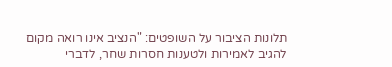תלונות הציבור על השופטים: "הנציב אינו רואה מקום להגיב לאמירות ולטענות חסרות שחר, לדברי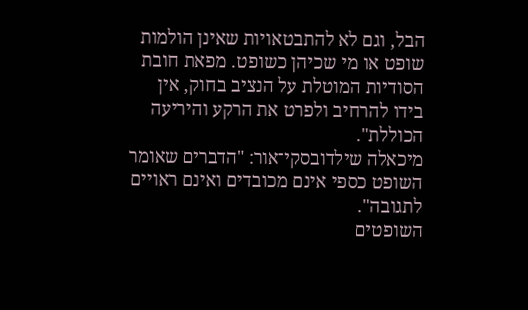הבל, וגם לא להתבטאויות שאינן הולמות שופט או מי שכיהן כשופט. מפאת חובת הסודיות המוטלת על הנציב בחוק, אין בידו להרחיב ולפרט את הרקע והיריעה הכוללת".
מיכאלה שילדובסקי־אור: "הדברים שאומר השופט כספי אינם מכובדים ואינם ראויים לתגובה".
השופטים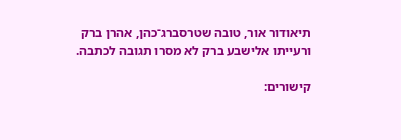תיאודור אור, טובה שטרסברג־כהן, אהרן ברק ורעייתו אלישבע ברק לא מסרו תגובה לכתבה.

קישורים: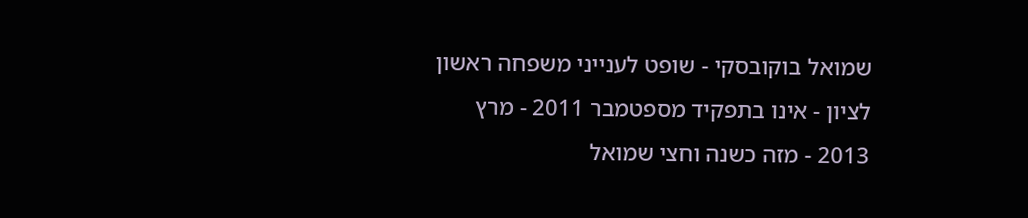שמואל בוקובסקי - שופט לענייני משפחה ראשון לציון - אינו בתפקיד מספטמבר 2011 - מרץ 2013 - מזה כשנה וחצי שמואל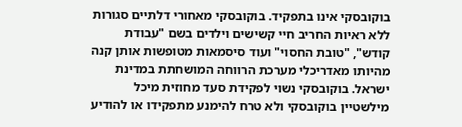בוקובסקי אינו בתפקיד. בוקובסקי מאחורי דלתיים סגורות ללא ראיות החריב חיי קשישים וילדים בשם "עבודת קודש", "טובת החסוי" ועוד סיסמאות מטופשות אותן קנה מהיותו מאדריכלי מערכת הרווחה המושחתת במדינת ישראל. בוקובסקי נשוי לפקידת סעד מחוזית מיכל מילשטיין בוקובסקי ולא טרח להימנע מתפקידו או להודיע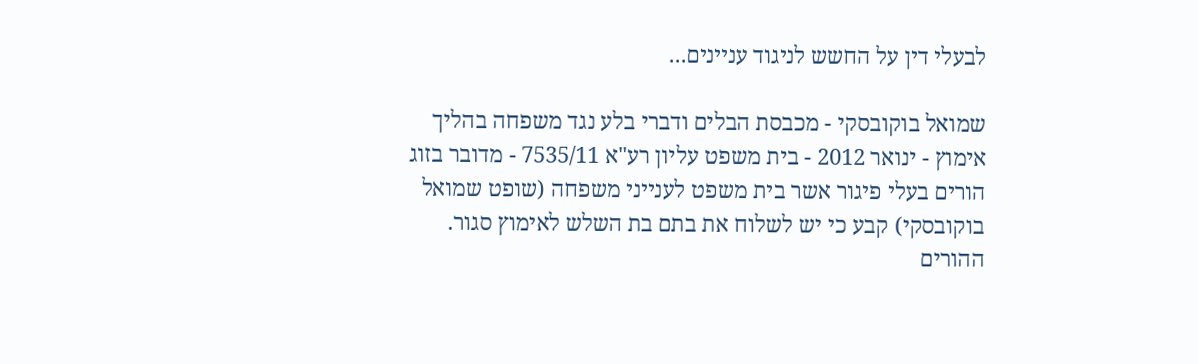לבעלי דין על החשש לניגוד עניינים...

שמואל בוקובסקי - מכבסת הבלים ודברי בלע נגד משפחה בהליך אימוץ - ינואר 2012 - בית משפט עליון רע"א 7535/11 - מדובר בזוג הורים בעלי פיגור אשר בית משפט לענייני משפחה (שופט שמואל בוקובסקי) קבע כי יש לשלוח את בתם בת השלש לאימוץ סגור. ההורים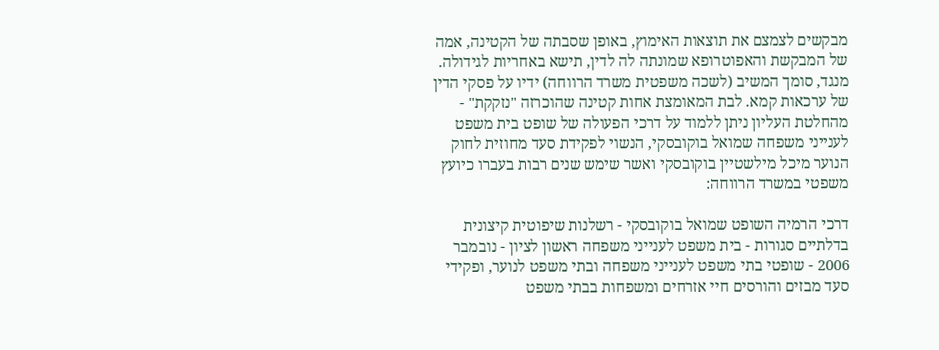מבקשים לצמצם את תוצאות האימוץ, באופן שסבתה של הקטינה, אמה של המבקשת והאפוטרופא שמונתה לה לדין, תישא באחריות לגידולה. מנגד, סומך המשיב (לשכה משפטית משרד הרווחה) ידיו על פסקי הדין של ערכאות קמא. לבת המאומצת אחות קטינה שהוכרזה "נזקקת" - מהחלטת העליון ניתן ללמוד על דרכי הפעולה של שופט בית משפט לענייני משפחה שמואל בוקובסקי, הנשוי לפקידת סעד מחוזית לחוק הנוער מיכל מילשטיין בוקובסקי ואשר שימש שנים רבות בעברו כיועץ משפטי במשרד הרווחה:

דרכי הרמיה השופט שמואל בוקובסקי - רשלנות שיפוטית קיצונית בדלתיים סגורות - בית משפט לענייני משפחה ראשון לציון - נובמבר 2006 - שופטי בתי משפט לענייני משפחה ובתי משפט לנוער, ופקידי סעד מבזים והורסים חיי אזרחים ומשפחות בבתי משפט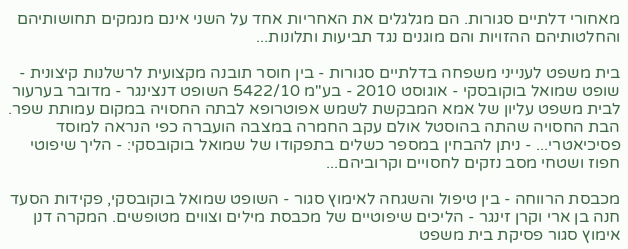מאחורי דלתיים סגורות. הם מגלגלים את האחריות אחד על השני אינם מנמקים תחושותיהם והחלטותיהם ההזויות והם מוגנים נגד תביעות ותלונות...

בית משפט לענייני משפחה בדלתיים סגורות - בין חוסר תובנה מקצועית לרשלנות קיצונית - שופט שמואל בוקובסקי - אוגוסט 2010 - בע"מ 5422/10 השופט דנצינגר - מדובר בערעור לבית משפט עליון של אמא המבקשת לשמש אפוטרופא לבתה החסויה במקום עמותת שפר. הבת החסויה שהתה בהוסטל אולם עקב החמרה במצבה הועברה כפי הנראה למוסד פסיכיאטרי... - ניתן להבחין במספר כשלים בתפקודו של שמואל בוקובסקי: - הליך שיפוטי חפוז ושטחי מסב נזקים לחסויים וקרוביהם...

מכבסת הרווחה - בין טיפול והשגחה לאימוץ סגור - השופט שמואל בוקובסקי, פקידות הסעד חנה בן ארי וקרן זינגר - הליכים שיפוטיים של מכבסת מילים וצווים מטופשים. המקרה דנן אימוץ סגור פסיקת בית משפט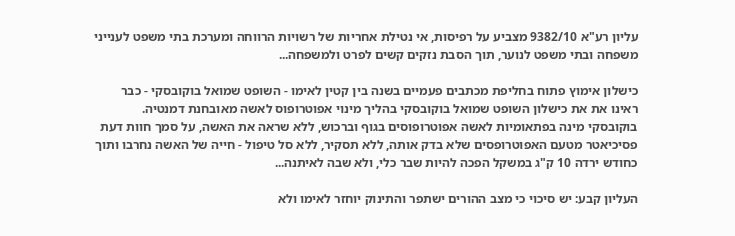עליון רע"א 9382/10 מצביע על רפיסות, אי נטילת אחריות של רשויות הרווחה ומערכת בתי משפט לענייני משפחה ובתי משפט לנוער, תוך הסבת נזקים קשים לפרט ולמשפחה...

כישלון אימוץ פתוח בחליפת מכתבים פעמיים בשנה בין קטין לאימו - השופט שמואל בוקובסקי - כבר ראינו את את כישלון השופט שמואל בוקובסקי בהליך מינוי אפוטרופוס לאשה מאובחנת דמנטיה. בוקובסקי מינה בפתאומיות לאשה אפוטרופוסים בגוף וברכוש, ללא שראה את האשה, על סמך חוות דעת פסיכיאטר מטעם האפוטרופסים שלא בדק אותה, ללא תסקיר, ללא סל טיפול - חייה של האשה נחרבו ותוך כחודש ירדה 10 ק"ג במשקל הפכה להיות שבר כלי, ולא שבה לאיתנה...

העליון קבע: יש סיכוי כי מצב ההורים ישתפר והתינוק יוחזר לאימו ולא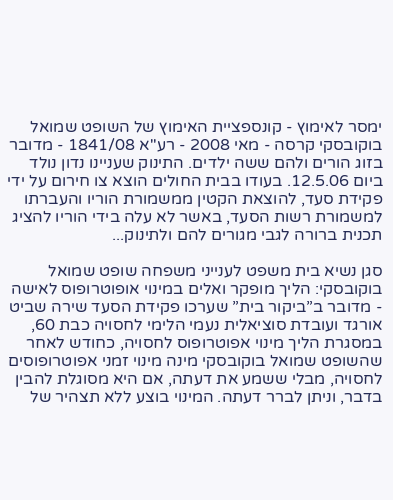ימסר לאימוץ - קונספציית האימוץ של השופט שמואל בוקובסקי קרסה - מאי 2008 - רע"א 1841/08 - מדובר בזוג הורים ולהם ששה ילדים. התינוק שעניינו נדון נולד ביום 12.5.06. בעודו בבית החולים הוצא צו חירום על ידי פקידת סעד, להוצאת הקטין ממשמורת הוריו והעברתו למשמורת רשות הסעד, באשר לא עלה בידי הוריו להציג תכנית ברורה לגבי מגורים להם ולתינוק...

סגן נשיא בית משפט לענייני משפחה שופט שמואל בוקובסקי: הליך מופקר ואלים במינוי אופוטרופוס לאישה - מדובר ב”ביקור בית” שערכו פקידת הסעד שירה שביט אורגד ועובדת סוציאלית נעמי הלימי לחסויה כבת 60, במסגרת הליך מינוי אפוטרופוס לחסויה, כחודש לאחר שהשופט שמואל בוקובסקי מינה מינוי זמני אפוטרופוסים לחסויה, מבלי ששמע את דעתה, אם היא מסוגלת להבין בדבר, וניתן לברר דעתה. המינוי בוצע ללא תצהיר של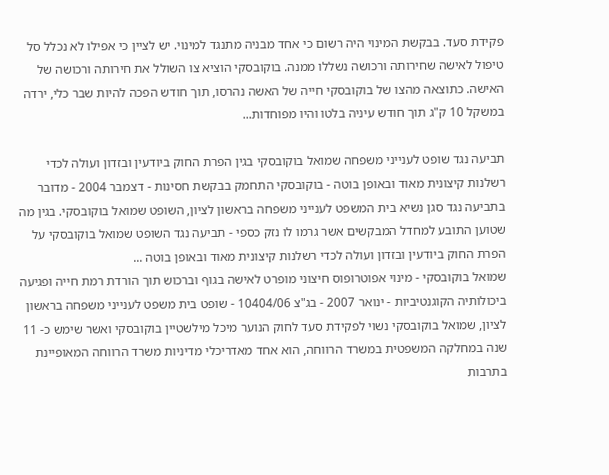פקידת סעד. בבקשת המינוי היה רשום כי אחד מבניה מתנגד למינוי. יש לציין כי אפילו לא נכלל סל טיפול לאישה שחירותה ורכושה נשללו ממנה. בוקובסקי הוציא צו השולל את חירותה ורכושה של האישה. כתוצאה מהצו של בוקובסקי חייה של האשה נהרסו, תוך חודש הפכה להיות שבר כלי, ירדה במשקל 10 ק"ג תוך חודש עיניה בלטו והיו מפוחדות...

תביעה נגד שופט לענייני משפחה שמואל בוקובסקי בגין הפרת החוק ביודעין ובזדון ועולה לכדי רשלנות קיצונית מאוד ובאופן בוטה - בוקובסקי התחמק בבקשת חסינות - דצמבר 2004 - מדובר בתביעה נגד סגן נשיא בית המשפט לענייני משפחה בראשון לציון, השופט שמואל בוקובסקי. בגין מה שטוען התובע למחדל המבקשים אשר גרמו לו נזק כספי - תביעה נגד השופט שמואל בוקובסקי על הפרת החוק ביודעין ובזדון ועולה לכדי רשלנות קיצונית מאוד ובאופן בוטה ...
שמואל בוקובסקי - מינוי אפוטרופוס חיצוני מופרט לאישה בגוף וברכוש תוך הורדת רמת חייה ופגיעה ביכולותיה הקוגנטיביות - ינואר 2007 - בג"צ 10404/06 - שופט בית משפט לענייני משפחה בראשון לציון, שמואל בוקובסקי נשוי לפקידת סעד לחוק הנוער מיכל מילשטיין בוקובסקי ואשר שימש כ- 11 שנה במחלקה המשפטית במשרד הרווחה, הוא אחד מאדריכלי מדיניות משרד הרווחה המאופיינת בתרבות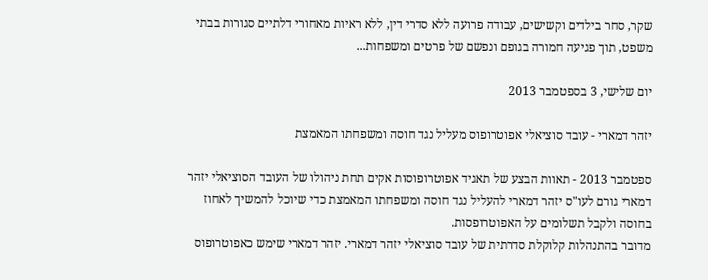שקר, סחר בילדים וקשישים, עבודה פרועה ללא סדרי דין, ללא ראיות מאחורי דלתיים סגורות בבתי משפט, תוך פגיעה חמורה בגופם ונפשם של פרטים ומשפחות...

יום שלישי, 3 בספטמבר 2013

יזהר דמארי - עובד סוציאלי אפוטרופוס מעליל נגד חוסה ומשפחתו המאמצת

ספטמבר 2013 - תאוות הבצע של תאגיד אפוטרופוסות אקים תחת ניהולו של העובד הסוציאלי יזהר דמארי גורם לעו"ס יזהר דמארי להעליל נגד חוסה ומשפחתו המאמצת כדי שיוכל להמשיך לאחוז בחוסה ולקבל תשלומים על האפוטרופסות.
מדובר בהתנהלות קלוקלת סדרתית של עובד סוציאלי יזהר דמארי. יזהר דמארי שימש כאפוטרופוס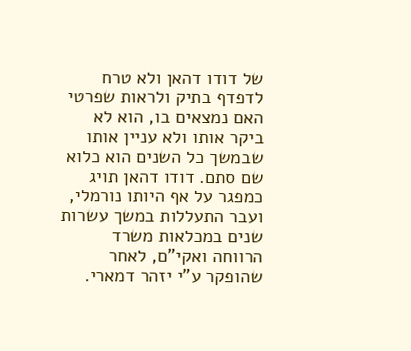של דודו דהאן ולא טרח לדפדף בתיק ולראות שפרטי האם נמצאים בו, הוא לא ביקר אותו ולא עניין אותו שבמשך כל השנים הוא כלוא שם סתם. דודו דהאן תויג כמפגר על אף היותו נורמלי, ועבר התעללות במשך עשרות שנים במכלאות משרד הרווחה ואקי"ם, לאחר שהופקר ע"י יזהר דמארי.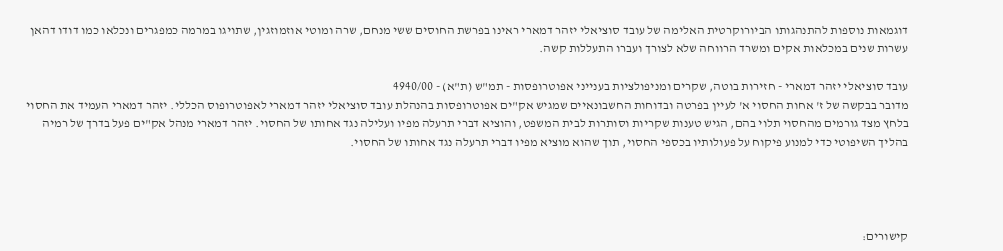דוגמאות נוספות להתנהגותו הביורוקרטית האלימה של עובד סוציאלי יזהר דמארי ראינו בפרשת החוסים ששי מנחם, שרה ומוטי אוזמוזגין, שתויגו במרמה כמפגרים ונכלאו כמו דודו דהאן עשרות שנים במכלאות אקים ומשרד הרווחה שלא לצורך ועברו התעללות קשה.

עובד סוציאלי יזהר דמארי - חזירות בוטה, שקרים ומניפולציות בענייני אפוטרופסות - תמ"ש (ת"א) - 4940/00
מדובר בבקשה של ז' אחות החסוי א' לעיין בפרטה ובדוחות החשבונאיים שמגיש אק"ים אפוטרופסות בהנהלת עובד סוציאלי יזהר דמארי לאפוטרופוס הכללי. יזהר דמארי העמיד את החסוי בלחץ מצד גורמים מהחסוי תלוי בהם, הגיש טענות שקריות וסותרות לבית המשפט, והוציא דברי תרעלה מפיו ועלילה נגד אחותו של החסוי. יזהר דמארי מנהל אק"ים פעל בדרך של רמיה בהליך השיפוטי כדי למנוע פיקוח על פעולותיו בכספי החסוי, תוך שהוא מוציא מפיו דברי תרעלה נגד אחותו של החסוי.




קישורים: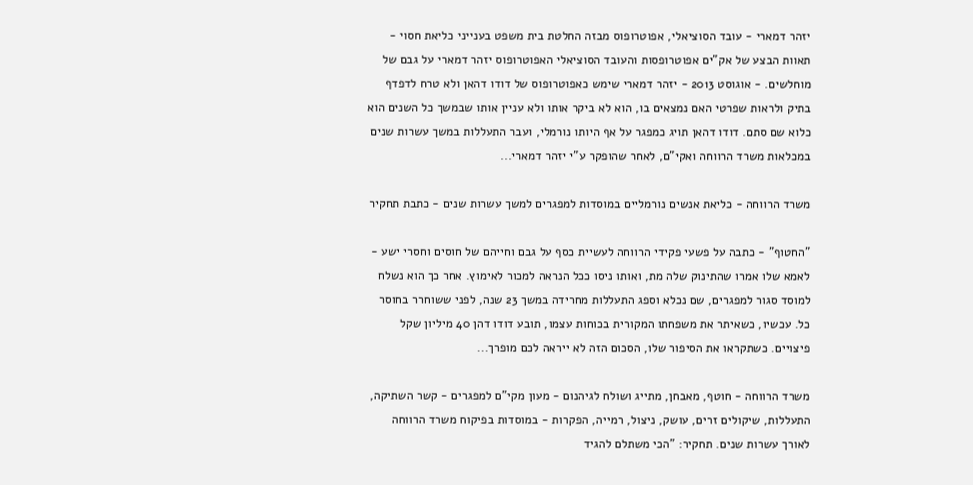יזהר דמארי - עובד הסוציאלי, אפוטרופוס מבזה החלטת בית משפט בענייני כליאת חסוי - תאוות הבצע של אק"ים אפוטרופסות והעובד הסוציאלי האפוטרופוס יזהר דמארי על גבם של מוחלשים. - אוגוסט 2013 - יזהר דמארי שימש כאפוטרופוס של דודו דהאן ולא טרח לדפדף בתיק ולראות שפרטי האם נמצאים בו, הוא לא ביקר אותו ולא עניין אותו שבמשך כל השנים הוא כלוא שם סתם. דודו דהאן תויג כמפגר על אף היותו נורמלי, ועבר התעללות במשך עשרות שנים במכלאות משרד הרווחה ואקי"ם, לאחר שהופקר ע"י יזהר דמארי...

משרד הרווחה - כליאת אנשים נורמליים במוסדות למפגרים למשך עשרות שנים - כתבת תחקיר

"החטוף" - כתבה על פשעי פקידי הרווחה לעשיית כסף על גבם וחייהם של חוסים וחסרי ישע - לאמא שלו אמרו שהתינוק שלה מת, ואותו ניסו ככל הנראה למכור לאימוץ. אחר כך הוא נשלח למוסד סגור למפגרים, שם נכלא וספג התעללות מחרידה במשך 23 שנה, לפני ששוחרר בחוסר כל. עכשיו, כשאיתר את משפחתו המקורית בכוחות עצמו, תובע דודו דהן 40 מיליון שקל פיצויים. כשתקראו את הסיפור שלו, הסכום הזה לא ייראה לכם מופרך...

משרד הרווחה - חוטף, מאבחן, מתייג ושולח לגיהנום - מעון מקי"ם למפגרים - קשר השתיקה, התעללות, שיקולים זרים, עושק, ניצול, רמייה, הפקרות - במוסדות בפיקוח משרד הרווחה לאורך עשרות שנים. תחקיר: "הכי משתלם להגיד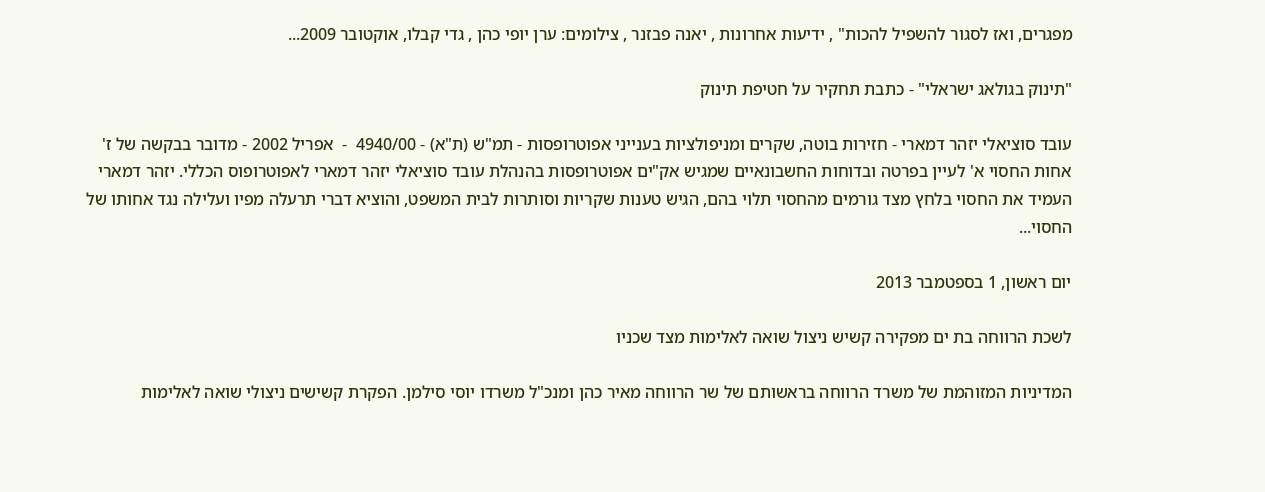מפגרים, ואז לסגור להשפיל להכות" , ידיעות אחרונות , יאנה פבזנר , צילומים: ערן יופי כהן , גדי קבלו, אוקטובר 2009...

"תינוק בגולאג ישראלי" - כתבת תחקיר על חטיפת תינוק

עובד סוציאלי יזהר דמארי - חזירות בוטה, שקרים ומניפולציות בענייני אפוטרופסות - תמ"ש (ת"א) - 4940/00  -  אפריל 2002 - מדובר בבקשה של ז' אחות החסוי א' לעיין בפרטה ובדוחות החשבונאיים שמגיש אק"ים אפוטרופסות בהנהלת עובד סוציאלי יזהר דמארי לאפוטרופוס הכללי. יזהר דמארי העמיד את החסוי בלחץ מצד גורמים מהחסוי תלוי בהם, הגיש טענות שקריות וסותרות לבית המשפט, והוציא דברי תרעלה מפיו ועלילה נגד אחותו של החסוי...

יום ראשון, 1 בספטמבר 2013

לשכת הרווחה בת ים מפקירה קשיש ניצול שואה לאלימות מצד שכניו

המדיניות המזוהמת של משרד הרווחה בראשותם של שר הרווחה מאיר כהן ומנכ"ל משרדו יוסי סילמן. הפקרת קשישים ניצולי שואה לאלימות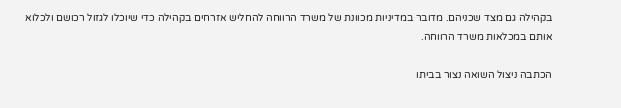בקהילה גם מצד שכניהם. מדובר במדיניות מכוונת של משרד הרווחה להחליש אזרחים בקהילה כדי שיוכלו לגזול רכושם ולכלוא אותם במכלאות משרד הרווחה.

הכתבה ניצול השואה נצור בביתו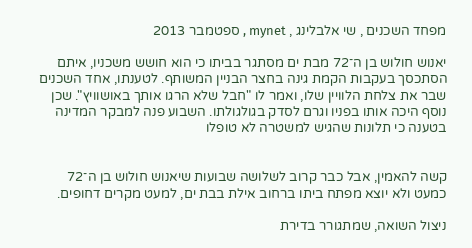מפחד השכנים , שי אלבלינג , mynet , ספטמבר 2013

יאנוש חולוש בן ה־72 מבת ים מסתגר בביתו כי הוא חושש משכניו, איתם הסתכסך בעקבות הקמת גינה בחצר הבניין המשותף. לטענתו, אחד השכנים שבר את צלחת הלוויין שלו, ואמר לו "חבל שלא הרגו אותך באושוויץ". שכן נוסף היכה אותו בפניו וגרם לסדק בגולגולתו. השבוע פנה למבקר המדינה בטענה כי תלונות שהגיש למשטרה לא טופלו


קשה להאמין, אבל כבר קרוב לשלושה שבועות שיאנוש חולוש בן ה־72 כמעט ולא יוצא מפתח ביתו ברחוב אילת בבת ים, למעט מקרים דחופים.

ניצול השואה, שמתגורר בדירת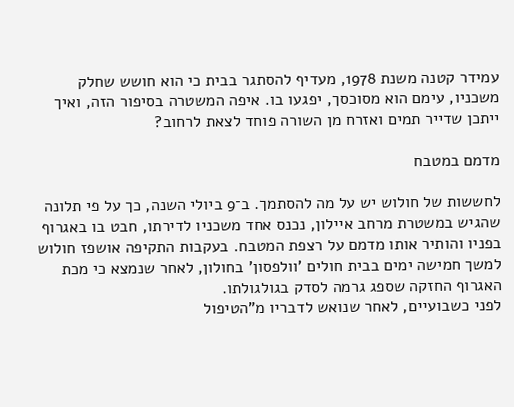עמידר קטנה משנת 1978, מעדיף להסתגר בבית כי הוא חושש שחלק משכניו, עימם הוא מסוכסך, יפגעו בו. איפה המשטרה בסיפור הזה, ואיך ייתכן שדייר תמים ואזרח מן השורה פוחד לצאת לרחוב?

מדמם במטבח

לחששות של חולוש יש על מה להסתמך. ב־9 ביולי השנה, כך על פי תלונה שהגיש במשטרת מרחב איילון, נכנס אחד משכניו לדירתו, חבט בו באגרוף בפניו והותיר אותו מדמם על רצפת המטבח. בעקבות התקיפה אושפז חולוש למשך חמישה ימים בבית חולים 'וולפסון' בחולון, לאחר שנמצא כי מכת האגרוף החזקה שספג גרמה לסדק בגולגולתו.
לפני כשבועיים, לאחר שנואש לדבריו מ"הטיפול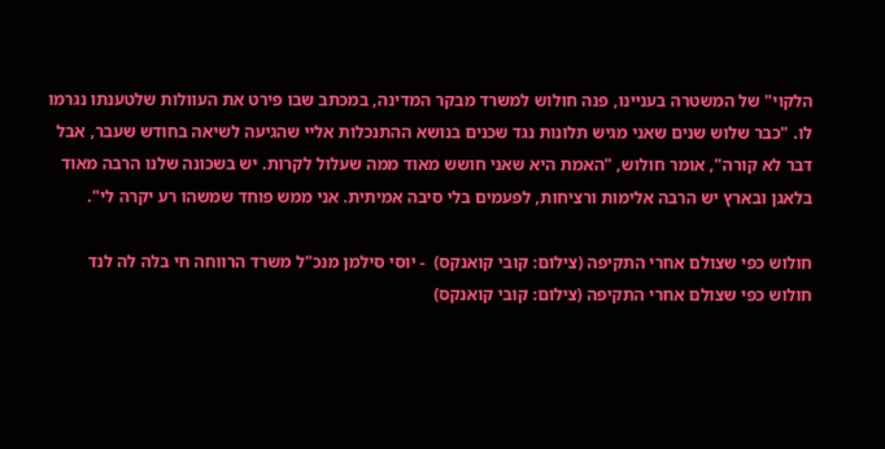הלקוי" של המשטרה בעניינו, פנה חולוש למשרד מבקר המדינה, במכתב שבו פירט את העוולות שלטענתו נגרמו לו. "כבר שלוש שנים שאני מגיש תלונות נגד שכנים בנושא ההתנכלות אליי שהגיעה לשיאה בחודש שעבר, אבל דבר לא קורה", אומר חולוש, "האמת היא שאני חושש מאוד ממה שעלול לקרות. יש בשכונה שלנו הרבה מאוד בלאגן ובארץ יש הרבה אלימות ורציחות, לפעמים בלי סיבה אמיתית. אני ממש פוחד שמשהו רע יקרה לי".

חולוש כפי שצולם אחרי התקיפה (צילום: קובי קואנקס)  - יוסי סילמן מנכ"ל משרד הרווחה חי בלה לה לנד
חולוש כפי שצולם אחרי התקיפה (צילום: קובי קואנקס)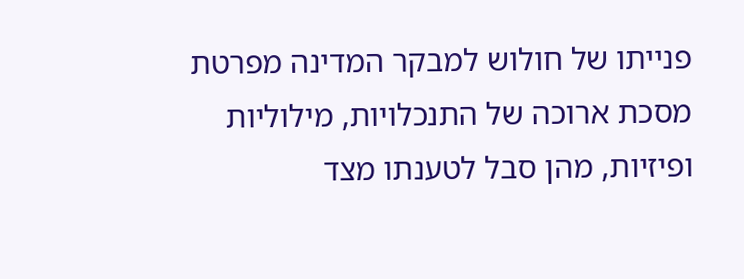פנייתו של חולוש למבקר המדינה מפרטת מסכת ארוכה של התנכלויות, מילוליות ופיזיות, מהן סבל לטענתו מצד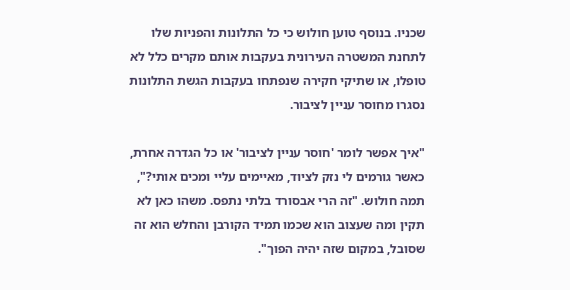שכניו. בנוסף טוען חולוש כי כל התלונות והפניות שלו לתחנת המשטרה העירונית בעקבות אותם מקרים כלל לא טופלו, או שתיקי חקירה שנפתחו בעקבות הגשת התלונות נסגרו מחוסר עניין לציבור.

"איך אפשר לומר 'חוסר עניין לציבור' או כל הגדרה אחרת, כאשר גורמים לי נזק לציוד, מאיימים עליי ומכים אותי?", תמה חולוש. "זה הרי אבסורד בלתי נתפס. משהו כאן לא תקין ומה שעצוב הוא שכמו תמיד הקורבן והחלש הוא זה שסובל, במקום שזה יהיה הפוך".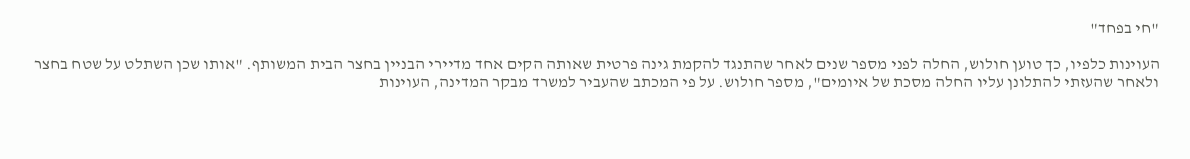"חי בפחד"

העוינות כלפיו, כך טוען חולוש, החלה לפני מספר שנים לאחר שהתנגד להקמת גינה פרטית שאותה הקים אחד מדיירי הבניין בחצר הבית המשותף. "אותו שכן השתלט על שטח בחצר ולאחר שהעזתי להתלונן עליו החלה מסכת של איומים", מספר חולוש. על פי המכתב שהעביר למשרד מבקר המדינה, העוינות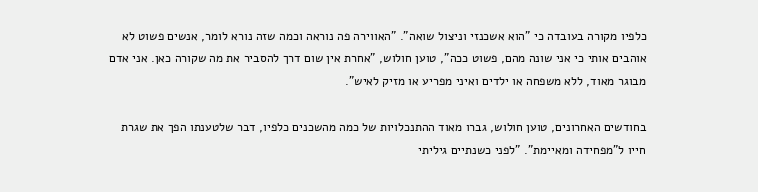כלפיו מקורה בעובדה כי "הוא אשכנזי וניצול שואה". "האווירה פה נוראה וכמה שזה נורא לומר, אנשים פשוט לא אוהבים אותי כי אני שונה מהם, פשוט ככה", טוען חולוש, "אחרת אין שום דרך להסביר את מה שקורה כאן. אני אדם מבוגר מאוד, ללא משפחה או ילדים ואיני מפריע או מזיק לאיש".

בחודשים האחרונים, טוען חולוש, גברו מאוד ההתנכלויות של כמה מהשכנים כלפיו, דבר שלטענתו הפך את שגרת חייו ל"מפחידה ומאיימת". "לפני כשנתיים גיליתי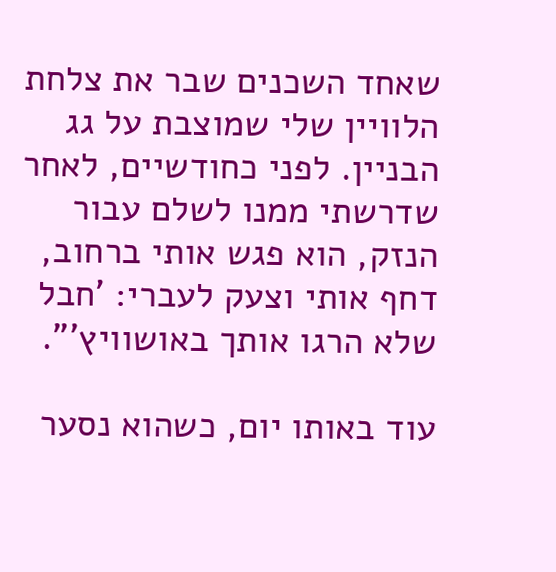שאחד השכנים שבר את צלחת הלוויין שלי שמוצבת על גג הבניין. לפני כחודשיים, לאחר שדרשתי ממנו לשלם עבור הנזק, הוא פגש אותי ברחוב, דחף אותי וצעק לעברי: 'חבל שלא הרגו אותך באושוויץ'".

עוד באותו יום, כשהוא נסער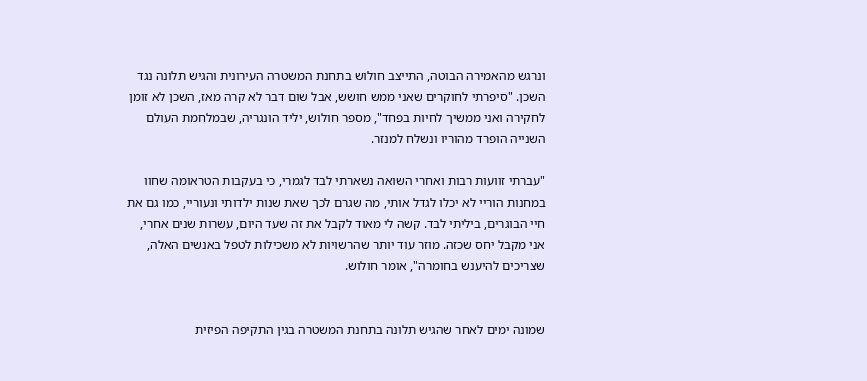ונרגש מהאמירה הבוטה, התייצב חולוש בתחנת המשטרה העירונית והגיש תלונה נגד השכן. "סיפרתי לחוקרים שאני ממש חושש, אבל שום דבר לא קרה מאז, השכן לא זומן לחקירה ואני ממשיך לחיות בפחד", מספר חולוש, יליד הונגריה, שבמלחמת העולם השנייה הופרד מהוריו ונשלח למנזר.

"עברתי זוועות רבות ואחרי השואה נשארתי לבד לגמרי, כי בעקבות הטראומה שחוו במחנות הוריי לא יכלו לגדל אותי, מה שגרם לכך שאת שנות ילדותי ונעוריי, כמו גם את חיי הבוגרים, ביליתי לבד. קשה לי מאוד לקבל את זה שעד היום, עשרות שנים אחרי, אני מקבל יחס שכזה. מוזר עוד יותר שהרשויות לא משכילות לטפל באנשים האלה, שצריכים להיענש בחומרה", אומר חולוש.


שמונה ימים לאחר שהגיש תלונה בתחנת המשטרה בגין התקיפה הפיזית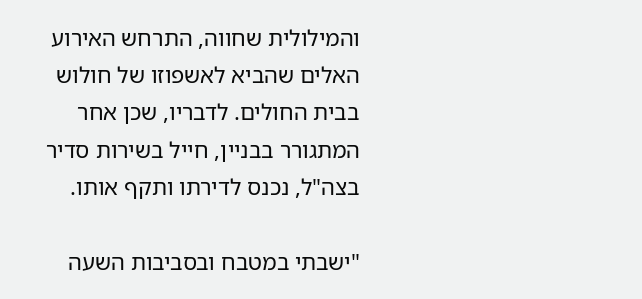והמילולית שחווה, התרחש האירוע האלים שהביא לאשפוזו של חולוש בבית החולים. לדבריו, שכן אחר המתגורר בבניין, חייל בשירות סדיר בצה"ל, נכנס לדירתו ותקף אותו.

"ישבתי במטבח ובסביבות השעה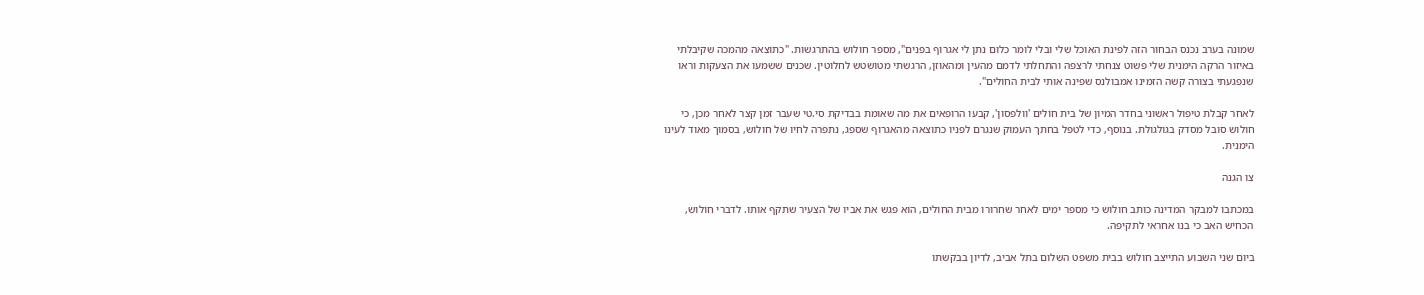שמונה בערב נכנס הבחור הזה לפינת האוכל שלי ובלי לומר כלום נתן לי אגרוף בפנים", מספר חולוש בהתרגשות. "כתוצאה מהמכה שקיבלתי באיזור הרקה הימנית שלי פשוט צנחתי לרצפה והתחלתי לדמם מהעין ומהאוזן, הרגשתי מטושטש לחלוטין. שכנים ששמעו את הצעקות וראו שנפגעתי בצורה קשה הזמינו אמבולנס שפינה אותי לבית החולים".

לאחר קבלת טיפול ראשוני בחדר המיון של בית חולים 'וולפסון', קבעו הרופאים את מה שאומת בבדיקת סי.טי שעבר זמן קצר לאחר מכן, כי חולוש סובל מסדק בגולגולת. בנוסף, כדי לטפל בחתך העמוק שנגרם לפניו כתוצאה מהאגרוף שספג, נתפרה לחיו של חולוש, בסמוך מאוד לעינו הימנית.

צו הגנה

במכתבו למבקר המדינה כותב חולוש כי מספר ימים לאחר שחרורו מבית החולים, הוא פגש את אביו של הצעיר שתקף אותו. לדברי חולוש, הכחיש האב כי בנו אחראי לתקיפה.

ביום שני השבוע התייצב חולוש בבית משפט השלום בתל אביב, לדיון בבקשתו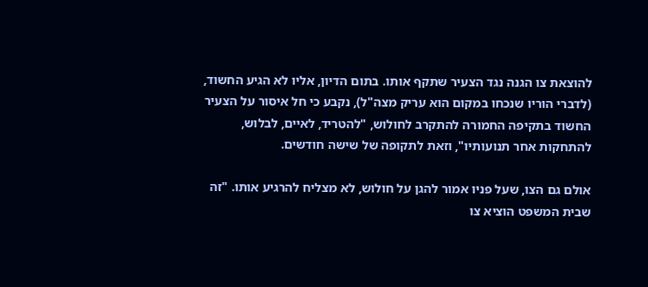להוצאת צו הגנה נגד הצעיר שתקף אותו. בתום הדיון, אליו לא הגיע החשוד, (לדברי הוריו שנכחו במקום הוא עריק מצה"ל), נקבע כי חל איסור על הצעיר החשוד בתקיפה החמורה להתקרב לחולוש, "להטריד, לאיים, לבלוש, להתחקות אחר תנועותיו", וזאת לתקופה של שישה חודשים.

אולם גם הצו, שעל פניו אמור להגן על חולוש, לא מצליח להרגיע אותו. "זה שבית המשפט הוציא צו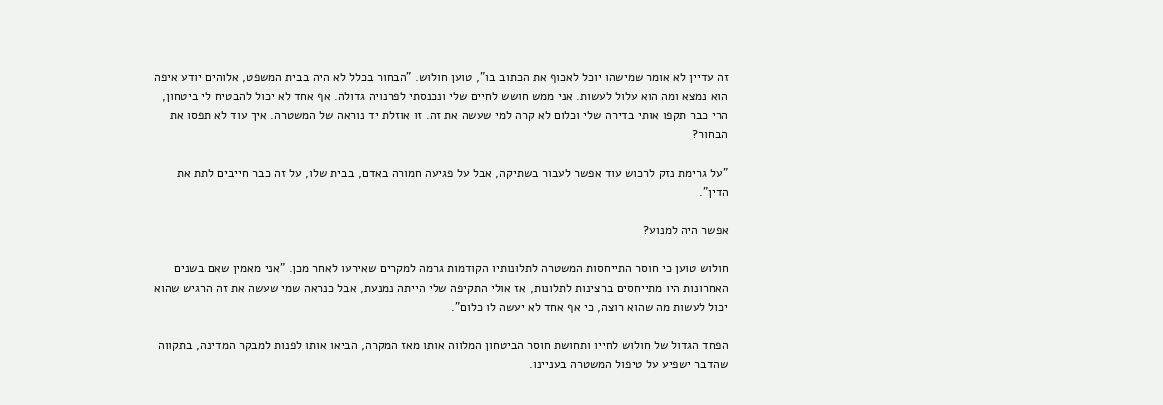זה עדיין לא אומר שמישהו יוכל לאכוף את הכתוב בו", טוען חולוש. "הבחור בכלל לא היה בבית המשפט, אלוהים יודע איפה הוא נמצא ומה הוא עלול לעשות. אני ממש חושש לחיים שלי ונכנסתי לפרנויה גדולה. אף אחד לא יכול להבטיח לי ביטחון, הרי כבר תקפו אותי בדירה שלי וכלום לא קרה למי שעשה את זה. זו אוזלת יד נוראה של המשטרה. איך עוד לא תפסו את הבחור?

"על גרימת נזק לרכוש עוד אפשר לעבור בשתיקה, אבל על פגיעה חמורה באדם, בבית שלו, על זה כבר חייבים לתת את הדין".

אפשר היה למנוע?

חולוש טוען כי חוסר התייחסות המשטרה לתלונותיו הקודמות גרמה למקרים שאירעו לאחר מכן. "אני מאמין שאם בשנים האחרונות היו מתייחסים ברצינות לתלונות, אז אולי התקיפה שלי הייתה נמנעת, אבל כנראה שמי שעשה את זה הרגיש שהוא יכול לעשות מה שהוא רוצה, כי אף אחד לא יעשה לו כלום".

הפחד הגדול של חולוש לחייו ותחושת חוסר הביטחון המלווה אותו מאז המקרה, הביאו אותו לפנות למבקר המדינה, בתקווה שהדבר ישפיע על טיפול המשטרה בעניינו.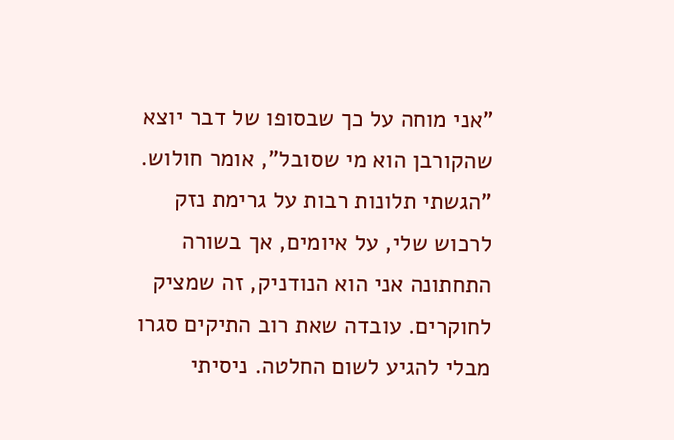"אני מוחה על כך שבסופו של דבר יוצא שהקורבן הוא מי שסובל", אומר חולוש. "הגשתי תלונות רבות על גרימת נזק לרכוש שלי, על איומים, אך בשורה התחתונה אני הוא הנודניק, זה שמציק לחוקרים. עובדה שאת רוב התיקים סגרו מבלי להגיע לשום החלטה. ניסיתי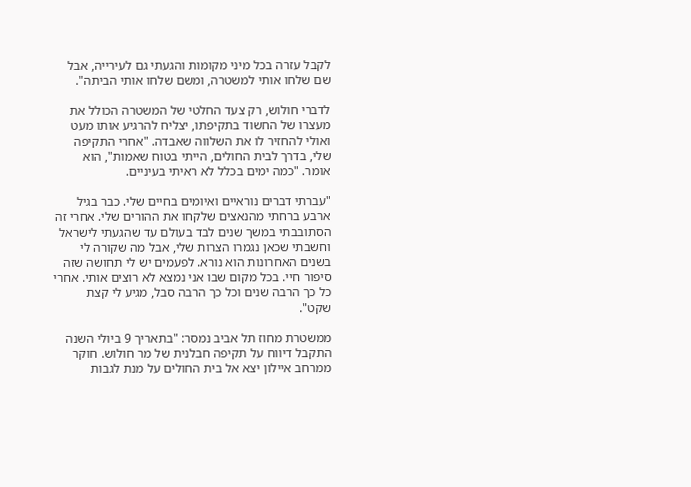לקבל עזרה בכל מיני מקומות והגעתי גם לעירייה, אבל שם שלחו אותי למשטרה, ומשם שלחו אותי הביתה".

לדברי חולוש, רק צעד החלטי של המשטרה הכולל את מעצרו של החשוד בתקיפתו, יצליח להרגיע אותו מעט ואולי להחזיר לו את השלווה שאבדה. "אחרי התקיפה שלי, בדרך לבית החולים, הייתי בטוח שאמות", הוא אומר. "כמה ימים בכלל לא ראיתי בעיניים.

"עברתי דברים נוראיים ואיומים בחיים שלי. כבר בגיל ארבע ברחתי מהנאצים שלקחו את ההורים שלי. אחרי זה הסתובבתי במשך שנים לבד בעולם עד שהגעתי לישראל וחשבתי שכאן נגמרו הצרות שלי, אבל מה שקורה לי בשנים האחרונות הוא נורא. לפעמים יש לי תחושה שזה סיפור חיי. בכל מקום שבו אני נמצא לא רוצים אותי. אחרי כל כך הרבה שנים וכל כך הרבה סבל, מגיע לי קצת שקט".

ממשטרת מחוז תל אביב נמסר: "בתאריך 9 ביולי השנה התקבל דיווח על תקיפה חבלנית של מר חולוש. חוקר ממרחב איילון יצא אל בית החולים על מנת לגבות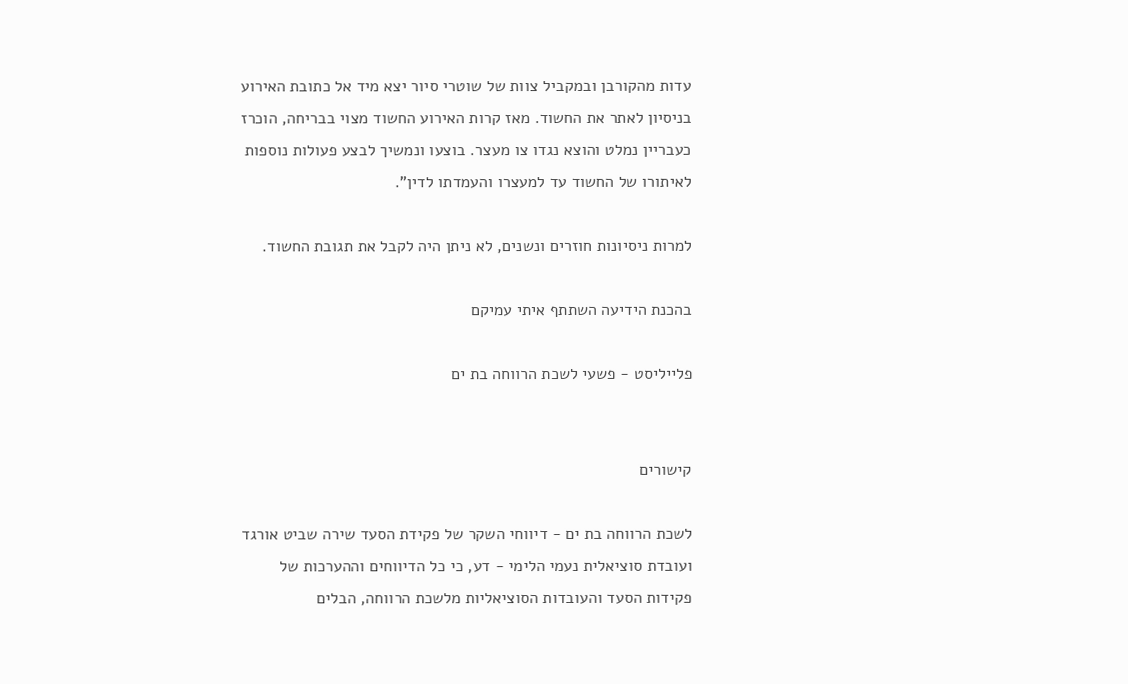עדות מהקורבן ובמקביל צוות של שוטרי סיור יצא מיד אל כתובת האירוע בניסיון לאתר את החשוד. מאז קרות האירוע החשוד מצוי בבריחה, הוכרז כעבריין נמלט והוצא נגדו צו מעצר. בוצעו ונמשיך לבצע פעולות נוספות לאיתורו של החשוד עד למעצרו והעמדתו לדין".

למרות ניסיונות חוזרים ונשנים, לא ניתן היה לקבל את תגובת החשוד.

בהכנת הידיעה השתתף איתי עמיקם

פלייליסט - פשעי לשכת הרווחה בת ים


קישורים

לשכת הרווחה בת ים - דיווחי השקר של פקידת הסעד שירה שביט אורגד ועובדת סוציאלית נעמי הלימי - דע, כי כל הדיווחים וההערכות של פקידות הסעד והעובדות הסוציאליות מלשכת הרווחה, הבלים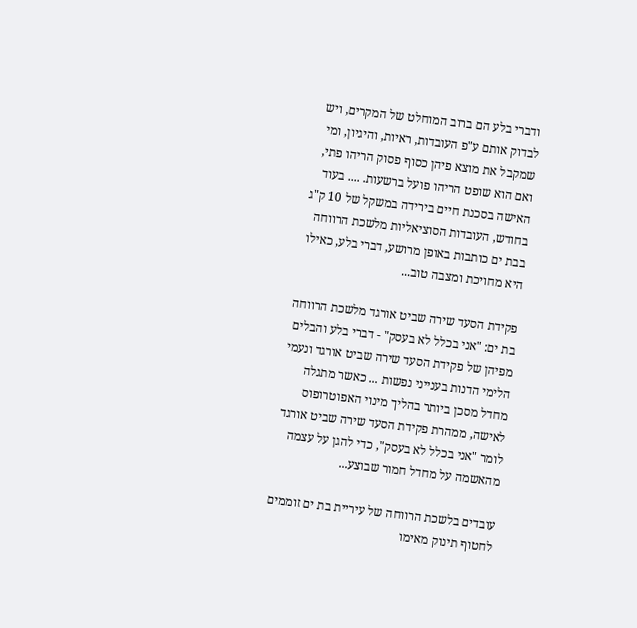ודברי בלע הם ברוב המוחלט של המקרים, ויש לבדוק אותם ע"פ העובדות, ראיות, והיגיון, ומי שמקבל את מוצא פיהן כסוף פסוק הריהו פתי, ואם הוא שופט הריהו פועל ברשעות. .... בעוד האישה בסכנת חיים בירידה במשקל של 10 ק"ג בחודש, העובדות הסוציאליות מלשכת הרווחה בבת ים כותבות באופן מרושע, דברי בלע, כאילו היא מחויכת ומצבה טוב...

פקידת הסעד שירה שביט אורגד מלשכת הרווחה בת ים: "אני בכלל לא בעסק" - דברי בלע והבלים מפיהן של פקידת הסעד שירה שביט אורגד ונעמי הלימי הדנות בענייני נפשות ... כאשר מתגלה מחדל מסכן ביותר בהליך מינוי האפוטרופוס לאישה, ממהרת פקידת הסעד שירה שביט אורגד לומר "אני בכלל לא בעסק", כדי להגן על עצמה מהאשמה על מחדל חמור שבוצע...

עובדים בלשכת הרווחה של עיריית בת ים זוממים לחטוף תינוק מאימו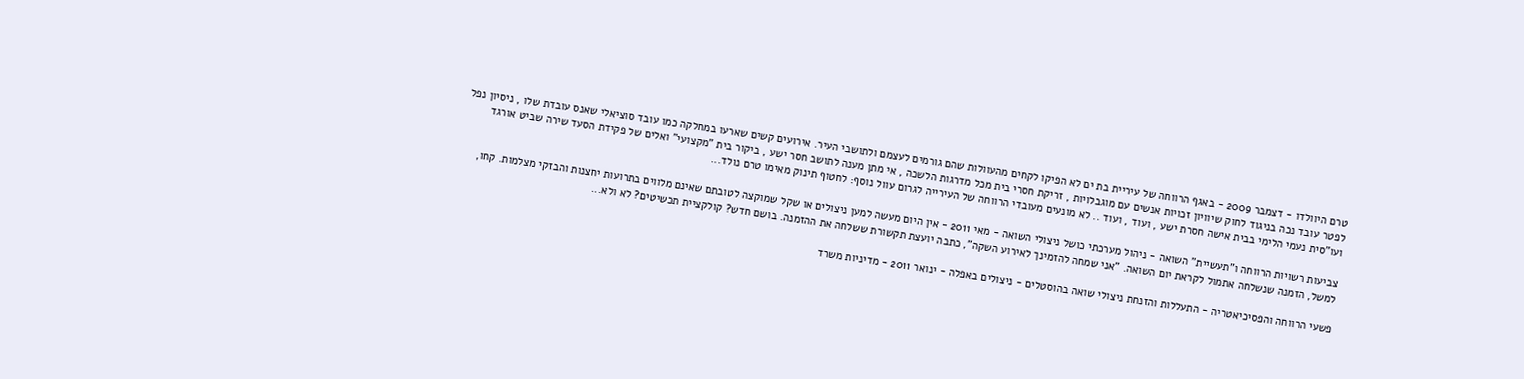טרם היוולדו - דצמבר 2009 - באגף הרווחה של עיריית בת ים לא הפיקו לקחים מהעוולות שהם גורמים לעצמם ולתושבי העיר. אירועים קשים שארעו במחלקה כמו עובד סוציאלי שאנס עובדת שלו , ניסיון נפל לפטר עובד נכה בניגוד לחוק שיוויון זכויות אנשים עם מוגבלויות , זריקת חסרי בית מכל מדרגות הלשכה , אי מתן מענה לתושב חסר ישע , ביקור בית "מקצועי" ואלים של פקידת הסעד שירה שביט אורגד ועו"סית נעמי הלימי בבית אישה חסרת ישע , ועוד , ועוד .. לא מונעים מעובדי הרווחה של העירייה לגרום עוול נוסף: לחטוף תינוק מאימו טרם נולד...

צביעות רשויות הרווחה ו"תעשיית" השואה - ניהול מערכתי כושל ניצולי השואה - מאי 2011 - אין היום מעשה למען ניצולים או שקל שמוקצה לטובתם שאינם מלווים בתרועות יחצנות והבזקי מצלמות. קחו, למשל, הזמנה שנשלחה אתמול לקראת יום השואה. "אני שמחה להזמינך לאירוע השקה", כתבה יועצת תקשורת ששלחה את ההזמנה. בושם חדש? קולקציית תכשיטים? לא ולא...

פשעי הרווחה והפסיכיאטריה - התעללות והזנחת ניצולי שואה בהוסטלים - ניצולים באפלה - ינואר 2011 - מדיניות משרד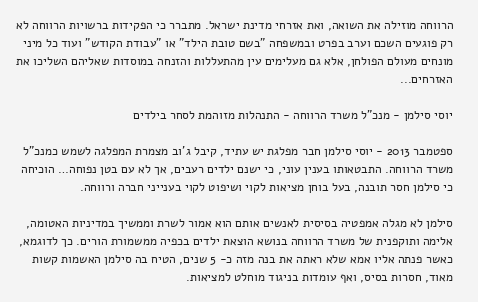הרווחה מוזילה את השואה, ואת אזרחי מדינת ישראל. מתברר כי הפקידות ברשויות הרווחה לא רק פוגעים השכם וערב בפרט ובמשפחה "בשם טובת הילד" או "עבודת הקודש" ועוד כל מיני מונחים מעולם הפולחן, אלא גם מעלימים עין מהתעללות והזנחה במוסדות שאליהם השליכו את האזרחים...

יוסי סילמן - מנכ"ל משרד הרווחה - התנהלות מזוהמת לסחר בילדים

ספטמבר 2013 - יוסי סילמן חבר מפלגת יש עתיד, קיבל ג'וב מצמרת המפלגה לשמש כמנכ"ל משרד הרווחה. התבטאותו בענין עוני, כי ישנם ילדים רעבים, אך לא עם בטן נפוחה… הוכיחה  כי סילמן חסר תובנה, בעל בוחן מציאות לקוי ושיפוט לקוי בענייני חברה ורווחה.

סילמן לא מגלה אמפטיה בסיסית לאנשים אותם הוא אמור לשרת וממשיך במדיניות האטומה, אלימה ותוקפנית של משרד הרווחה בנושא הוצאת ילדים בכפיה ממשמורת הורים. כך לדוגמא, כאשר פנתה אליו אמא שלא ראתה את בנה מזה כ- 5 שנים, הטיח בה סילמן האשמות קשות מאוד, חסרות בסיס, ואף עומדות בניגוד מוחלט למציאות.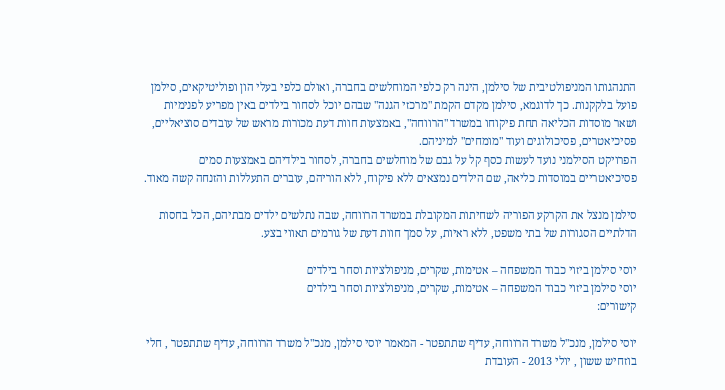התנהגותו המניפולטיבית של סילמן, הינה רק כלפי המוחלשים בחברה, ואולם כלפי בעלי הון ופוליטיקאים, סילמן פועל בלקקנות. כך לדוגמא, סילמן מקדם הקמת "מרכזי הגנה" שבהם יוכל לסחור בילדים באין מפריע לפנימיות ושאר מוסדות הכליאה תחת פיקוחו במשרד "הרווחה", באמצעות חוות דעת מכורות מראש של עובדים סוציאליים, פסיכיאטרים, פסיכולוגים ועוד "מומחים" למיניהם.
הפרויקט הסילמני נועד לעשות כסף קל על גבם של מוחלשים בחברה, לסחור בילדיהם באמצעות סמים פסיכיאטריים במוסדות כליאה, שם הילדים נמצאים ללא פיקוח, ללא הוריהם, עוברים התעללות והזנחה קשה מאוד.

סילמן מנצל את הקרקע הפוריה לשחיתות המקובלת במשרד הרווחה, שבה נתלשים ילדים מבתיהם, הכל בחסות הדלתיים הסגורות של בתי משפט, ללא ראיות, על סמך חוות דעת של גורמים תאווי בצע.

יוסי סילמן ביזוי כבוד המשפחה – אטימות, שקרים, מניפולציות וסחר בילדים
יוסי סילמן ביזוי כבוד המשפחה – אטימות, שקרים, מניפולציות וסחר בילדים
קישורים:

יוסי סילמן, מנכ"ל משרד הרווחה, עדיף שתתפטר - המאמר יוסי סילמן, מנכ"ל משרד הרווחה, עדיף שתתפטר , חלי בוזחיש ששון , יולי 2013 - העובדת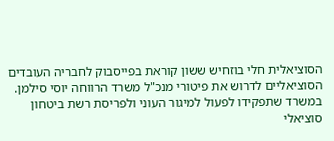הסוציאלית חלי בוזחיש ששון קוראת בפייסבוק לחבריה העובדים הסוציאליים לדרוש את פיטורי מנכ"ל משרד הרווחה יוסי סילמן. במשרד שתפקידו לפעול למיגור העוני ולפריסת רשת ביטחון סוציאלי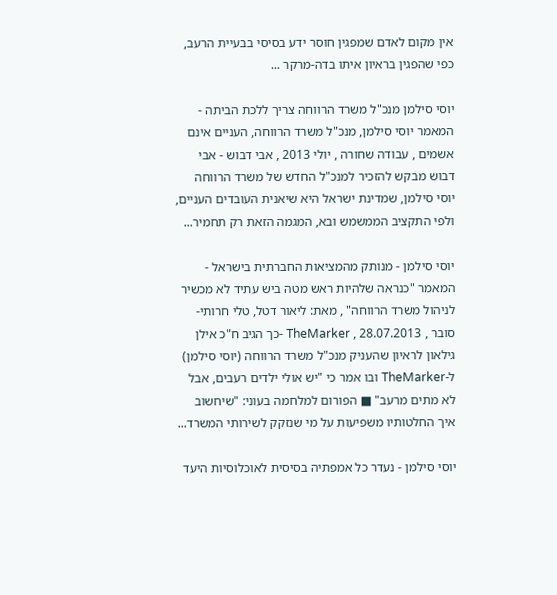אין מקום לאדם שמפגין חוסר ידע בסיסי בבעיית הרעב, כפי שהפגין בראיון איתו בדה-מרקר ...

יוסי סילמן מנכ"ל משרד הרווחה צריך ללכת הביתה - המאמר יוסי סילמן, מנכ"ל משרד הרווחה, העניים אינם אשמים , עבודה שחורה , יולי 2013 , אבי דבוש - אבי דבוש מבקש להזכיר למנכ"ל החדש של משרד הרווחה יוסי סילמן, שמדינת ישראל היא שיאנית העובדים העניים, ולפי התקציב הממשמש ובא, המגמה הזאת רק תחמיר...

יוסי סילמן - מנותק מהמציאות החברתית בישראל - המאמר "כנראה שלהיות ראש מטה ביש עתיד לא מכשיר לניהול משרד הרווחה" , מאת: ליאור דטל, טלי חרותי-סובר , 28.07.2013 , TheMarker -כך הגיב ח"כ אילן גילאון לראיון שהעניק מנכ"ל משרד הרווחה (יוסי סילמן) ל-TheMarker ובו אמר כי "יש אולי ילדים רעבים, אבל לא מתים מרעב" ■ הפורום למלחמה בעוני: "שיחשוב איך החלטותיו משפיעות על מי שנזקק לשירותי המשרד...

יוסי סילמן - נעדר כל אמפתיה בסיסית לאוכלוסיות היעד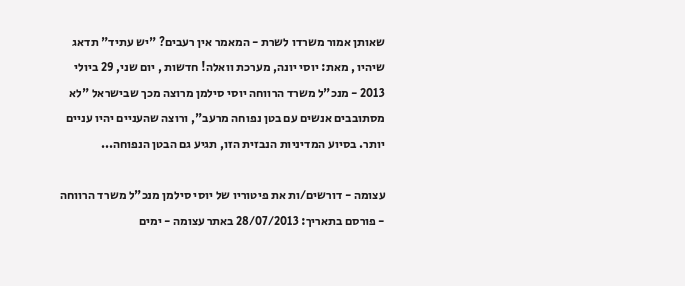שאותן אמור משרדו לשרת - המאמר אין רעבים? "יש עתיד" תדאג שיהיו , מאת: יוסי יונה, מערכת וואלה! חדשות , יום שני, 29 ביולי 2013 - מנכ"ל משרד הרווחה יוסי סילמן מרוצה מכך שבישראל "לא מסתובבים אנשים עם בטן נפוחה מרעב", ורוצה שהעניים יהיו עניים יותר. בסיוע המדיניות הנבזית הזו, תגיע גם הבטן הנפוחה...

עצומה - דורשים/ות את פיטוריו של יוסי סילמן מנכ"ל משרד הרווחה - פורסם בתאריך: 28/07/2013 באתר עצומה - ימים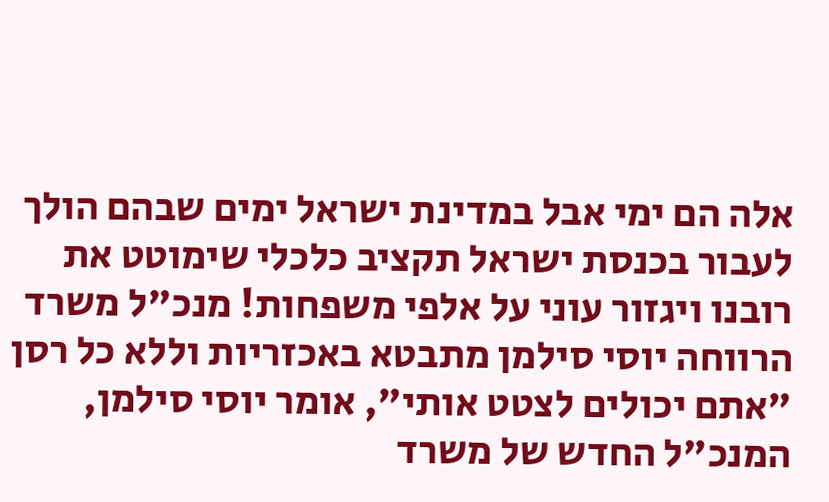אלה הם ימי אבל במדינת ישראל ימים שבהם הולך לעבור בכנסת ישראל תקציב כלכלי שימוטט את רובנו ויגזור עוני על אלפי משפחות! מנכ"ל משרד הרווחה יוסי סילמן מתבטא באכזריות וללא כל רסן "אתם יכולים לצטט אותי", אומר יוסי סילמן, המנכ"ל החדש של משרד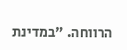הרווחה. "במדינת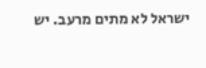ישראל לא מתים מרעב. יש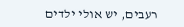רעבים, יש אולי ילדים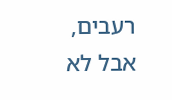רעבים, אבל לא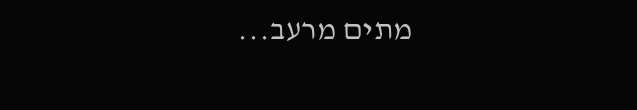מתים מרעב...